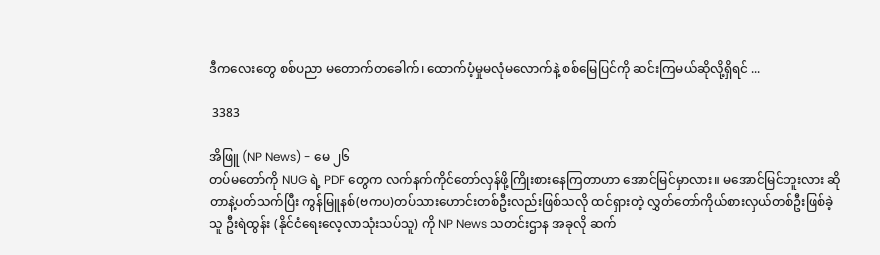ဒီကလေးတွေ စစ်ပညာ မတောက်တခေါက်၊ ထောက်ပံ့မှုမလုံမလောက်နဲ့ စစ်မြေပြင်ကို ဆင်းကြမယ်ဆိုလို့ရှိရင် ...

 3383

အိဖြူ (NP News) - မေ ၂၆
တပ်မတော်ကို NUG ရဲ့ PDF တွေက လက်နက်ကိုင်တော်လှန်ဖို့ကြိုးစားနေကြတာဟာ အောင်မြင်မှာလား။ မအောင်မြင်ဘူးလား ဆိုတာနဲ့ပတ်သက်ပြီး ကွန်မြူနစ်(ဗကပ)တပ်သားဟောင်းတစ်ဦးလည်းဖြစ်သလို ထင်ရှားတဲ့ လွှတ်တော်ကိုယ်စားလှယ်တစ်ဦးဖြစ်ခဲ့သူ ဦးရဲထွန်း (နိုင်ငံရေးလေ့လာသုံးသပ်သူ) ကို NP News သတင်းဌာန အခုလို ဆက်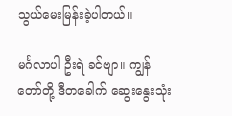သွယ်မေးမြန်းခဲ့ပါတယ်။

မင်္ဂလာပါ ဦးရဲ ခင်ဗျာ။ ကျွန်တော်တို့ ဒီတခေါက် ဆွေးနွေးသုံး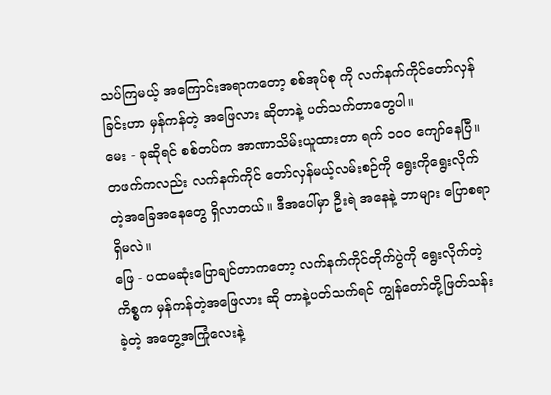သပ်ကြမယ့် အကြောင်းအရာကတော့ စစ်အုပ်စု ကို လက်နက်ကိုင်တော်လှန်ခြင်းဟာ မှန်ကန်တဲ့ အဖြေလား ဆိုတာနဲ့ ပတ်သက်တာတွေပါ။
မေး - ခုဆိုရင် စစ်တပ်က အာဏာသိမ်းယူထားတာ ရက် ၁၀၀ ကျော်နေပြီ။ တဖက်ကလည်း လက်နက်ကိုင် တော်လှန်မယ့်လမ်းစဉ်ကို ရွေးကိုရွေးလိုက်တဲ့အခြေအနေတွေ ရှိလာတယ်။ ဒီအပေါ်မှာ ဦးရဲ အနေနဲ့ ဘာများ ပြောစရာရှိမလဲ။
ဖြေ - ပထမဆုံးပြောချင်တာကတော့ လက်နက်ကိုင်တိုက်ပွဲကို ရွေးလိုက်တဲ့ကိစ္စက မှန်ကန်တဲ့အဖြေလား ဆို တာနဲ့ပတ်သက်ရင် ကျွန်တော်တို့ဖြတ်သန်းခဲ့တဲ့ အတွေ့အကြုံလေးနဲ့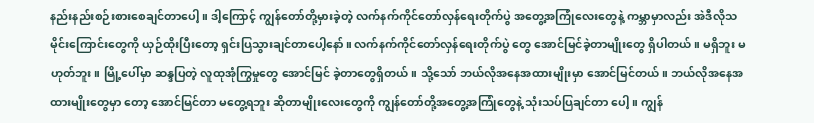နည်းနည်းစဉ်းစားစေချင်တာပေါ့။ ဒါ့ကြောင့် ကျွန်တော်တို့မှားခဲ့တဲ့ လက်နက်ကိုင်တော်လှန်ရေးတိုက်ပွဲ အတွေ့အကြုံလေးတွေနဲ့ ကမ္ဘာမှာလည်း အဲဒီလိုသမိုင်းကြောင်းတွေကို ယှဉ်ထိုးပြီးတော့ ရှင်းပြသွားချင်တာပေါ့နော်။ လက်နက်ကိုင်တော်လှန်ရေးတိုက်ပွဲ တွေ အောင်မြင်ခဲ့တာမျိုးတွေ ရှိပါတယ်။ မရှိဘူး မဟုတ်ဘူး။ မြို့ပေါ်မှာ ဆန္ဒပြတဲ့ လူထုအုံကြွမှုတွေ အောင်မြင် ခဲ့တာတွေရှိတယ်။ သို့သော် ဘယ်လိုအနေအထားမျိုးမှာ အောင်မြင်တယ်။ ဘယ်လိုအနေအထားမျိုးတွေမှာ တော့ အောင်မြင်တာ မတွေ့ရဘူး ဆိုတာမျိုးလေးတွေကို ကျွန်တော်တို့အတွေ့အကြုံတွေနဲ့ သုံးသပ်ပြချင်တာ ပေါ့။ ကျွန်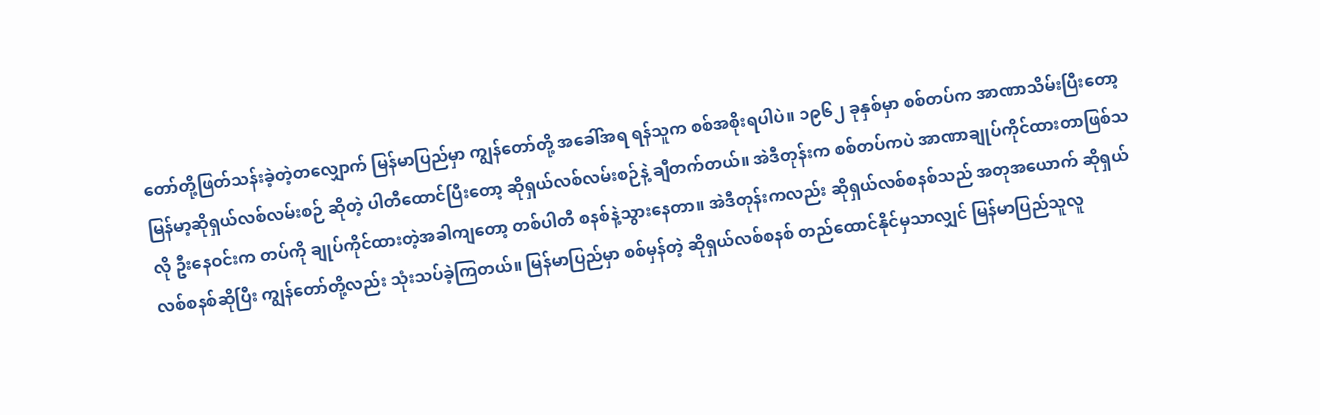တော်တို့ဖြတ်သန်းခဲ့တဲ့တလျှောက် မြန်မာပြည်မှာ ကျွန်တော်တို့ အခေါ်အရ ရန်သူက စစ်အစိုးရပါပဲ။ ၁၉၆၂ ခုနှစ်မှာ စစ်တပ်က အာဏာသိမ်းပြီးတော့ မြန်မာ့ဆိုရှယ်လစ်လမ်းစဉ် ဆိုတဲ့ ပါတီထောင်ပြီးတော့ ဆိုရှယ်လစ်လမ်းစဉ်နဲ့ ချီတက်တယ်။ အဲဒီတုန်းက စစ်တပ်ကပဲ အာဏာချုပ်ကိုင်ထားတာဖြစ်သလို ဦးနေဝင်းက တပ်ကို ချုပ်ကိုင်ထားတဲ့အခါကျတော့ တစ်ပါတီ စနစ်နဲ့သွားနေတာ။ အဲဒီတုန်းကလည်း ဆိုရှယ်လစ်စနစ်သည် အတုအယောက် ဆိုရှယ်လစ်စနစ်ဆိုပြီး ကျွန်တော်တို့လည်း သုံးသပ်ခဲ့ကြတယ်။ မြန်မာပြည်မှာ စစ်မှန်တဲ့ ဆိုရှယ်လစ်စနစ် တည်ထောင်နိုင်မှသာလျှင် မြန်မာပြည်သူလူ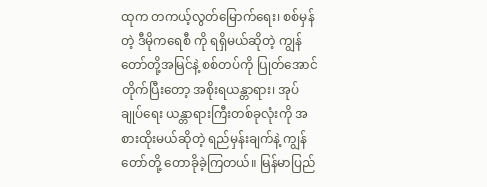ထုက တကယ့်လွတ်မြောက်ရေး၊ စစ်မှန်တဲ့ ဒီမိုကရေစီ ကို ရရှိမယ်ဆိုတဲ့ ကျွန်တော်တို့အမြင်နဲ့ စစ်တပ်ကို ပြုတ်အောင်တိုက်ပြီးတော့ အစိုးရယန္တာရား၊ အုပ်ချုပ်ရေး ယန္တာရားကြီးတစ်ခုလုံးကို အစားထိုးမယ်ဆိုတဲ့ ရည်မှန်းချက်နဲ့ ကျွန်တော်တို့ တောခိုခဲ့ကြတယ်။ မြန်မာပြည်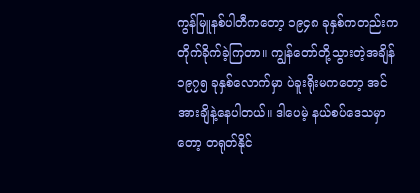ကွန်မြူနစ်ပါတီကတော့ ၁၉၄၈ ခုနှစ်ကတည်းက တိုက်ခိုက်ခဲ့ကြတာ။ ကျွန်တော်တို့သွားတဲ့အချိန် ၁၉၇၅ ခုနှစ်လောက်မှာ ပဲခူးရိုးမကတော့ အင်အားချိနဲ့နေပါတယ်။ ဒါပေမဲ့ နယ်စပ်ဒေသမှာတော့ တရုတ်နိုင်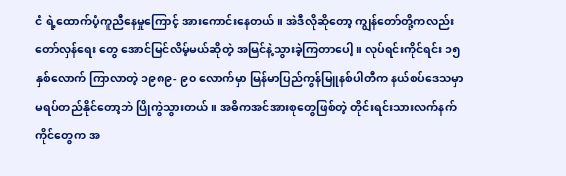ငံ ရဲ့ထောက်ပံ့ကူညီနေမှုကြောင့် အားကောင်းနေတယ်။ အဲဒီလိုဆိုတော့ ကျွန်တော်တို့ကလည်း တော်လှန်ရေး တွေ အောင်မြင်လိမ့်မယ်ဆိုတဲ့ အမြင်နဲ့သွားခဲ့ကြတာပေါ့။ လုပ်ရင်းကိုင်ရင်း ၁၅ နှစ်လောက် ကြာလာတဲ့ ၁၉၈၉- ၉၀ လောက်မှာ မြန်မာပြည်ကွန်မြူနစ်ပါတီက နယ်စပ်ဒေသမှာ မရပ်တည်နိုင်တော့ဘဲ ပြိုကွဲသွားတယ်။ အဓိကအင်အားစုတွေဖြစ်တဲ့ တိုင်းရင်းသားလက်နက်ကိုင်တွေက အ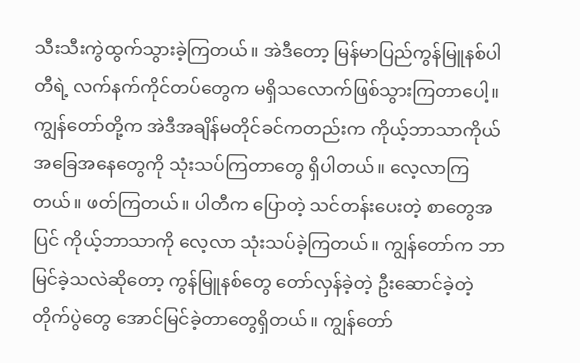သီးသီးကွဲထွက်သွားခဲ့ကြတယ်။ အဲဒီတော့ မြန်မာပြည်ကွန်မြူနစ်ပါတီရဲ့ လက်နက်ကိုင်တပ်တွေက မရှိသလောက်ဖြစ်သွားကြတာပေါ့။ ကျွန်တော်တို့က အဲဒီအချိန်မတိုင်ခင်ကတည်းက ကိုယ့်ဘာသာကိုယ် အခြေအနေတွေကို သုံးသပ်ကြတာတွေ ရှိပါတယ်။ လေ့လာကြတယ်။ ဖတ်ကြတယ်။ ပါတီက ပြောတဲ့ သင်တန်းပေးတဲ့ စာတွေအပြင် ကိုယ့်ဘာသာကို လေ့လာ သုံးသပ်ခဲ့ကြတယ်။ ကျွန်တော်က ဘာမြင်ခဲ့သလဲဆိုတော့ ကွန်မြူနစ်တွေ တော်လှန်ခဲ့တဲ့ ဦးဆောင်ခဲ့တဲ့ တိုက်ပွဲတွေ အောင်မြင်ခဲ့တာတွေရှိတယ်။ ကျွန်တော်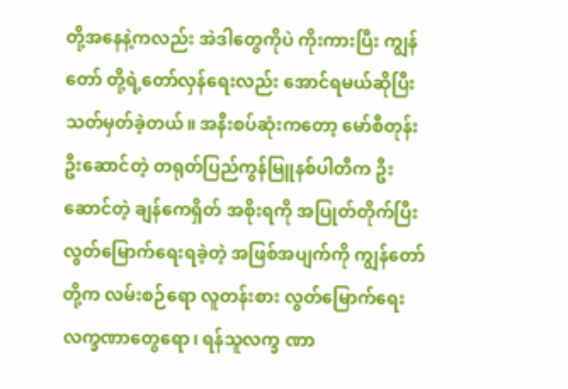တို့အနေနဲ့ကလည်း အဲဒါတွေကိုပဲ ကိုးကားပြီး ကျွန်တော် တို့ရဲ့တော်လှန်ရေးလည်း အောင်ရမယ်ဆိုပြီး သတ်မှတ်ခဲ့တယ်။ အနီးစပ်ဆုံးကတော့ မော်စီတုန်း ဦးဆောင်တဲ့ တရုတ်ပြည်ကွန်မြူနစ်ပါတီက ဦးဆောင်တဲ့ ချန်ကေရှိတ် အစိုးရကို အပြုတ်တိုက်ပြီး လွတ်မြောက်ရေးရခဲ့တဲ့ အဖြစ်အပျက်ကို ကျွန်တော်တို့က လမ်းစဉ်ရော လူတန်းစား လွတ်မြောက်ရေးလက္ခဏာတွေရော၊ ရန်သူလက္ခ ဏာ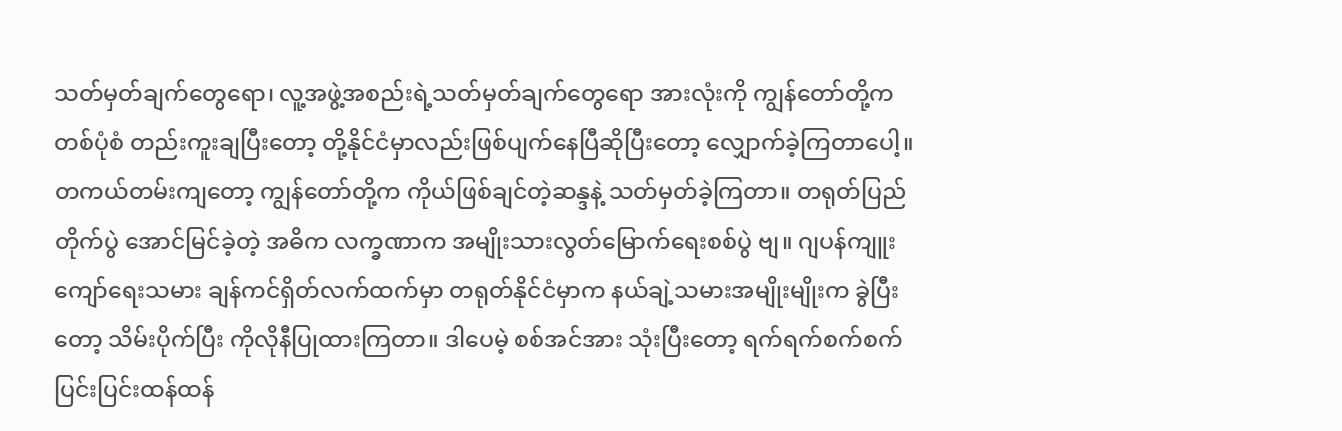သတ်မှတ်ချက်တွေရော၊ လူ့အဖွဲ့အစည်းရဲ့သတ်မှတ်ချက်တွေရော အားလုံးကို ကျွန်တော်တို့က တစ်ပုံစံ တည်းကူးချပြီးတော့ တို့နိုင်ငံမှာလည်းဖြစ်ပျက်နေပြီဆိုပြီးတော့ လျှောက်ခဲ့ကြတာပေါ့။ တကယ်တမ်းကျတော့ ကျွန်တော်တို့က ကိုယ်ဖြစ်ချင်တဲ့ဆန္ဒနဲ့ သတ်မှတ်ခဲ့ကြတာ။ တရုတ်ပြည်တိုက်ပွဲ အောင်မြင်ခဲ့တဲ့ အဓိက လက္ခဏာက အမျိုးသားလွတ်မြောက်ရေးစစ်ပွဲ ဗျ။ ဂျပန်ကျူးကျော်ရေးသမား ချန်ကင်ရှိတ်လက်ထက်မှာ တရုတ်နိုင်ငံမှာက နယ်ချဲ့သမားအမျိုးမျိုးက ခွဲပြီးတော့ သိမ်းပိုက်ပြီး ကိုလိုနီပြုထားကြတာ။ ဒါပေမဲ့ စစ်အင်အား သုံးပြီးတော့ ရက်ရက်စက်စက် ပြင်းပြင်းထန်ထန်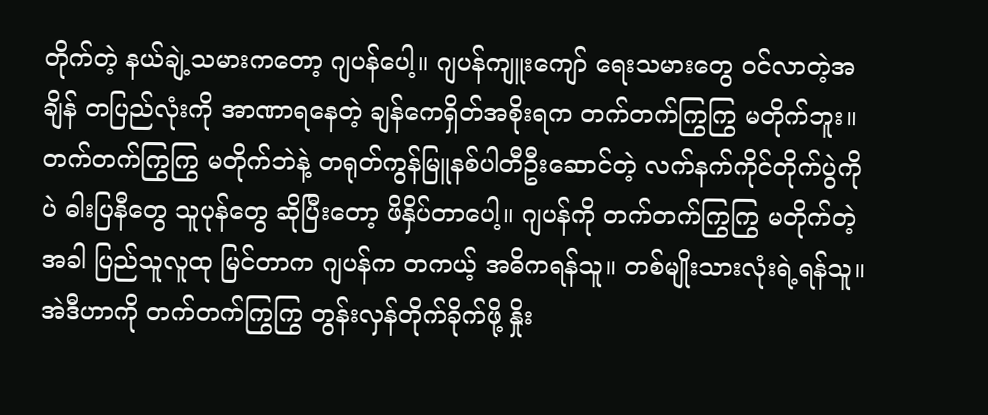တိုက်တဲ့ နယ်ချဲ့သမားကတော့ ဂျပန်ပေါ့။ ဂျပန်ကျူးကျော် ရေးသမားတွေ ဝင်လာတဲ့အချိန် တပြည်လုံးကို အာဏာရနေတဲ့ ချန်ကေရှိတ်အစိုးရက တက်တက်ကြွကြွ မတိုက်ဘူး။ တက်တက်ကြွကြွ မတိုက်ဘဲနဲ့ တရုတ်ကွန်မြူနစ်ပါတီဦးဆောင်တဲ့ လက်နက်ကိုင်တိုက်ပွဲကိုပဲ ဓါးပြနီတွေ သူပုန်တွေ ဆိုပြီးတော့ ဖိနှိပ်တာပေါ့။ ဂျပန်ကို တက်တက်ကြွကြွ မတိုက်တဲ့အခါ ပြည်သူလူထု မြင်တာက ဂျပန်က တကယ့် အဓိကရန်သူ။ တစ်မျိုးသားလုံးရဲ့ရန်သူ။ အဲဒီဟာကို တက်တက်ကြွကြွ တွန်းလှန်တိုက်ခိုက်ဖို့ နှိုး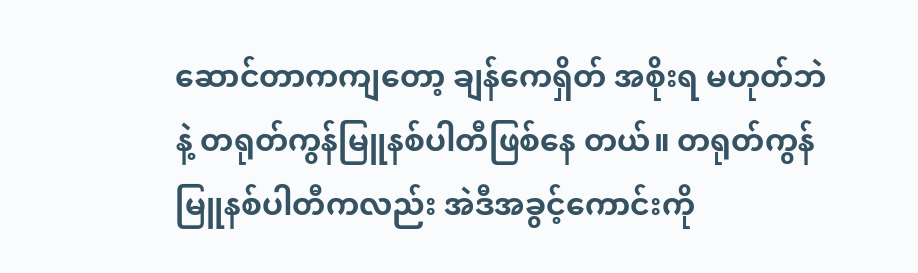ဆောင်တာကကျတော့ ချန်ကေရှိတ် အစိုးရ မဟုတ်ဘဲနဲ့ တရုတ်ကွန်မြူနစ်ပါတီဖြစ်နေ တယ်။ တရုတ်ကွန်မြူနစ်ပါတီကလည်း အဲဒီအခွင့်ကောင်းကို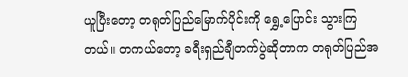ယူပြီးတော့ တရုတ်ပြည်မြောက်ပိုင်းကို ရွှေ့ပြောင်း သွားကြတယ်။ တကယ်တော့ ခရီးရှည်ချီတက်ပွဲဆိုတာက တရုတ်ပြည်အ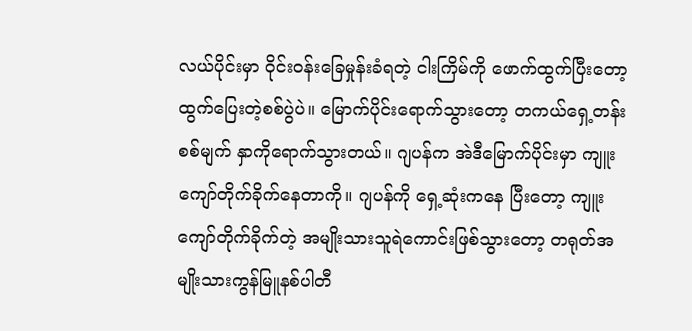လယ်ပိုင်းမှာ ဝိုင်းဝန်းခြေမှုန်းခံရတဲ့ ငါးကြိမ်ကို ဖောက်ထွက်ပြီးတော့ ထွက်ပြေးတဲ့စစ်ပွဲပဲ။ မြောက်ပိုင်းရောက်သွားတော့ တကယ်ရှေ့တန်း စစ်မျက် နှာကိုရောက်သွားတယ်။ ဂျပန်က အဲဒီမြောက်ပိုင်းမှာ ကျူးကျော်တိုက်ခိုက်နေတာကို။ ဂျပန်ကို ရှေ့ဆုံးကနေ ပြီးတော့ ကျူးကျော်တိုက်ခိုက်တဲ့ အမျိုးသားသူရဲကောင်းဖြစ်သွားတော့ တရုတ်အမျိုးသားကွန်မြူနစ်ပါတီ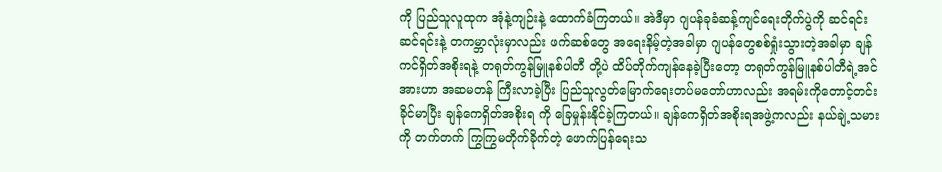ကို ပြည်သူလူထုက အုံနဲ့ကျဉ်းနဲ့ ထောက်ခံကြတယ်။ အဲဒီမှာ ဂျပန်ခုခံဆန့်ကျင်ရေးတိုက်ပွဲကို ဆင်ရင်း ဆင်ရင်းနဲ့ တကမ္ဘာလုံးမှာလည်း ဖက်ဆစ်တွေ အရေးနိမ့်တဲ့အခါမှာ ဂျပန်တွေစစ်ရှုံးသွားတဲ့အခါမှာ ချန်ကင်ရှိတ်အစိုးရနဲ့ တရုတ်ကွန်မြူနစ်ပါတီ တို့ပဲ ထိပ်တိုက်ကျန်နေခဲ့ပြီးတော့ တရုတ်ကွန်မြူနစ်ပါတီရဲ့အင်အားဟာ အဆမတန် ကြီးလာခဲ့ပြီး ပြည်သူလွတ်မြောက်ရေးတပ်မတော်ဟာလည်း အရမ်းကိုတောင့်တင်းခိုင်မာပြီး ချန်ကေရှိတ်အစိုးရ ကို ခြေမှုန်းနိုင်ခဲ့ကြတယ်။ ချန်ကေရှိတ်အစိုးရအဖွဲ့ကလည်း နယ်ချဲ့သမားကို တက်တက် ကြွကြွမတိုက်ခိုက်တဲ့ ဖောက်ပြန်ရေးသ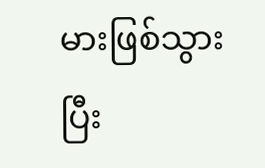မားဖြစ်သွားပြီး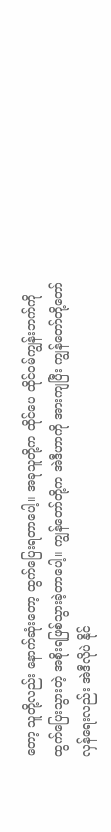တော့ သူတို့လည်း နောက်ဆုံးတော့ ထွက်ပြေးရတာပေါ့။ အခုသူတို့က ထိုင်ပေ ထိုင်ဝမ်ကျွန်းဘက်ကို ထွက်ပြေးသွားတဲ့ အစိုးရဖြစ်သွားခဲ့တာပေါ့။ ကျွန်တော်တို့က အဲဒီဟာကို အားကျပြီး ကျွန်တော်တို့တော်လှန်ရေးလည်း အဲဒီလိုပဲ နိုင်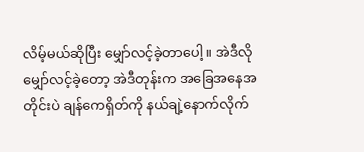လိမ့်မယ်ဆိုပြီး မျှော်လင့်ခဲ့တာပေါ့။ အဲဒီလိုမျှော်လင့်ခဲ့တော့ အဲဒီတုန်းက အခြေအနေအတိုင်းပဲ ချန်ကေရှိတ်ကို နယ်ချဲ့နောက်လိုက်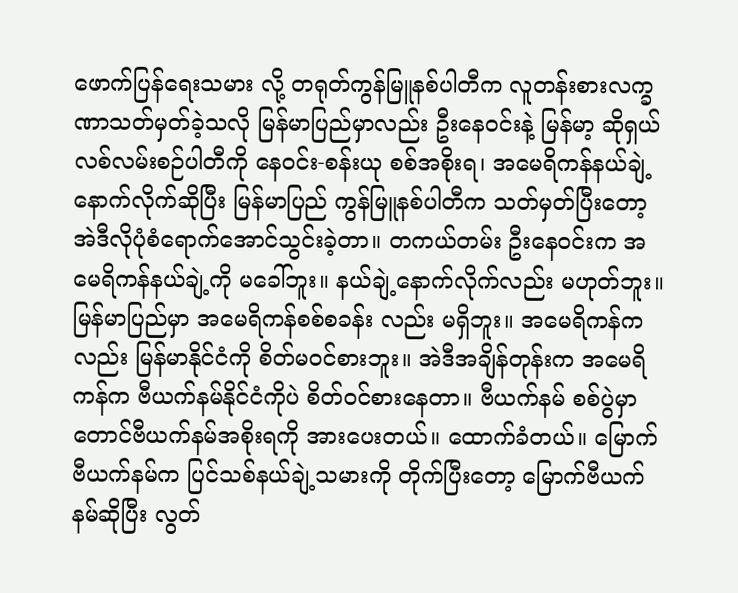ဖောက်ပြန်ရေးသမား လို့ တရုတ်ကွန်မြူနစ်ပါတီက လူတန်းစားလက္ခဏာသတ်မှတ်ခဲ့သလို မြန်မာပြည်မှာလည်း ဦးနေဝင်းနဲ့ မြန်မာ့ ဆိုရှယ်လစ်လမ်းစဉ်ပါတီကို နေဝင်း-စန်းယု စစ်အစိုးရ၊ အမေရိကန်နယ်ချဲ့နောက်လိုက်ဆိုပြီး မြန်မာပြည် ကွန်မြူနစ်ပါတီက သတ်မှတ်ပြီးတော့ အဲဒီလိုပုံစံရောက်အောင်သွင်းခဲ့တာ။ တကယ်တမ်း ဦးနေဝင်းက အမေရိကန်နယ်ချဲ့ကို မခေါ်ဘူး။ နယ်ချဲ့နောက်လိုက်လည်း မဟုတ်ဘူး။ မြန်မာပြည်မှာ အမေရိကန်စစ်စခန်း လည်း မရှိဘူး။ အမေရိကန်ကလည်း မြန်မာနိုင်ငံကို စိတ်မဝင်စားဘူး။ အဲဒီအချိန်တုန်းက အမေရိကန်က ဗီယက်နမ်နိုင်ငံကိုပဲ စိတ်ဝင်စားနေတာ။ ဗီယက်နမ် စစ်ပွဲမှာ တောင်ဗီယက်နမ်အစိုးရကို အားပေးတယ်။ ထောက်ခံတယ်။ မြောက်ဗီယက်နမ်က ပြင်သစ်နယ်ချဲ့သမားကို တိုက်ပြီးတော့ မြောက်ဗီယက်နမ်ဆိုပြီး လွတ်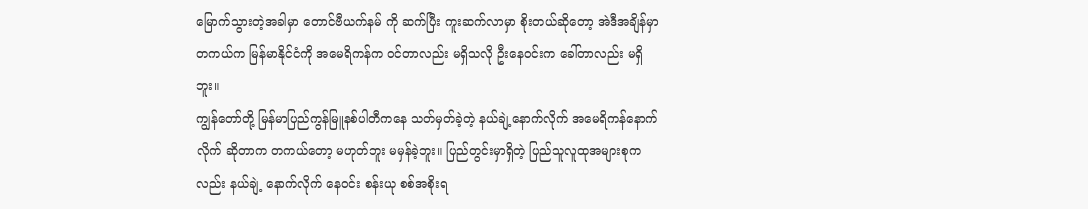မြောက်သွားတဲ့အခါမှာ တောင်ဗီယက်နမ် ကို ဆက်ပြီး ကူးဆက်လာမှာ စိုးတယ်ဆိုတော့ အဲဒီအချိန်မှာ တကယ်က မြန်မာနိုင်ငံကို အမေရိကန်က ဝင်တာလည်း မရှိသလို ဦးနေဝင်းက ခေါ်တာလည်း မရှိဘူး။
ကျွန်တော်တို့ မြန်မာပြည်ကွန်မြူနစ်ပါတီကနေ သတ်မှတ်ခဲ့တဲ့ နယ်ချဲ့နောက်လိုက် အမေရိကန်နောက်လိုက် ဆိုတာက တကယ်တော့ မဟုတ်ဘူး မမှန်ခဲ့ဘူး။ ပြည်တွင်းမှာရှိတဲ့ ပြည်သူလူထုအများစုကလည်း နယ်ချဲ့ နောက်လိုက် နေဝင်း စန်းယု စစ်အစိုးရ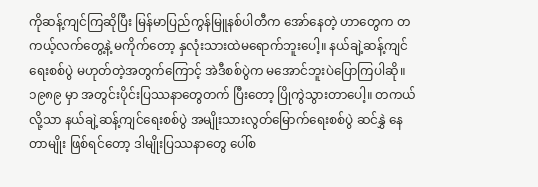ကိုဆန့်ကျင်ကြဆိုပြီး မြန်မာပြည်ကွန်မြူနစ်ပါတီက အော်နေတဲ့ ဟာတွေက တကယ့်လက်တွေ့နဲ့ မကိုက်တော့ နှလုံးသားထဲမရောက်ဘူးပေါ့။ နယ်ချဲ့ဆန့်ကျင်ရေးစစ်ပွဲ မဟုတ်တဲ့အတွက်ကြောင့် အဲဒီစစ်ပွဲက မအောင်ဘူးပဲပြောကြပါဆို။ ၁၉၈၉ မှာ အတွင်းပိုင်းပြဿနာတွေတက် ပြီးတော့ ပြိုကွဲသွားတာပေါ့။ တကယ်လို့သာ နယ်ချဲ့ဆန့်ကျင်ရေးစစ်ပွဲ အမျိုးသားလွတ်မြောက်ရေးစစ်ပွဲ ဆင်နွှဲ နေတာမျိုး ဖြစ်ရင်တော့ ဒါမျိုးပြဿနာတွေ ပေါ်စ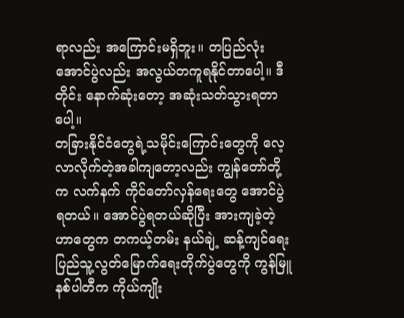ရာလည်း အကြောင်းမရှိဘူး။ တပြည်လုံးအောင်ပွဲလည်း အလွယ်တကူရနိုင်တာပေါ့။ ဒီတိုင်း နောက်ဆုံးတော့ အဆုံးသတ်သွားရတာပေါ့။
တခြားနိုင်ငံတွေရဲ့သမိုင်းကြောင်းတွေကို လေ့လာလိုက်တဲ့အခါကျတော့လည်း ကျွန်တော်တို့က လက်နက် ကိုင်တော်လှန်ရေးတွေ အောင်ပွဲရတယ်။ အောင်ပွဲရတယ်ဆိုပြီး အားကျခဲ့တဲ့ဟာတွေက တကယ့်တမ်း နယ်ချဲ့ ဆန့်ကျင်ရေး ပြည်သူ့လွတ်မြောက်ရေးတိုက်ပွဲတွေကို ကွန်မြူနစ်ပါတီက ကိုယ်ကျိုး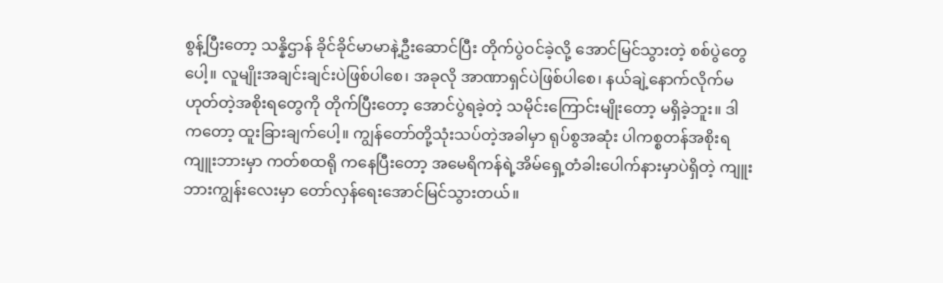စွန့်ပြီးတော့ သန္နိဌာန် ခိုင်ခိုင်မာမာနဲ့ဦးဆောင်ပြီး တိုက်ပွဲဝင်ခဲ့လို့ အောင်မြင်သွားတဲ့ စစ်ပွဲတွေပေါ့။ လူမျိုးအချင်းချင်းပဲဖြစ်ပါစေ၊ အခုလို အာဏာရှင်ပဲဖြစ်ပါစေ၊ နယ်ချဲ့နောက်လိုက်မဟုတ်တဲ့အစိုးရတွေကို တိုက်ပြီးတော့ အောင်ပွဲရခဲ့တဲ့ သမိုင်းကြောင်းမျိုးတော့ မရှိခဲ့ဘူး။ ဒါကတော့ ထူးခြားချက်ပေါ့။ ကျွန်တော်တို့သုံးသပ်တဲ့အခါမှာ ရုပ်စွအဆုံး ပါကစ္စတန်အစိုးရ ကျူးဘားမှာ ကတ်စထရို ကနေပြီးတော့ အမေရိကန်ရဲ့အိမ်ရှေ့တံခါးပေါက်နားမှာပဲရှိတဲ့ ကျူးဘားကျွန်းလေးမှာ တော်လှန်ရေးအောင်မြင်သွားတယ်။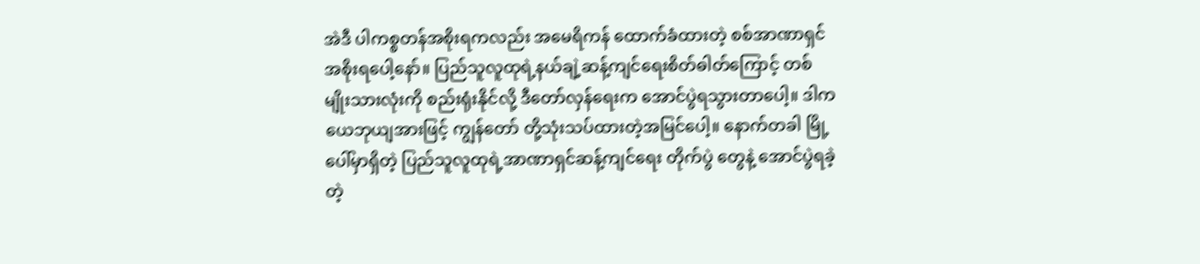အဲဒီ ပါကစ္စတန်အစိုးရကလည်း အမေရိကန် ထောက်ခံထားတဲ့ စစ်အာဏာရှင်အစိုးရပေါ့နော်။ ပြည်သူလူထုရဲ့နယ်ချဲ့ဆန့်ကျင်ရေးစိတ်ဓါတ်ကြောင့် တစ်မျိုးသားလုံးကို စည်းရုံးနိုင်လို့ ဒီတော်လှန်ရေးက အောင်ပွဲရသွားတာပေါ့။ ဒါက ယေဘုယျအားဖြင့် ကျွန်တော် တို့သုံးသပ်ထားတဲ့အမြင်ပေါ့။ နောက်တခါ မြို့ပေါ်မှာရှိတဲ့ ပြည်သူလူထုရဲ့အာဏာရှင်ဆန့်ကျင်ရေး တိုက်ပွဲ တွေနဲ့ အောင်ပွဲရခဲ့တဲ့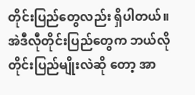တိုင်းပြည်တွေလည်း ရှိပါတယ်။ အဲဒီလီုတိုင်းပြည်တွေက ဘယ်လိုတိုင်းပြည်မျိုးလဲဆို တော့ အာ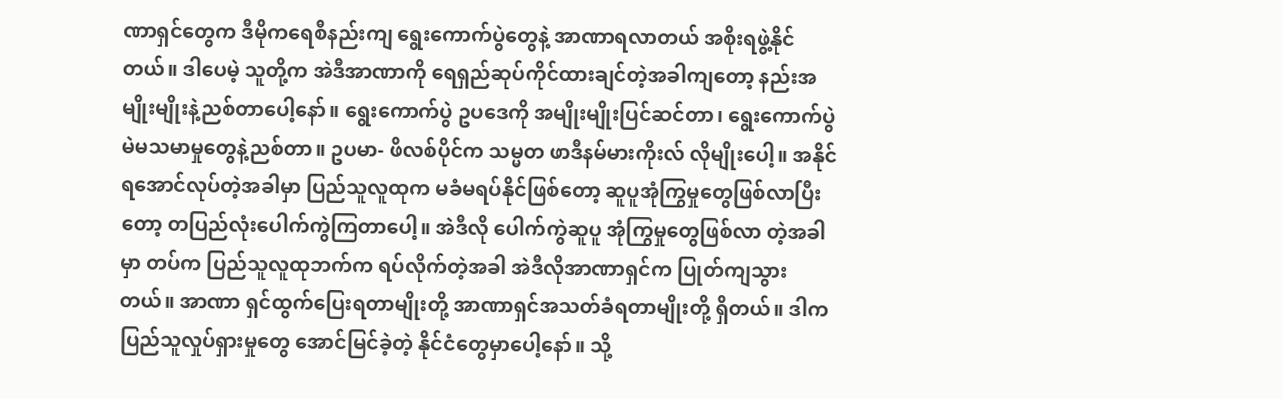ဏာရှင်တွေက ဒီမိုကရေစီနည်းကျ ရွေးကောက်ပွဲတွေနဲ့ အာဏာရလာတယ် အစိုးရဖွဲ့နိုင်တယ်။ ဒါပေမဲ့ သူတို့က အဲဒီအာဏာကို ရေရှည်ဆုပ်ကိုင်ထားချင်တဲ့အခါကျတော့ နည်းအမျိုးမျိုးနဲ့ညစ်တာပေါ့နော်။ ရွေးကောက်ပွဲ ဥပဒေကို အမျိုးမျိုးပြင်ဆင်တာ၊ ရွေးကောက်ပွဲ မဲမသမာမှုတွေနဲ့ညစ်တာ။ ဥပမာ- ဖိလစ်ပိုင်က သမ္မတ ဖာဒီနမ်မားကိုးလ် လိုမျိုးပေါ့။ အနိုင်ရအောင်လုပ်တဲ့အခါမှာ ပြည်သူလူထုက မခံမရပ်နိုင်ဖြစ်တော့ ဆူပူအုံကြွမှုတွေဖြစ်လာပြီးတော့ တပြည်လုံးပေါက်ကွဲကြတာပေါ့။ အဲဒီလို ပေါက်ကွဲဆူပူ အုံကြွမှုတွေဖြစ်လာ တဲ့အခါမှာ တပ်က ပြည်သူလူထုဘက်က ရပ်လိုက်တဲ့အခါ အဲဒီလိုအာဏာရှင်က ပြုတ်ကျသွားတယ်။ အာဏာ ရှင်ထွက်ပြေးရတာမျိုးတို့ အာဏာရှင်အသတ်ခံရတာမျိုးတို့ ရှိတယ်။ ဒါက ပြည်သူလှုပ်ရှားမှုတွေ အောင်မြင်ခဲ့တဲ့ နိုင်ငံတွေမှာပေါ့နော်။ သို့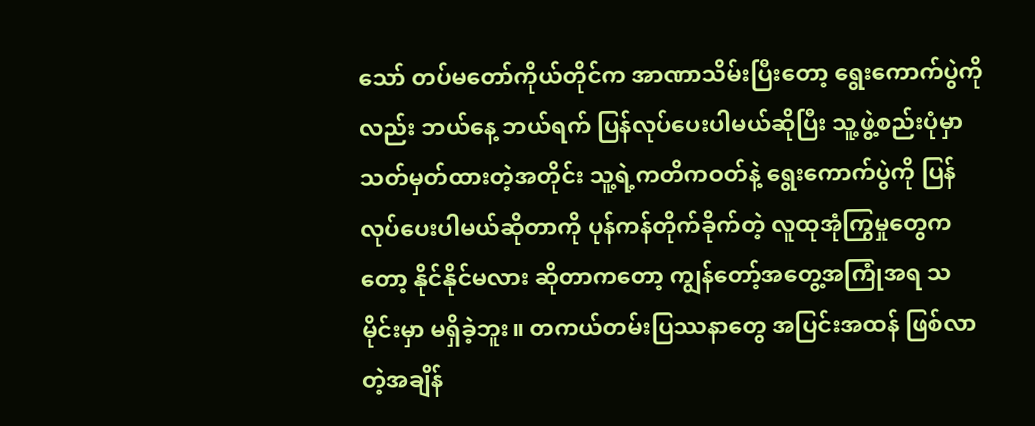သော် တပ်မတော်ကိုယ်တိုင်က အာဏာသိမ်းပြီးတော့ ရွေးကောက်ပွဲကိုလည်း ဘယ်နေ့ ဘယ်ရက် ပြန်လုပ်ပေးပါမယ်ဆိုပြီး သူ့ဖွဲ့စည်းပုံမှာ သတ်မှတ်ထားတဲ့အတိုင်း သူ့ရဲ့ကတိကဝတ်နဲ့ ရွေးကောက်ပွဲကို ပြန်လုပ်ပေးပါမယ်ဆိုတာကို ပုန်ကန်တိုက်ခိုက်တဲ့ လူထုအုံကြွမှုတွေကတော့ နိုင်နိုင်မလား ဆိုတာကတော့ ကျွန်တော့်အတွေ့အကြုံအရ သမိုင်းမှာ မရှိခဲ့ဘူး။ တကယ်တမ်းပြဿနာတွေ အပြင်းအထန် ဖြစ်လာတဲ့အချိန်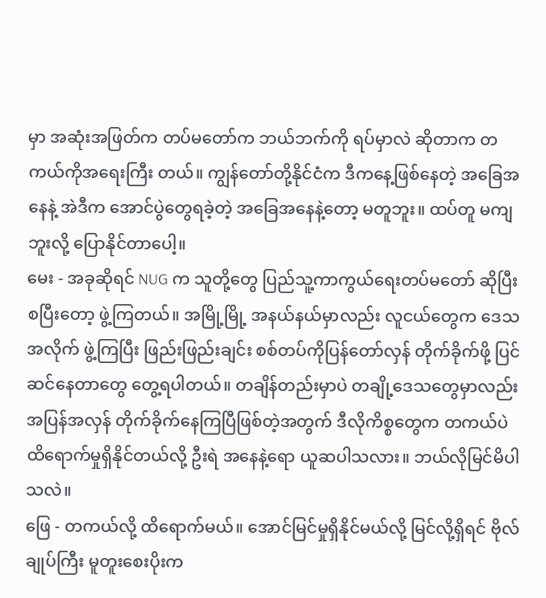မှာ အဆုံးအဖြတ်က တပ်မတော်က ဘယ်ဘက်ကို ရပ်မှာလဲ ဆိုတာက တကယ်ကိုအရေးကြီး တယ်။ ကျွန်တော်တို့နိုင်ငံက ဒီကနေ့ဖြစ်နေတဲ့ အခြေအနေနဲ့ အဲဒီက အောင်ပွဲတွေရခဲ့တဲ့ အခြေအနေနဲ့တော့ မတူဘူး။ ထပ်တူ မကျဘူးလို့ ပြောနိုင်တာပေါ့။
မေး - အခုဆိုရင် NUG က သူတို့တွေ ပြည်သူ့ကာကွယ်ရေးတပ်မတော် ဆိုပြီး စပြီးတော့ ဖွဲ့ကြတယ်။ အမြို့မြို့ အနယ်နယ်မှာလည်း လူငယ်တွေက ဒေသအလိုက် ဖွဲ့ကြပြီး ဖြည်းဖြည်းချင်း စစ်တပ်ကိုပြန်တော်လှန် တိုက်ခိုက်ဖို့ ပြင်ဆင်နေတာတွေ တွေ့ရပါတယ်။ တချိန်တည်းမှာပဲ တချို့ဒေသတွေမှာလည်း အပြန်အလှန် တိုက်ခိုက်နေကြပြီဖြစ်တဲ့အတွက် ဒီလိုကိစ္စတွေက တကယ်ပဲ ထိရောက်မှုရှိနိုင်တယ်လို့ ဦးရဲ အနေနဲ့ရော ယူဆပါသလား။ ဘယ်လိုမြင်မိပါသလဲ။
ဖြေ - တကယ်လို့ ထိရောက်မယ်။ အောင်မြင်မှုရှိနိုင်မယ်လို့ မြင်လို့ရှိရင် ဗိုလ်ချုပ်ကြီး မူတူးစေးပိုးက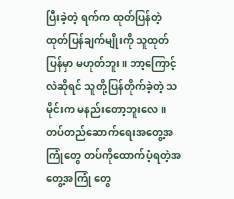ပြီးခဲ့တဲ့ ရက်က ထုတ်ပြန်တဲ့ ထုတ်ပြန်ချက်မျိုးကို သူထုတ်ပြန်မှာ မဟုတ်ဘူး။ ဘာ့ကြောင့်လဲဆိုရင် သူတို့ပြန်တိုက်ခဲ့တဲ့ သမိုင်းက မနည်းတော့ဘူးလေ။ တပ်တည်ဆောက်ရေးအတွေ့အကြုံတွေ တပ်ကိုထောက်ပံ့ရတဲ့အတွေ့အကြုံ တွေ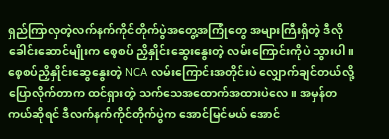ရှည်ကြာလှတဲ့လက်နက်ကိုင်တိုက်ပွဲအတွေ့အကြုံတွေ အများကြီးရှိတဲ့ ဒီလိုခေါင်းဆောင်မျိုးက စေ့စပ် ညှိနှိုင်းဆွေးနွေးတဲ့ လမ်းကြောင်းကိုပဲ သွားပါ။ စေ့စပ်ညှိနှိုင်းဆွေနွေးတဲ့ NCA လမ်းကြောင်းအတိုင်းပဲ လျှောက်ချင်တယ်လို့ ပြောလိုက်တာက ထင်ရှားတဲ့ သက်သေအထောက်အထားပဲလေ။ အမှန်တကယ်ဆိုရင် ဒီလက်နက်ကိုင်တိုက်ပွဲက အောင်မြင်မယ် အောင်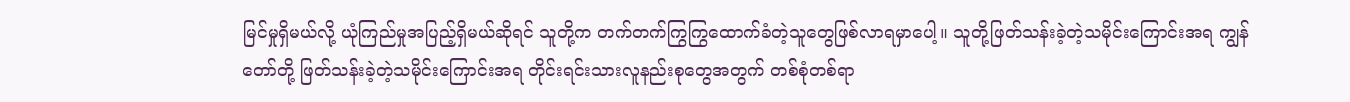မြင်မှုရှိမယ်လို့ ယုံကြည်မှုအပြည့်ရှိမယ်ဆိုရင် သူတို့က တက်တက်ကြွကြွထောက်ခံတဲ့သူတွေဖြစ်လာရမှာပေါ့။ သူတို့ဖြတ်သန်းခဲ့တဲ့သမိုင်းကြောင်းအရ ကျွန်တော်တို့ ဖြတ်သန်းခဲ့တဲ့သမိုင်းကြောင်းအရ တိုင်းရင်းသားလူနည်းစုတွေအတွက် တစ်စုံတစ်ရာ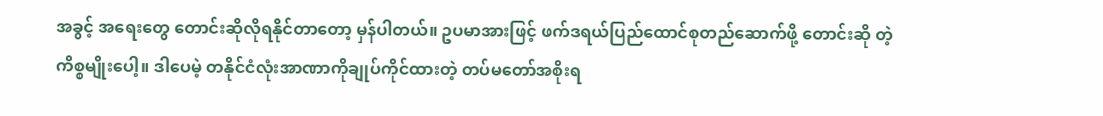အခွင့် အရေးတွေ တောင်းဆိုလိုရနိုင်တာတော့ မှန်ပါတယ်။ ဥပမာအားဖြင့် ဖက်ဒရယ်ပြည်ထောင်စုတည်ဆောက်ဖို့ တောင်းဆို တဲ့ကိစ္စမျိုးပေါ့။ ဒါပေမဲ့ တနိုင်ငံလုံးအာဏာကိုချုပ်ကိုင်ထားတဲ့ တပ်မတော်အစိုးရ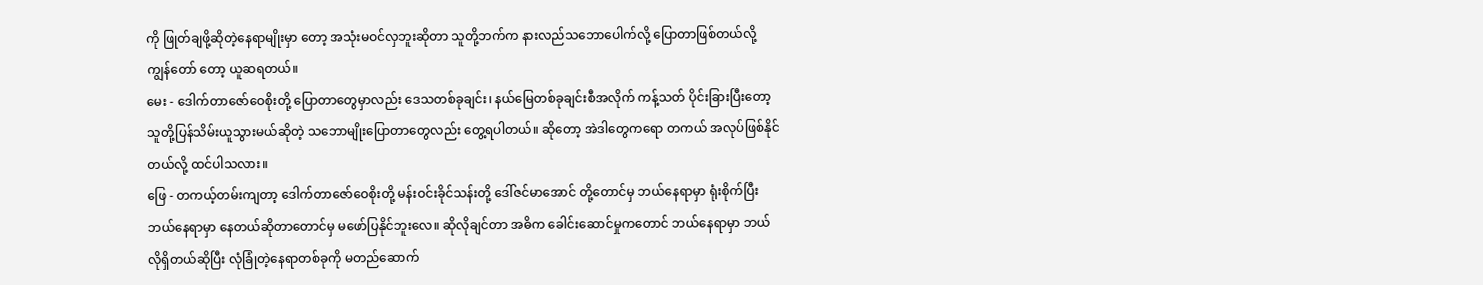ကို ဖြုတ်ချဖို့ဆိုတဲ့နေရာမျိုးမှာ တော့ အသုံးမဝင်လှဘူးဆိုတာ သူတို့ဘက်က နားလည်သဘောပေါက်လို့ ပြောတာဖြစ်တယ်လို့ ကျွန်တော် တော့ ယူဆရတယ်။
မေး - ဒေါက်တာဇော်ဝေစိုးတို့ ပြောတာတွေမှာလည်း ဒေသတစ်ခုချင်း၊ နယ်မြေတစ်ခုချင်းစီအလိုက် ကန့်သတ် ပိုင်းခြားပြီးတော့ သူတို့ပြန်သိမ်းယူသွားမယ်ဆိုတဲ့ သဘောမျိုးပြောတာတွေလည်း တွေ့ရပါတယ်။ ဆိုတော့ အဲဒါတွေကရော တကယ် အလုပ်ဖြစ်နိုင်တယ်လို့ ထင်ပါသလား။
ဖြေ - တကယ့်တမ်းကျတာ့ ဒေါက်တာဇော်ဝေစိုးတို့ မန်းဝင်းခိုင်သန်းတို့ ဒေါ်ဇင်မာအောင် တို့တောင်မှ ဘယ်နေရာမှာ ရုံးစိုက်ပြီး ဘယ်နေရာမှာ နေတယ်ဆိုတာတောင်မှ မဖော်ပြနိုင်ဘူးလေ။ ဆိုလိုချင်တာ အဓိက ခေါင်းဆောင်မှုကတောင် ဘယ်နေရာမှာ ဘယ်လိုရှိတယ်ဆိုပြီး လုံခြုံတဲ့နေရာတစ်ခုကို မတည်ဆောက်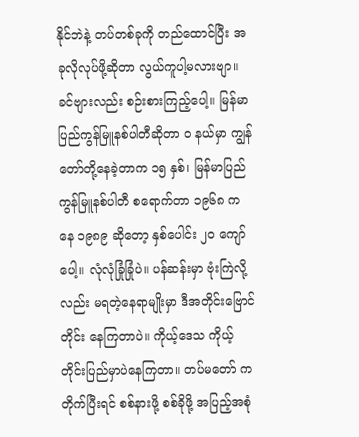နိုင်ဘဲနဲ့ တပ်တစ်ခုကို တည်ထောင်ပြီး အခုလိုလုပ်ဖို့ဆိုတာ လွယ်ကူပါ့မလားဗျာ။ ခင်ဗျားလည်း စဉ်းစားကြည့်ပေါ့။ မြန်မာပြည်ကွန်မြူနစ်ပါတီဆိုတာ ၀ နယ်မှာ ကျွန်တော်တို့နေခဲ့တာက ၁၅ နှစ်၊ မြန်မာပြည် ကွန်မြူနစ်ပါတီ စရောက်တာ ၁၉၆၈ ကနေ ၁၉၈၉ ဆိုတော့ နှစ်ပေါင်း ၂၀ ကျော်ပေါ့။ လုံလုံခြုံခြုံပဲ။ ပန်ဆန်းမှာ ဗုံးကြဲလို့လည်း မရတဲ့နေရာမျိုးမှာ ဒီအတိုင်းဗြောင်တိုင်း နေကြတာပဲ။ ကိုယ့်ဒေသ ကိုယ့်တိုင်းပြည်မှာပဲနေကြတာ။ တပ်မတော် က တိုက်ပြီးရင် စစ်နားဖို့ စစ်ခိုဖို့ အပြည့်အစုံ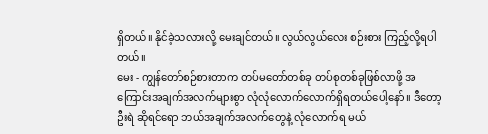ရှိတယ်။ နိုင်ခဲ့သလားလို့ မေးချင်တယ်။ လွယ်လွယ်လေး စဉ်းစား ကြည့်လို့ရပါတယ်။
မေး - ကျွန်တော်စဉ်စားတာက တပ်မတော်တစ်ခု တပ်စုတစ်ခုဖြစ်လာဖို့ အကြောင်းအချက်အလက်များစွာ လုံလုံလောက်လောက်ရှိရတယ်ပေါ့နော်။ ဒီတော့ ဦးရဲ ဆိုရင်ရော ဘယ်အချက်အလက်တွေနဲ့ လုံလောက်ရ မယ်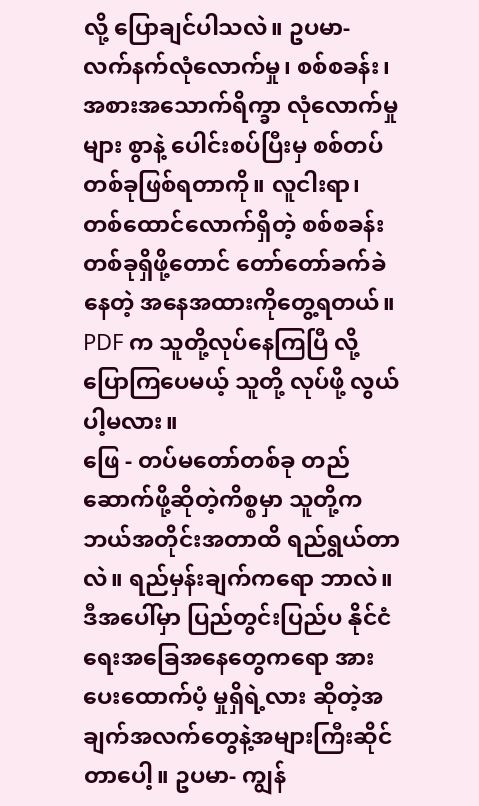လို့ ပြောချင်ပါသလဲ။ ဥပမာ- လက်နက်လုံလောက်မှု၊ စစ်စခန်း၊ အစားအသောက်ရိက္ခာ လုံလောက်မှုများ စွာနဲ့ ပေါင်းစပ်ပြီးမှ စစ်တပ်တစ်ခုဖြစ်ရတာကို။ လူငါးရာ၊ တစ်ထောင်လောက်ရှိတဲ့ စစ်စခန်း တစ်ခုရှိဖို့တောင် တော်တော်ခက်ခဲနေတဲ့ အနေအထားကိုတွေ့ရတယ်။ PDF က သူတို့လုပ်နေကြပြီ လို့ပြောကြပေမယ့် သူတို့ လုပ်ဖို့ လွယ်ပါ့မလား။
ဖြေ - တပ်မတော်တစ်ခု တည်ဆောက်ဖို့ဆိုတဲ့ကိစ္စမှာ သူတို့က ဘယ်အတိုင်းအတာထိ ရည်ရွယ်တာလဲ။ ရည်မှန်းချက်ကရော ဘာလဲ။ ဒီအပေါ်မှာ ပြည်တွင်းပြည်ပ နိုင်ငံရေးအခြေအနေတွေကရော အားပေးထောက်ပံ့ မှုရှိရဲ့လား ဆိုတဲ့အချက်အလက်တွေနဲ့အများကြီးဆိုင်တာပေါ့။ ဥပမာ- ကျွန်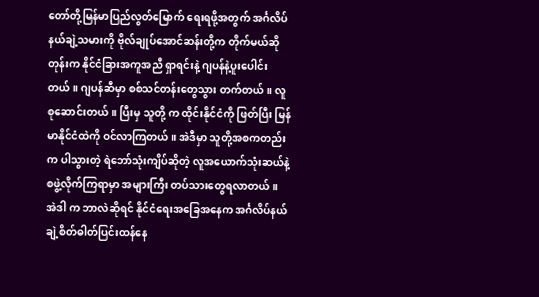တော်တို့မြန်မာပြည်လွတ်မြောက် ရေးရဖို့အတွက် အင်္ဂလိပ်နယ်ချဲ့သမားကို ဗိုလ်ချုပ်အောင်ဆန်းတို့က တိုက်မယ်ဆိုတုန်းက နိုင်ငံခြားအကူအညီ ရှာရင်းနဲ့ ဂျပန်နဲ့ပူးပေါင်းတယ်။ ဂျပန်ဆီမှာ စစ်သင်တန်းတွေသွား တက်တယ်။ လူစုဆောင်းတယ်။ ပြီးမှ သူတို့ က ထိုင်းနိုင်ငံကို ဖြတ်ပြီး မြန်မာနိုင်ငံထဲကို ဝင်လာကြတယ်။ အဲဒီမှာ သူတို့အစကတည်းက ပါသွားတဲ့ ရဲဘော်သုံးကျိပ်ဆိုတဲ့ လူအယောက်သုံးဆယ်နဲ့ စဖွဲ့လိုက်ကြရာမှာ အများကြီး တပ်သားတွေရလာတယ်။ အဲဒါ က ဘာလဲဆိုရင် နိုင်ငံရေးအခြေအနေက အင်္ဂလိပ်နယ်ချဲ့စိတ်ဓါတ်ပြင်းထန်နေ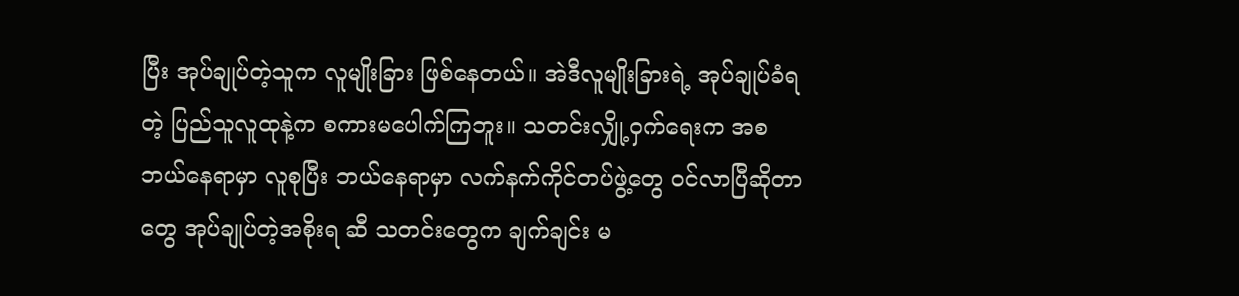ပြီး အုပ်ချုပ်တဲ့သူက လူမျိုးခြား ဖြစ်နေတယ်။ အဲဒီလူမျိုးခြားရဲ့ အုပ်ချုပ်ခံရတဲ့ ပြည်သူလူထုနဲ့က စကားမပေါက်ကြဘူး။ သတင်းလျှို့ဝှက်ရေးက အစ ဘယ်နေရာမှာ လူစုပြီး ဘယ်နေရာမှာ လက်နက်ကိုင်တပ်ဖွဲ့တွေ ဝင်လာပြီဆိုတာတွေ အုပ်ချုပ်တဲ့အစိုးရ ဆီ သတင်းတွေက ချက်ချင်း မ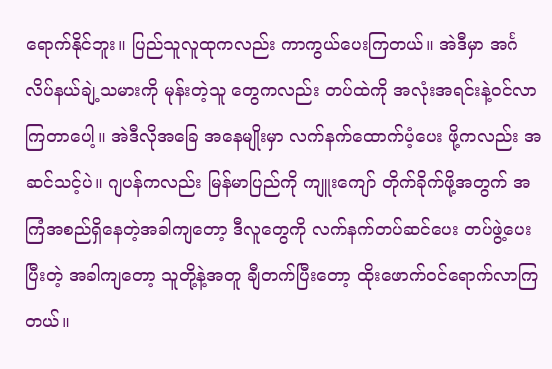ရောက်နိုင်ဘူး။ ပြည်သူလူထုကလည်း ကာကွယ်ပေးကြတယ်။ အဲဒီမှာ အင်္ဂလိပ်နယ်ချဲ့သမားကို မုန်းတဲ့သူ တွေကလည်း တပ်ထဲကို အလုံးအရင်းနဲ့ဝင်လာကြတာပေါ့။ အဲဒီလိုအခြေ အနေမျိုးမှာ လက်နက်ထောက်ပံ့ပေး ဖို့ကလည်း အဆင်သင့်ပဲ။ ဂျပန်ကလည်း မြန်မာပြည်ကို ကျူးကျော် တိုက်ခိုက်ဖို့အတွက် အကြံအစည်ရှိနေတဲ့အခါကျတော့ ဒီလူတွေကို လက်နက်တပ်ဆင်ပေး တပ်ဖွဲ့ပေးပြီးတဲ့ အခါကျတော့ သူတို့နဲ့အတူ ချီတက်ပြီးတော့ ထိုးဖောက်ဝင်ရောက်လာကြတယ်။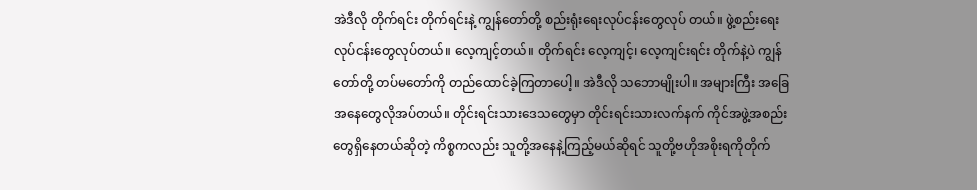အဲဒီလို တိုက်ရင်း တိုက်ရင်းနဲ့ ကျွန်တော်တို့ စည်းရုံးရေးလုပ်ငန်းတွေလုပ် တယ်။ ဖွဲ့စည်းရေးလုပ်ငန်းတွေလုပ်တယ်။ လေ့ကျင့်တယ်။ တိုက်ရင်း လေ့ကျင့်၊ လေ့ကျင်းရင်း တိုက်နဲ့ပဲ ကျွန်တော်တို့ တပ်မတော်ကို တည်ထောင်ခဲ့ကြတာပေါ့။ အဲဒီလို သဘောမျိုးပါ။ အများကြီး အခြေအနေတွေလိုအပ်တယ်။ တိုင်းရင်းသားဒေသတွေမှာ တိုင်းရင်းသားလက်နက် ကိုင်အဖွဲ့အစည်းတွေရှိနေတယ်ဆိုတဲ့ ကိစ္စကလည်း သူတို့အနေနဲ့ကြည့်မယ်ဆိုရင် သူတို့ဗဟိုအစိုးရကိုတိုက်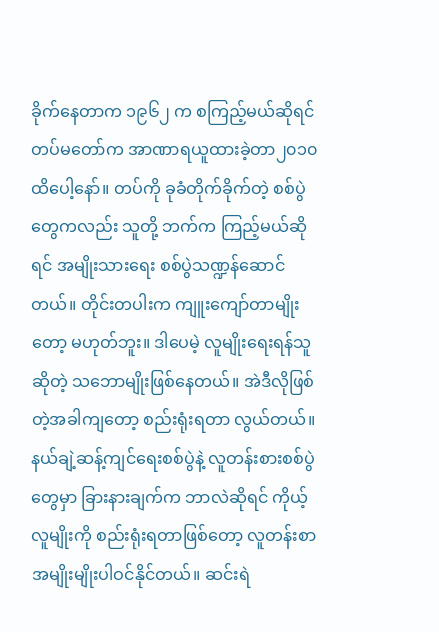ခိုက်နေတာက ၁၉၆၂ က စကြည့်မယ်ဆိုရင် တပ်မတော်က အာဏာရယူထားခဲ့တာ၂၀၁၀ ထိပေါ့နော်။ တပ်ကို ခုခံတိုက်ခိုက်တဲ့ စစ်ပွဲတွေကလည်း သူတို့ ဘက်က ကြည့်မယ်ဆိုရင် အမျိုးသားရေး စစ်ပွဲသဏ္ဍန်ဆောင်တယ်။ တိုင်းတပါးက ကျူးကျော်တာမျိုးတော့ မဟုတ်ဘူး။ ဒါပေမဲ့ လူမျိုးရေးရန်သူဆိုတဲ့ သဘောမျိုးဖြစ်နေတယ်။ အဲဒီလိုဖြစ်တဲ့အခါကျတော့ စည်းရုံးရတာ လွယ်တယ်။ နယ်ချဲ့ဆန့်ကျင်ရေးစစ်ပွဲနဲ့ လူတန်းစားစစ်ပွဲတွေမှာ ခြားနားချက်က ဘာလဲဆိုရင် ကိုယ့်လူမျိုးကို စည်းရုံးရတာဖြစ်တော့ လူတန်းစာအမျိုးမျိုးပါဝင်နိုင်တယ်။ ဆင်းရဲ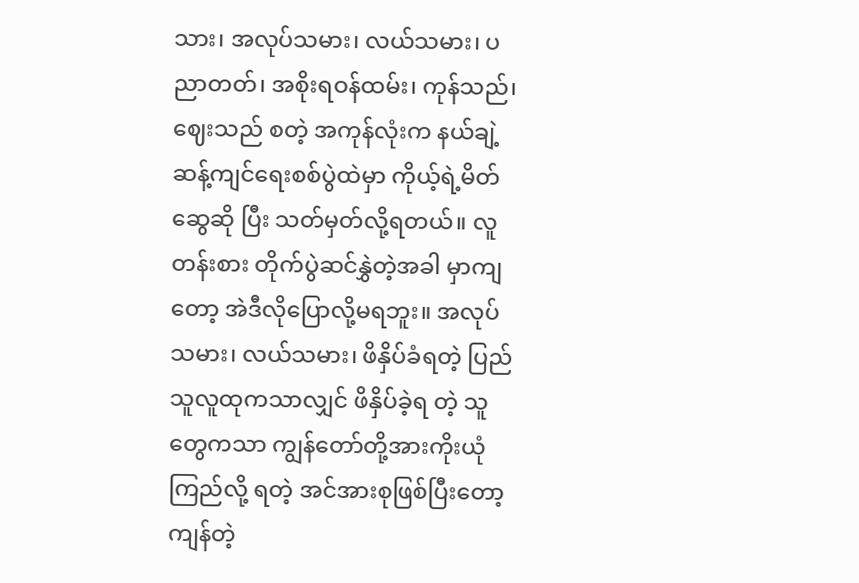သား၊ အလုပ်သမား၊ လယ်သမား၊ ပညာတတ်၊ အစိုးရဝန်ထမ်း၊ ကုန်သည်၊ ဈေးသည် စတဲ့ အကုန်လုံးက နယ်ချဲ့ဆန့်ကျင်ရေးစစ်ပွဲထဲမှာ ကိုယ့်ရဲ့မိတ်ဆွေဆို ပြီး သတ်မှတ်လို့ရတယ်။ လူတန်းစား တိုက်ပွဲဆင်နွှဲတဲ့အခါ မှာကျတော့ အဲဒီလိုပြောလို့မရဘူး။ အလုပ်သမား၊ လယ်သမား၊ ဖိနှိပ်ခံရတဲ့ ပြည်သူလူထုကသာလျှင် ဖိနှိပ်ခဲ့ရ တဲ့ သူတွေကသာ ကျွန်တော်တို့အားကိုးယုံကြည်လို့ ရတဲ့ အင်အားစုဖြစ်ပြီးတော့ ကျန်တဲ့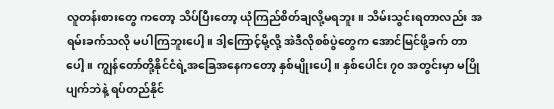လူတန်းစားတွေ ကတော့ သိပ်ပြီးတော့ ယုံကြည်စိတ်ချလို့မရဘူး။ သိမ်းသွင်းရတာလည်း အရမ်းခက်သလို မပါကြဘူးပေါ့။ ဒါ့ကြောင့်မို့လို့ အဲဒီလိုစစ်ပွဲတွေက အောင်မြင်ဖို့ခက် တာပေါ့။ ကျွန်တော်တို့နိုင်ငံရဲ့အခြေအနေကတော့ နှစ်မျိုးပေါ့။ နှစ်ပေါင်း ၇၀ အတွင်းမှာ မပြိုပျက်ဘဲနဲ့ ရပ်တည်နိုင်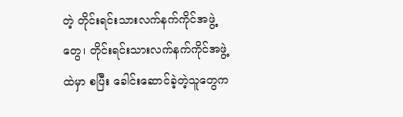တဲ့ တိုင်းရင်းသားလက်နက်ကိုင်အဖွဲ့တွေ၊ တိုင်းရင်းသားလက်နက်ကိုင်အဖွဲ့ထဲမှာ စပြီး ခေါင်းဆောင်ခဲ့တဲ့သူတွေက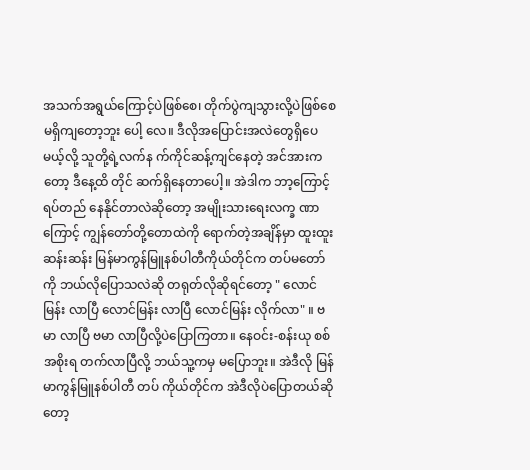အသက်အရွယ်ကြောင့်ပဲဖြစ်စေ၊ တိုက်ပွဲကျသွားလို့ပဲဖြစ်စေ မရှိကျတော့ဘူး ပေါ့ လေ။ ဒီလိုအပြောင်းအလဲတွေရှိပေမယ့်လို့ သူတို့ရဲ့လက်န က်ကိုင်ဆန့်ကျင်နေတဲ့ အင်အားကတော့ ဒီနေ့ထိ တိုင် ဆက်ရှိနေတာပေါ့။ အဲဒါက ဘာ့ကြောင့်ရပ်တည် နေနိုင်တာလဲဆိုတော့ အမျိုးသားရေးလက္ခ ဏာကြောင့် ကျွန်တော်တို့တောထဲကို ရောက်တဲ့အချိန်မှာ ထူးထူး ဆန်းဆန်း မြန်မာကွန်မြူနစ်ပါတီကိုယ်တိုင်က တပ်မတော် ကို ဘယ်လိုပြောသလဲဆို တရုတ်လိုဆိုရင်တော့ " လောင်မြန်း လာပြီ လောင်မြန်း လာပြီ လောင်မြန်း လိုက်လာ" ။ ဗမာ လာပြီ ဗမာ လာပြီလို့ပဲပြောကြတာ။ နေဝင်း-စန်းယု စစ်အစိုးရ တက်လာပြီလို့ ဘယ်သူ့ကမှ မပြောဘူး။ အဲဒီလို မြန်မာကွန်မြူနစ်ပါတီ တပ် ကိုယ်တိုင်က အဲဒီလိုပဲပြောတယ်ဆိုတော့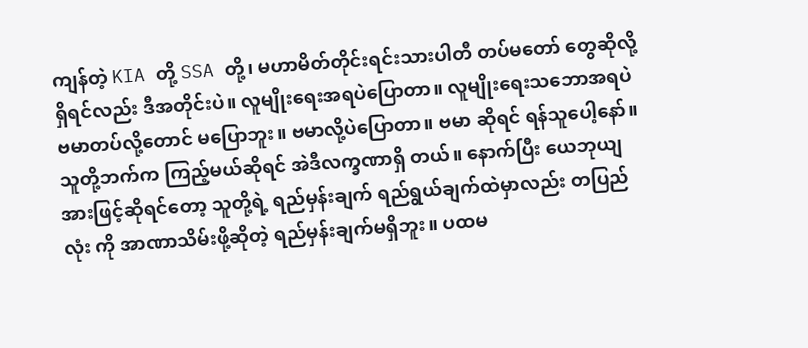ကျန်တဲ့ KIA တို့ SSA တို့၊ မဟာမိတ်တိုင်းရင်းသားပါတီ တပ်မတော် တွေဆိုလို့ရှိရင်လည်း ဒီအတိုင်းပဲ။ လူမျိုးရေးအရပဲပြောတာ။ လူမျိုးရေးသဘောအရပဲ ဗမာတပ်လို့တောင် မပြောဘူး။ ဗမာလို့ပဲပြောတာ။ ဗမာ ဆိုရင် ရန်သူပေါ့နော်။ သူတို့ဘက်က ကြည့်မယ်ဆိုရင် အဲဒီလက္ခဏာရှိ တယ်။ နောက်ပြီး ယေဘုယျအားဖြင့်ဆိုရင်တော့ သူတို့ရဲ့ ရည်မှန်းချက် ရည်ရွယ်ချက်ထဲမှာလည်း တပြည်လုံး ကို အာဏာသိမ်းဖို့ဆိုတဲ့ ရည်မှန်းချက်မရှိဘူး။ ပထမ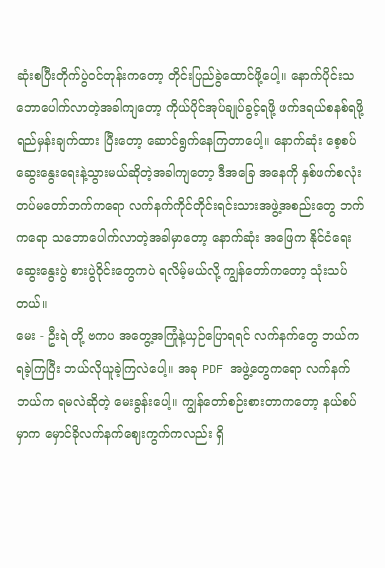ဆုံးစပြီးတိုက်ပွဲဝင်တုန်းကတော့ တိုင်းပြည်ခွဲထောင်ဖို့ပေါ့။ နောက်ပိုင်းသဘောပေါက်လာတဲ့အခါကျတော့ ကိုယ်ပိုင်အုပ်ချုပ်ခွင့်ရဖို့ ဖက်ဒရယ်စနစ်ရဖို့ ရည်မှန်းချက်ထား ပြီးတော့ ဆောင်ရွက်နေကြတာပေါ့။ နောက်ဆုံး စေ့စပ်ဆွေးနွေးရေးနဲ့သွားမယ်ဆိုတဲ့အခါကျတော့ ဒီအခြေ အနေကို နှစ်ဖက်စလုံး တပ်မတော်ဘက်ကရော လက်နက်ကိုင်တိုင်းရင်းသားအဖွဲ့အစည်းတွေ ဘက်ကရော သဘောပေါက်လာတဲ့အခါမှာတော့ နောက်ဆုံး အဖြေက နိုင်ငံရေးဆွေးနွေးပွဲ စားပွဲဝိုင်းတွေကပဲ ရလိမ့်မယ်လို့ ကျွန်တော်ကတော့ သုံးသပ်တယ်။
မေး - ဦးရဲ တို့ ဗကပ အတွေ့အကြုံနဲ့ယှဉ်ပြောရရင် လက်နက်တွေ ဘယ်ကရခဲ့ကြပြီး ဘယ်လိုယူခဲ့ကြလဲပေါ့။ အခု PDF အဖွဲ့တွေကရော လက်နက်ဘယ်က ရမလဲဆိုတဲ့ မေးခွန်းပေါ့။ ကျွန်တော်စဉ်းစားတာကတော့ နယ်စပ်မှာက မှောင်ခိုလက်နက်ဈေးကွက်ကလည်း ရှိ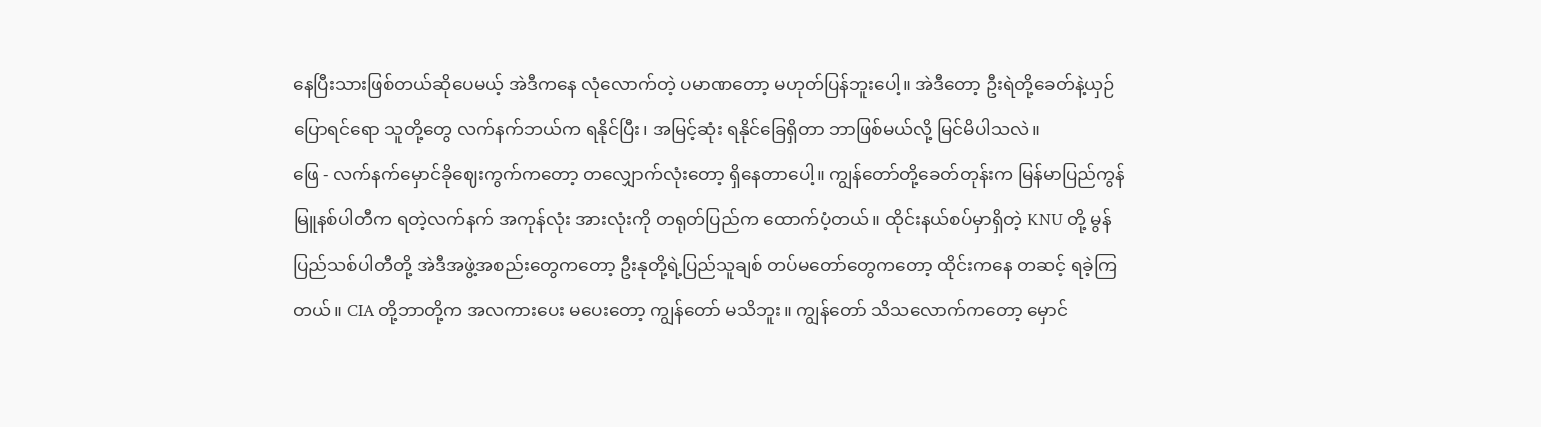နေပြီးသားဖြစ်တယ်ဆိုပေမယ့် အဲဒီကနေ လုံလောက်တဲ့ ပမာဏတော့ မဟုတ်ပြန်ဘူးပေါ့။ အဲဒီတော့ ဦးရဲတို့ခေတ်နဲ့ယှဉ်ပြောရင်ရော သူတို့တွေ လက်နက်ဘယ်က ရနိုင်ပြီး၊ အမြင့်ဆုံး ရနိုင်ခြေရှိတာ ဘာဖြစ်မယ်လို့ မြင်မိပါသလဲ။
ဖြေ - လက်နက်မှောင်ခိုဈေးကွက်ကတော့ တလျှောက်လုံးတော့ ရှိနေတာပေါ့။ ကျွန်တော်တို့ခေတ်တုန်းက မြန်မာပြည်ကွန်မြူနစ်ပါတီက ရတဲ့လက်နက် အကုန်လုံး အားလုံးကို တရုတ်ပြည်က ထောက်ပံ့တယ်။ ထိုင်းနယ်စပ်မှာရှိတဲ့ KNU တို့ မွန်ပြည်သစ်ပါတီတို့ အဲဒီအဖွဲ့အစည်းတွေကတော့ ဦးနုတို့ရဲ့ပြည်သူချစ် တပ်မတော်တွေကတော့ ထိုင်းကနေ တဆင့် ရခဲ့ကြတယ်။ CIA တို့ဘာတို့က အလကားပေး မပေးတော့ ကျွန်တော် မသိဘူး။ ကျွန်တော် သိသလောက်ကတော့ မှောင်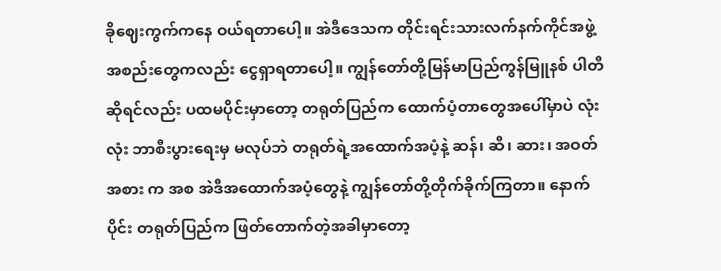ခိုဈေးကွက်ကနေ ဝယ်ရတာပေါ့။ အဲဒီဒေသက တိုင်းရင်းသားလက်နက်ကိုင်အဖွဲ့အစည်းတွေကလည်း ငွေရှာရတာပေါ့။ ကျွန်တော်တို့မြန်မာပြည်ကွန်မြူနစ် ပါတီဆိုရင်လည်း ပထမပိုင်းမှာတော့ တရုတ်ပြည်က ထောက်ပံ့တာတွေအပေါ်မှာပဲ လုံးလုံး ဘာစီးပွားရေးမှ မလုပ်ဘဲ တရုတ်ရဲ့အထောက်အပံ့နဲ့ ဆန်၊ ဆီ၊ ဆား၊ အဝတ်အစား က အစ အဲဒီအထောက်အပံ့တွေနဲ့ ကျွန်တော်တို့တိုက်ခိုက်ကြတာ။ နောက်ပိုင်း တရုတ်ပြည်က ဖြတ်တောက်တဲ့အခါမှာတော့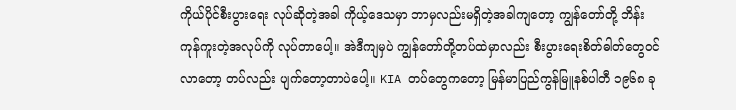ကိုယ်ပိုင်စီးပွားရေး လုပ်ဆိုတဲ့အခါ ကိုယ့်ဒေသမှာ ဘာမှလည်းမရှိတဲ့အခါကျတော့ ကျွန်တော်တို့ ဘိန်း ကုန်ကူးတဲ့အလုပ်ကို လုပ်တာပေါ့။ အဲဒီကျမှပဲ ကျွန်တော်တို့တပ်ထဲမှာလည်း စီးပွားရေးစိတ်ဓါတ်တွေဝင်လာတော့ တပ်လည်း ပျက်တော့တာပဲပေါ့။ KIA တပ်တွေကတော့ မြန်မာပြည်ကွန်မြူနစ်ပါတီ ၁၉၆၈ ခု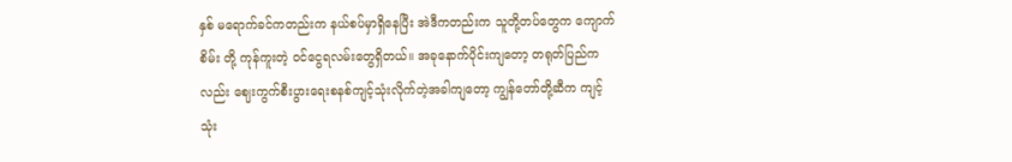နှစ် မရောက်ခင်ကတည်းက နယ်စပ်မှာရှိနေပြီး အဲဒီကတည်းက သူတို့တပ်တွေက ကျောက်စိမ်း တို့ ကုန်ကူးတဲ့ ဝင်ငွေရလမ်းတွေရှိတယ်။ အခုနောက်ပိုင်းကျတော့ တရုတ်ပြည်ကလည်း ဈေးကွက်စီးပွားရေးစနစ်ကျင့်သုံးလိုက်တဲ့အခါကျတော့ ကျွန်တော်တို့ဆီက ကျင့်သုံး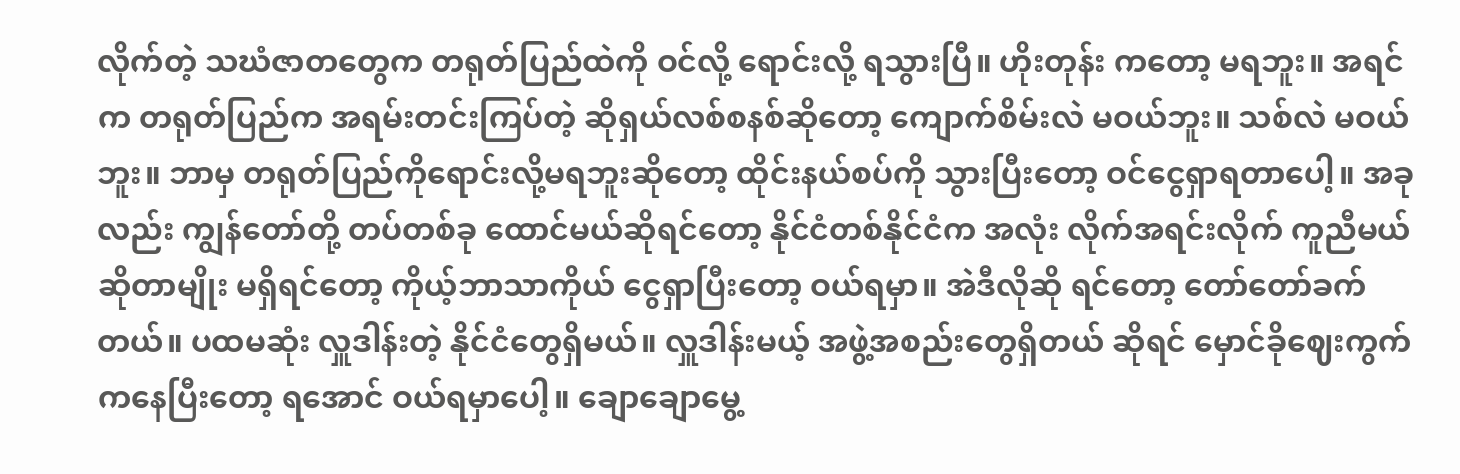လိုက်တဲ့ သဃံဇာတတွေက တရုတ်ပြည်ထဲကို ဝင်လို့ ရောင်းလို့ ရသွားပြီ။ ဟိုးတုန်း ကတော့ မရဘူး။ အရင်က တရုတ်ပြည်က အရမ်းတင်းကြပ်တဲ့ ဆိုရှယ်လစ်စနစ်ဆိုတော့ ကျောက်စိမ်းလဲ မဝယ်ဘူး။ သစ်လဲ မဝယ်ဘူး။ ဘာမှ တရုတ်ပြည်ကိုရောင်းလို့မရဘူးဆိုတော့ ထိုင်းနယ်စပ်ကို သွားပြီးတော့ ဝင်ငွေရှာရတာပေါ့။ အခုလည်း ကျွန်တော်တို့ တပ်တစ်ခု ထောင်မယ်ဆိုရင်တော့ နိုင်ငံတစ်နိုင်ငံက အလုံး လိုက်အရင်းလိုက် ကူညီမယ်ဆိုတာမျိုး မရှိရင်တော့ ကိုယ့်ဘာသာကိုယ် ငွေရှာပြီးတော့ ဝယ်ရမှာ။ အဲဒီလိုဆို ရင်တော့ တော်တော်ခက်တယ်။ ပထမဆုံး လှူဒါန်းတဲ့ နိုင်ငံတွေရှိမယ်။ လှူဒါန်းမယ့် အဖွဲ့အစည်းတွေရှိတယ် ဆိုရင် မှောင်ခိုဈေးကွက်ကနေပြီးတော့ ရအောင် ဝယ်ရမှာပေါ့။ ချောချောမွေ့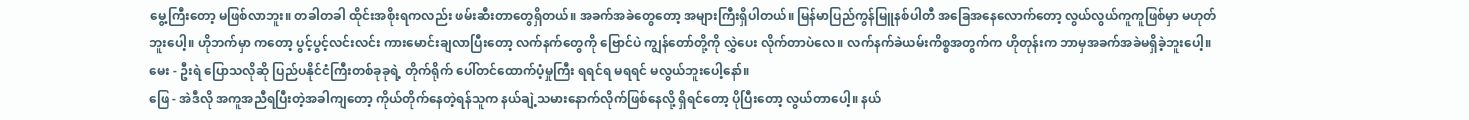မွေ့ကြီးတော့ မဖြစ်လာဘူး။ တခါတခါ ထိုင်းအစိုးရကလည်း ဖမ်းဆီးတာတွေရှိတယ်။ အခက်အခဲတွေတော့ အများကြီးရှိပါတယ်။ မြန်မာပြည်ကွန်မြူနစ်ပါတီ အခြေအနေလောက်တော့ လွယ်လွယ်ကူကူဖြစ်မှာ မဟုတ်ဘူးပေါ့။ ဟိုဘက်မှာ ကတော့ ပွင့်ပွင့်လင်းလင်း ကားမောင်းချလာပြီးတော့ လက်နက်တွေကို ဗြောင်ပဲ ကျွန်တော်တို့ကို လွှဲပေး လိုက်တာပဲလေ။ လက်နက်ခဲယမ်းကိစ္စအတွက်က ဟိုတုန်းက ဘာမှအခက်အခဲမရှိခဲ့ဘူးပေါ့။
မေး - ဦးရဲ ပြောသလိုဆို ပြည်ပနိုင်ငံကြီးတစ်ခုခုရဲ့ တိုက်ရိုက် ပေါ်တင်ထောက်ပံ့မှုကြီး ရရင်ရ မရရင် မလွယ်ဘူးပေါ့နော်။
ဖြေ - အဲဒီလို အကူအညီရပြီးတဲ့အခါကျတော့ ကိုယ်တိုက်နေတဲ့ရန်သူက နယ်ချဲ့သမားနောက်လိုက်ဖြစ်နေလို့ ရှိရင်တော့ ပိုပြီးတော့ လွယ်တာပေါ့။ နယ်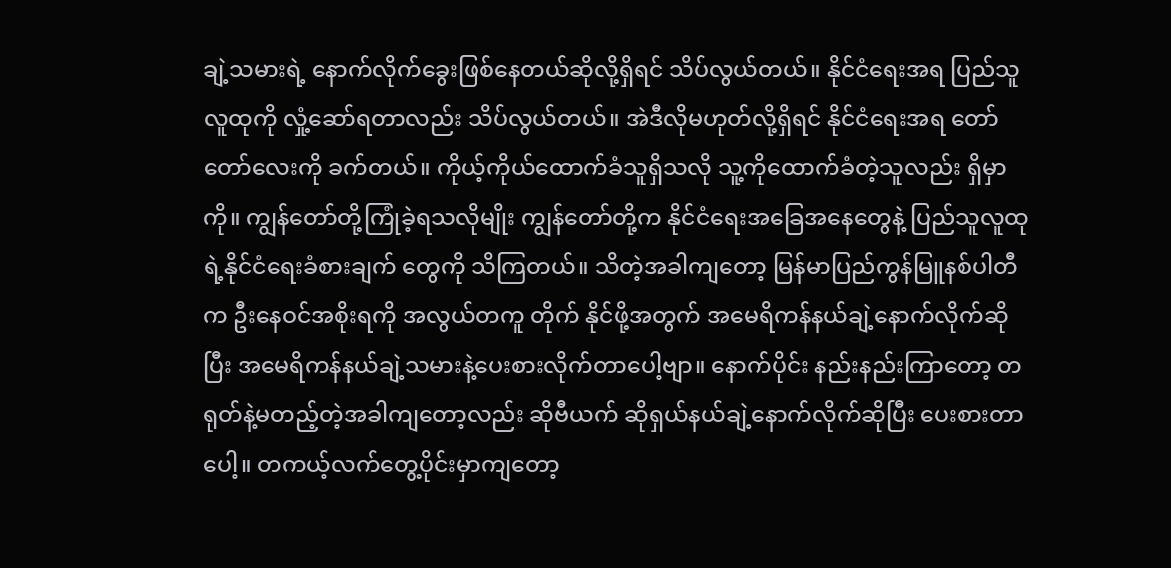ချဲ့သမားရဲ့ နောက်လိုက်ခွေးဖြစ်နေတယ်ဆိုလို့ရှိရင် သိပ်လွယ်တယ်။ နိုင်ငံရေးအရ ပြည်သူလူထုကို လှုံ့ဆော်ရတာလည်း သိပ်လွယ်တယ်။ အဲဒီလိုမဟုတ်လို့ရှိရင် နိုင်ငံရေးအရ တော်တော်လေးကို ခက်တယ်။ ကိုယ့်ကိုယ်ထောက်ခံသူရှိသလို သူ့ကိုထောက်ခံတဲ့သူလည်း ရှိမှာကို။ ကျွန်တော်တို့ကြုံခဲ့ရသလိုမျိုး ကျွန်တော်တို့က နိုင်ငံရေးအခြေအနေတွေနဲ့ ပြည်သူလူထုရဲ့နိုင်ငံရေးခံစားချက် တွေကို သိကြတယ်။ သိတဲ့အခါကျတော့ မြန်မာပြည်ကွန်မြူနစ်ပါတီက ဦးနေဝင်အစိုးရကို အလွယ်တကူ တိုက် နိုင်ဖို့အတွက် အမေရိကန်နယ်ချဲ့နောက်လိုက်ဆိုပြီး အမေရိကန်နယ်ချဲ့သမားနဲ့ပေးစားလိုက်တာပေါ့ဗျာ။ နောက်ပိုင်း နည်းနည်းကြာတော့ တရုတ်နဲ့မတည့်တဲ့အခါကျတော့လည်း ဆိုဗီယက် ဆိုရှယ်နယ်ချဲ့နောက်လိုက်ဆိုပြီး ပေးစားတာပေါ့။ တကယ့်လက်တွေ့ပိုင်းမှာကျတော့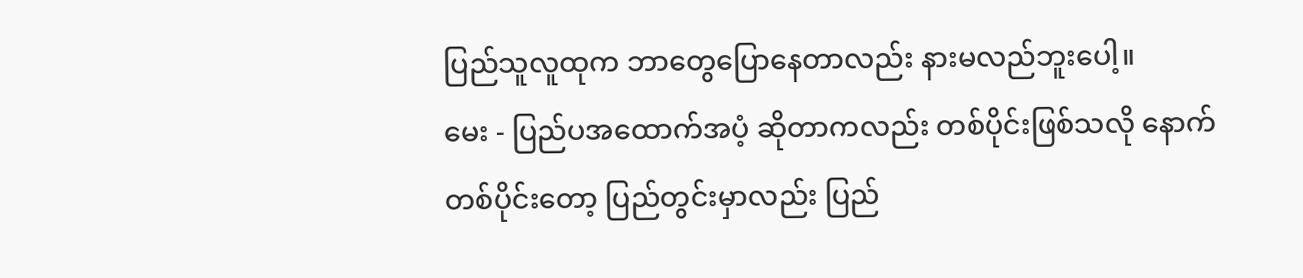ပြည်သူလူထုက ဘာတွေပြောနေတာလည်း နားမလည်ဘူးပေါ့။
မေး - ပြည်ပအထောက်အပံ့ ဆိုတာကလည်း တစ်ပိုင်းဖြစ်သလို နောက်တစ်ပိုင်းတော့ ပြည်တွင်းမှာလည်း ပြည်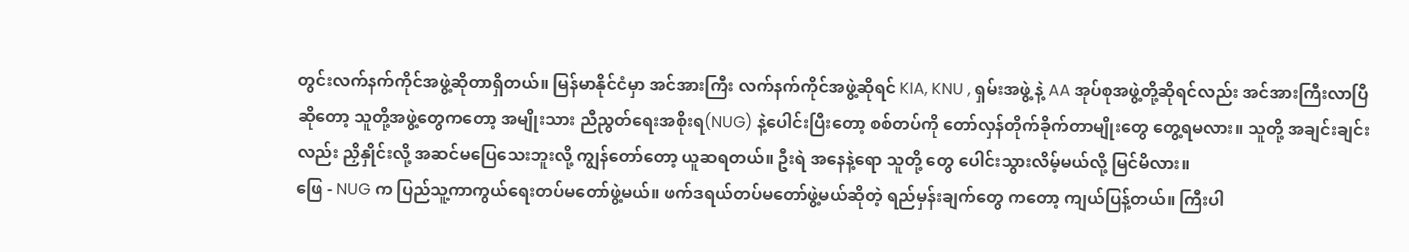တွင်းလက်နက်ကိုင်အဖွဲ့ဆိုတာရှိတယ်။ မြန်မာနိုင်ငံမှာ အင်အားကြီး လက်နက်ကိုင်အဖွဲ့ဆိုရင် KIA, KNU , ရှမ်းအဖွဲ့ နဲ့ AA အုပ်စုအဖွဲ့တို့ဆိုရင်လည်း အင်အားကြီးလာပြီဆိုတော့ သူတို့အဖွဲ့တွေကတော့ အမျိုးသား ညီညွတ်ရေးအစိုးရ(NUG) နဲ့ပေါင်းပြီးတော့ စစ်တပ်ကို တော်လှန်တိုက်ခိုက်တာမျိုးတွေ တွေ့ရမလား။ သူတို့ အချင်းချင်းလည်း ညှိနှိုင်းလို့ အဆင်မပြေသေးဘူးလို့ ကျွန်တော်တော့ ယူဆရတယ်။ ဦးရဲ အနေနဲ့ရော သူတို့ တွေ ပေါင်းသွားလိမ့်မယ်လို့ မြင်မိလား။
ဖြေ - NUG က ပြည်သူ့ကာကွယ်ရေးတပ်မတော်ဖွဲ့မယ်။ ဖက်ဒရယ်တပ်မတော်ဖွဲ့မယ်ဆိုတဲ့ ရည်မှန်းချက်တွေ ကတော့ ကျယ်ပြန့်တယ်။ ကြီးပါ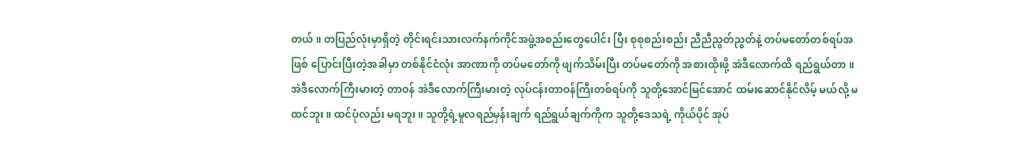တယ်။ တပြည်လုံးမှာရှိတဲ့ တိုင်းရင်းသားလက်နက်ကိုင်အဖွဲ့အစည်းတွေပေါင်း ပြီး စုစုစည်းစည်း ညီညီညွတ်ညွတ်နဲ့ တပ်မတော်တစ်ရပ်အဖြစ် ပြောင်းပြီးတဲ့အခါမှာ တစ်နိုင်ငံလုံး အာဏာကို တပ်မတော်ကို ဖျက်သိမ်းပြီး တပ်မတော်ကို အစားထိုးဖို့ အဲဒီလောက်ထိ ရည်ရွယ်တာ။ အဲဒီလောက်ကြီးမားတဲ့ တာဝန် အဲဒီလောက်ကြီးမားတဲ့ လုပ်ငန်းတာဝန်ကြီးတစ်ရပ်ကို သူတို့အောင်မြင်အောင် ထမ်းဆောင်နိုင်လိမ့် မယ်လို့ မထင်ဘူး။ ထင်ပုံလည်း မရဘူး။ သူတို့ရဲ့မူလရည်မှန်းချက် ရည်ရွယ်ချက်ကိုက သူတို့ဒေသရဲ့ ကိုယ်ပိုင် အုပ်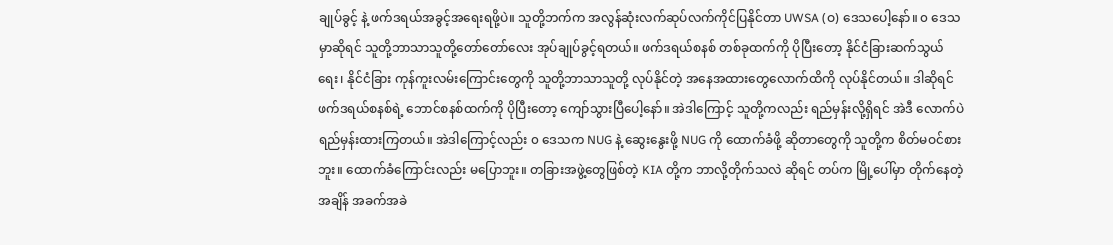ချုပ်ခွင့် နဲ့ ဖက်ဒရယ်အခွင့်အရေးရဖို့ပဲ။ သူတို့ဘက်က အလွန်ဆုံးလက်ဆုပ်လက်ကိုင်ပြနိုင်တာ UWSA (ဝ) ဒေသပေါ့နော်။ ၀ ဒေသမှာဆိုရင် သူတို့ဘာသာသူတို့တော်တော်လေး အုပ်ချုပ်ခွင့်ရတယ်။ ဖက်ဒရယ်စနစ် တစ်ခုထက်ကို ပိုပြီးတော့ နိုင်ငံခြားဆက်သွယ်ရေး၊ နိုင်ငံခြား ကုန်ကူးလမ်းကြောင်းတွေကို သူတို့ဘာသာသူတို့ လုပ်နိုင်တဲ့ အနေအထားတွေလောက်ထိကို လုပ်နိုင်တယ်။ ဒါဆိုရင် ဖက်ဒရယ်စနစ်ရဲ့ ဘောင်စနစ်ထက်ကို ပိုပြီးတော့ ကျော်သွားပြီပေါ့နော်။ အဲဒါကြောင့် သူတို့ကလည်း ရည်မှန်းလို့ရှိရင် အဲဒီ လောက်ပဲ ရည်မှန်းထားကြတယ်။ အဲဒါကြောင့်လည်း ၀ ဒေသက NUG နဲ့ ဆွေးနွေးဖို့ NUG ကို ထောက်ခံဖို့ ဆိုတာတွေကို သူတို့က စိတ်မဝင်စားဘူး။ ထောက်ခံကြောင်းလည်း မပြောဘူး။ တခြားအဖွဲ့တွေဖြစ်တဲ့ KIA တို့က ဘာလို့တိုက်သလဲ ဆိုရင် တပ်က မြို့ပေါ်မှာ တိုက်နေတဲ့အချိန် အခက်အခဲ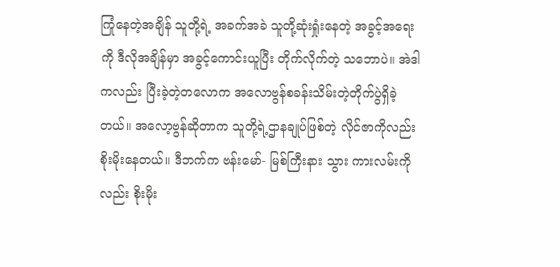ကြုံနေတဲ့အချိန် သူတို့ရဲ့ အခက်အခဲ သူတို့ဆုံးရှုံးနေတဲ့ အခွင့်အရေးကို ဒီလိုအချိန်မှာ အခွင့်ကောင်းယူပြီး တိုက်လိုက်တဲ့ သဘောပဲ။ အဲဒါကလည်း ပြီးခဲ့တဲ့တလောက အလောဗွန်စခန်းသိမ်းတဲ့တိုက်ပွဲရှိခဲ့တယ်။ အလော့ဗွန်ဆိုတာက သူတို့ရဲ့ဌာနချုပ်ဖြစ်တဲ့ လိုင်ဇာကိုလည်း စိုးမိုးနေတယ်။ ဒီဘက်က ဗန်းမော်- မြစ်ကြီးနား သွား ကားလမ်းကိုလည်း စိုးမိုး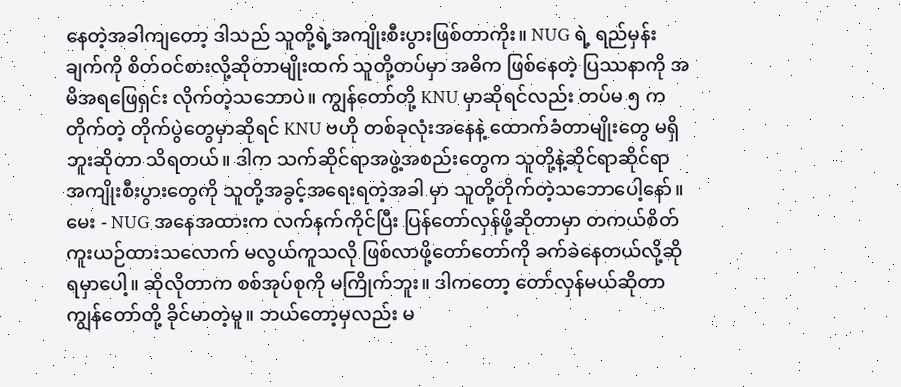နေတဲ့အခါကျတော့ ဒါသည် သူတို့ရဲ့အကျိုးစီးပွားဖြစ်တာကိုး။ NUG ရဲ့ ရည်မှန်းချက်ကို စိတ်ဝင်စားလို့ဆိုတာမျိုးထက် သူတို့တပ်မှာ အဓိက ဖြစ်နေတဲ့ ပြဿနာကို အမိအရဖြေရှင်း လိုက်တဲ့သဘောပဲ။ ကျွန်တော်တို့ KNU မှာဆိုရင်လည်း တပ်မ ၅ က တိုက်တဲ့ တိုက်ပွဲတွေမှာဆိုရင် KNU ဗဟို တစ်ခုလုံးအနေနဲ့ ထောက်ခံတာမျိုးတွေ မရှိဘူးဆိုတာ သိရတယ်။ ဒါက သက်ဆိုင်ရာအဖွဲ့အစည်းတွေက သူတို့နဲ့ဆိုင်ရာဆိုင်ရာ အကျိုးစီးပွားတွေကို သူတို့အခွင့်အရေးရတဲ့အခါ မှာ သူတို့တိုက်တဲ့သဘောပေါ့နော်။
မေး - NUG အနေအထားက လက်နက်ကိုင်ပြီး ပြန်တော်လှန်ဖို့ဆိုတာမှာ တကယ်စိတ်ကူးယဉ်ထားသလောက် မလွယ်ကူသလို ဖြစ်လာဖို့တော်တော်ကို ခက်ခဲနေတယ်လို့ဆိုရမှာပေါ့။ ဆိုလိုတာက စစ်အုပ်စုကို မကြိုက်ဘူး။ ဒါကတော့ တော်လှန်မယ်ဆိုတာ ကျွန်တော်တို့ ခိုင်မာတဲ့မူ။ ဘယ်တော့မှလည်း မ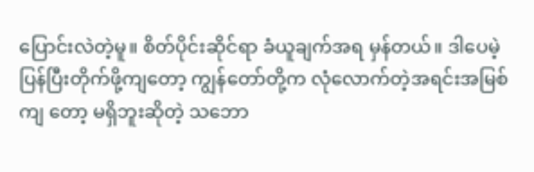ပြောင်းလဲတဲ့မူ။ စိတ်ပိုင်းဆိုင်ရာ ခံယူချက်အရ မှန်တယ်။ ဒါပေမဲ့ ပြန်ပြီးတိုက်ဖို့ကျတော့ ကျွန်တော်တို့က လုံလောက်တဲ့အရင်းအမြစ်ကျ တော့ မရှိဘူးဆိုတဲ့ သဘော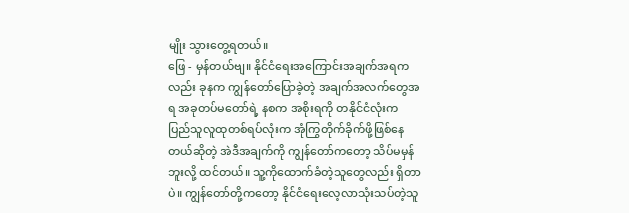မျိုး သွားတွေ့ရတယ်။
ဖြေ - မှန်တယ်ဗျ။ နိုင်ငံရေးအကြောင်းအချက်အရကလည်း ခုနက ကျွန်တော်ပြောခဲ့တဲ့ အချက်အလက်တွေအရ အခုတပ်မတော်ရဲ့ နစက အစိုးရကို တနိုင်ငံလုံးက ပြည်သူလူထုတစ်ရပ်လုံးက အုံကြွတိုက်ခိုက်ဖို့ဖြစ်နေတယ်ဆိုတဲ့ အဲဒီအချက်ကို ကျွန်တော်ကတော့ သိပ်မမှန်ဘူးလို့ ထင်တယ်။ သူ့ကိုထောက်ခံတဲ့သူတွေလည်း ရှိတာပဲ။ ကျွန်တော်တို့ကတော့ နိုင်ငံရေးလေ့လာသုံးသပ်တဲ့သူ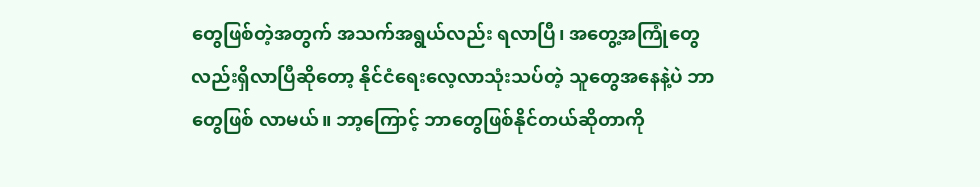တွေဖြစ်တဲ့အတွက် အသက်အရွယ်လည်း ရလာပြီ၊ အတွေ့အကြုံတွေလည်းရှိလာပြီဆိုတော့ နိုင်ငံရေးလေ့လာသုံးသပ်တဲ့ သူတွေအနေနဲ့ပဲ ဘာတွေဖြစ် လာမယ်။ ဘာ့ကြောင့် ဘာတွေဖြစ်နိုင်တယ်ဆိုတာကို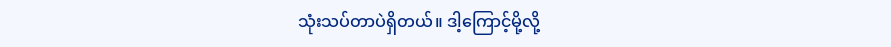သုံးသပ်တာပဲရှိတယ်။ ဒါ့ကြောင့်မို့လို့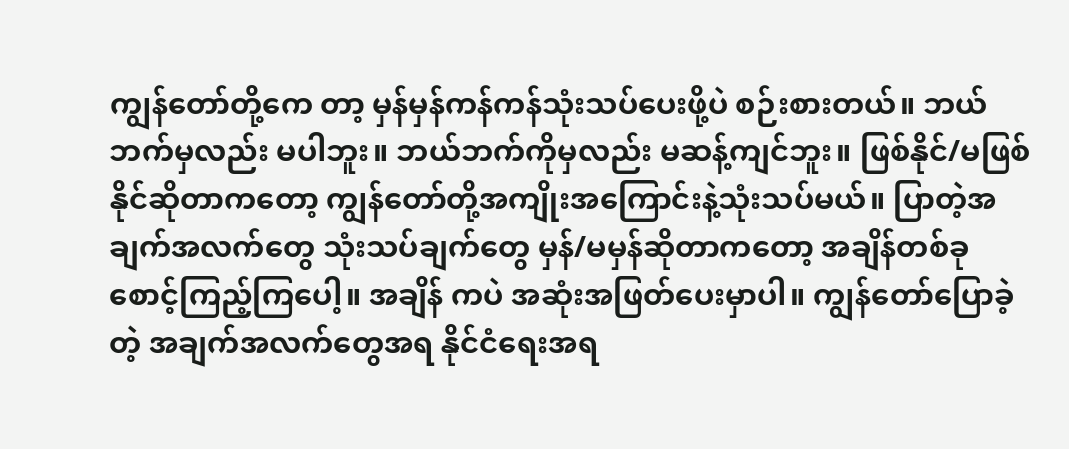ကျွန်တော်တို့ကေ တာ့ မှန်မှန်ကန်ကန်သုံးသပ်ပေးဖို့ပဲ စဉ်းစားတယ်။ ဘယ်ဘက်မှလည်း မပါဘူး။ ဘယ်ဘက်ကိုမှလည်း မဆန့်ကျင်ဘူး။ ဖြစ်နိုင်/မဖြစ်နိုင်ဆိုတာကတော့ ကျွန်တော်တို့အကျိုးအကြောင်းနဲ့သုံးသပ်မယ်။ ပြာတဲ့အချက်အလက်တွေ သုံးသပ်ချက်တွေ မှန်/မမှန်ဆိုတာကတော့ အချိန်တစ်ခုစောင့်ကြည့်ကြပေါ့။ အချိန် ကပဲ အဆုံးအဖြတ်ပေးမှာပါ။ ကျွန်တော်ပြောခဲ့တဲ့ အချက်အလက်တွေအရ နိုင်ငံရေးအရ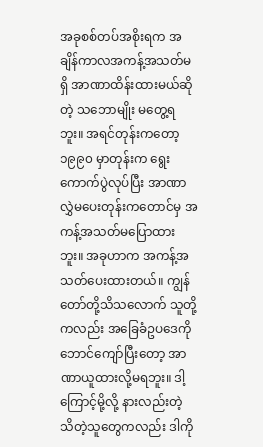အခုစစ်တပ်အစိုးရက အချိန်ကာလအကန့်အသတ်မရှိ အာဏာထိန်းထားမယ်ဆိုတဲ့ သဘောမျိုး မတွေ့ရဘူး။ အရင်တုန်းကတော့ ၁၉၉၀ မှာတုန်းက ရွေးကောက်ပွဲလုပ်ပြီး အာဏာလွှဲမပေးတုန်းကတောင်မှ အကန့်အသတ်မပြောထားဘူး။ အခုဟာက အကန့်အသတ်ပေးထားတယ်။ ကျွန်တော်တို့သိသလောက် သူတို့ကလည်း အခြေခံဥပဒေကို ဘောင်ကျော်ပြီးတော့ အာဏာယူထားလို့မရဘူး။ ဒါ့ကြောင့်မို့လို့ နားလည်းတဲ့ သိတဲ့သူတွေကလည်း ဒါကို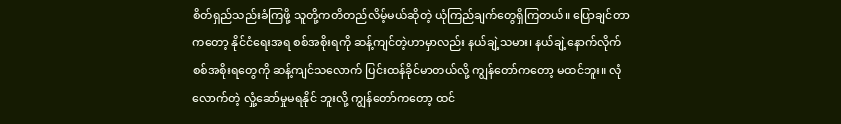စိတ်ရှည်သည်းခံကြဖို့ သူတို့ကတိတည်လိမ့်မယ်ဆိုတဲ့ ယုံကြည်ချက်တွေရှိကြတယ်။ ပြောချင်တာကတော့ နိုင်ငံရေးအရ စစ်အစိုးရကို ဆန့်ကျင်တဲ့ဟာမှာလည်း နယ်ချဲ့သမား၊ နယ်ချဲ့နောက်လိုက်စစ်အစိုးရတွေကို ဆန့်ကျင်သလောက် ပြင်းထန်ခိုင်မာတယ်လို့ ကျွန်တော်ကတော့ မထင်ဘူး။ လုံလောက်တဲ့ လှုံ့ဆော်မှုမရနိုင် ဘူးလို့ ကျွန်တော်ကတော့ ထင်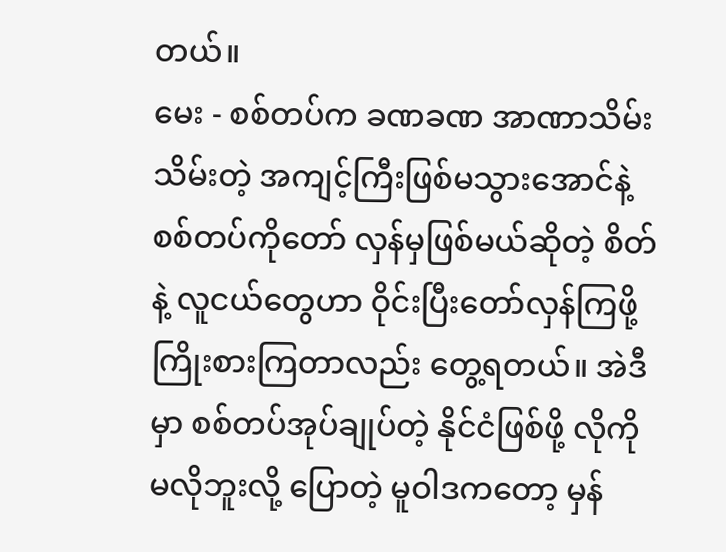တယ်။
မေး - စစ်တပ်က ခဏခဏ အာဏာသိမ်းသိမ်းတဲ့ အကျင့်ကြီးဖြစ်မသွားအောင်နဲ့ စစ်တပ်ကိုတော် လှန်မှဖြစ်မယ်ဆိုတဲ့ စိတ်နဲ့ လူငယ်တွေဟာ ဝိုင်းပြီးတော်လှန်ကြဖို့ ကြိုးစားကြတာလည်း တွေ့ရတယ်။ အဲဒီမှာ စစ်တပ်အုပ်ချုပ်တဲ့ နိုင်ငံဖြစ်ဖို့ လိုကို မလိုဘူးလို့ ပြောတဲ့ မူဝါဒကတော့ မှန်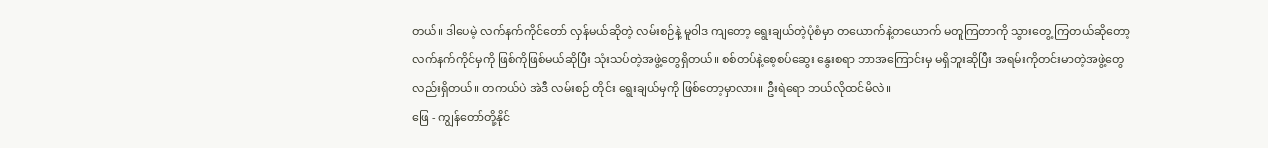တယ်။ ဒါပေမဲ့ လက်နက်ကိုင်တော် လှန်မယ်ဆိုတဲ့ လမ်းစဉ်နဲ့ မူဝါဒ ကျတော့ ရွေးချယ်တဲ့ပုံစံမှာ တယောက်နဲ့တယောက် မတူကြတာကို သွားတွေ့ ကြတယ်ဆိုတော့ လက်နက်ကိုင်မှကို ဖြစ်ကိုဖြစ်မယ်ဆိုပြီး သုံးသပ်တဲ့အဖွဲ့တွေရှိတယ်။ စစ်တပ်နဲ့စေ့စပ်ဆွေး နွေးစရာ ဘာအကြောင်းမှ မရှိဘူးဆိုပြီး အရမ်းကိုတင်းမာတဲ့အဖွဲ့တွေလည်းရှိတယ်။ တကယ်ပဲ အဲဒီ လမ်းစဉ် တိုင်း ရွေးချယ်မှကို ဖြစ်တော့မှာလား။ ဦးရဲရော ဘယ်လိုထင်မိလဲ။
ဖြေ - ကျွန်တော်တို့နိုင်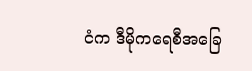ငံက ဒီမိုကရေစီအခြေ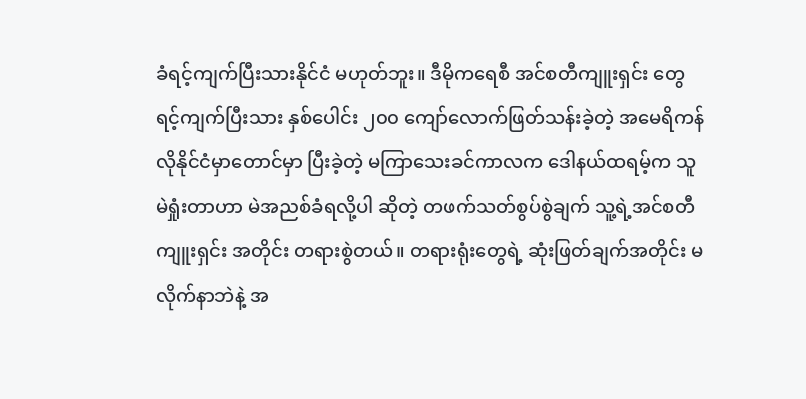ခံရင့်ကျက်ပြီးသားနိုင်ငံ မဟုတ်ဘူး။ ဒီမိုကရေစီ အင်စတီကျူးရှင်း တွေ ရင့်ကျက်ပြီးသား နှစ်ပေါင်း ၂၀၀ ကျော်လောက်ဖြတ်သန်းခဲ့တဲ့ အမေရိကန်လိုနိုင်ငံမှာတောင်မှာ ပြီးခဲ့တဲ့ မကြာသေးခင်ကာလက ဒေါနယ်ထရမ့်က သူမဲရှုံးတာဟာ မဲအညစ်ခံရလို့ပါ ဆိုတဲ့ တဖက်သတ်စွပ်စွဲချက် သူ့ရဲ့အင်စတီကျူးရှင်း အတိုင်း တရားစွဲတယ်။ တရားရုံးတွေရဲ့ ဆုံးဖြတ်ချက်အတိုင်း မလိုက်နာဘဲနဲ့ အ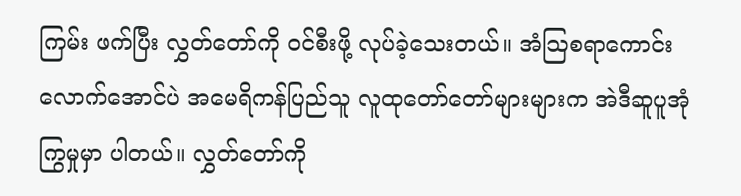ကြမ်း ဖက်ပြီး လွှတ်တော်ကို ဝင်စီးဖို့ လုပ်ခဲ့သေးတယ်။ အံသြစရာကောင်းလောက်အောင်ပဲ အမေရိကန်ပြည်သူ လူထုတော်တော်များများက အဲဒီဆူပူအုံကြွမှုမှာ ပါတယ်။ လွှတ်တော်ကို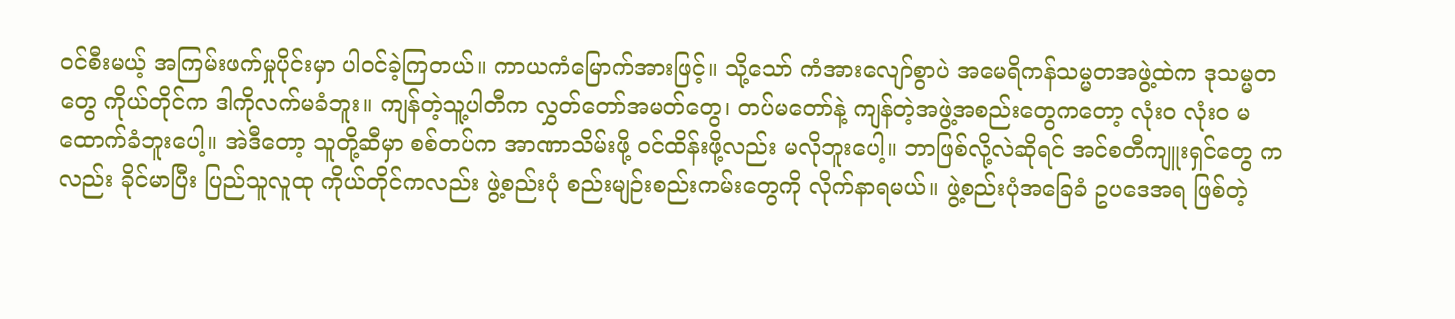ဝင်စီးမယ့် အကြမ်းဖက်မှုပိုင်းမှာ ပါဝင်ခဲ့ကြတယ်။ ကာယကံမြောက်အားဖြင့်။ သို့သော် ကံအားလျော်စွာပဲ အမေရိကန်သမ္မတအဖွဲ့ထဲက ဒုသမ္မတတွေ ကိုယ်တိုင်က ဒါကိုလက်မခံဘူး။ ကျန်တဲ့သူ့ပါတီက လွှတ်တော်အမတ်တွေ၊ တပ်မတော်နဲ့ ကျန်တဲ့အဖွဲ့အစည်းတွေကတော့ လုံး၀ လုံး၀ မထောက်ခံဘူးပေါ့။ အဲဒီတော့ သူတို့ဆီမှာ စစ်တပ်က အာဏာသိမ်းဖို့ ဝင်ထိန်းဖို့လည်း မလိုဘူးပေါ့။ ဘာဖြစ်လို့လဲဆိုရင် အင်စတီကျူးရှင်တွေ ကလည်း ခိုင်မာပြီး ပြည်သူလူထု ကိုယ်တိုင်ကလည်း ဖွဲ့စည်းပုံ စည်းမျဉ်းစည်းကမ်းတွေကို လိုက်နာရမယ်။ ဖွဲ့စည်းပုံအခြေခံ ဥပဒေအရ ဖြစ်တဲ့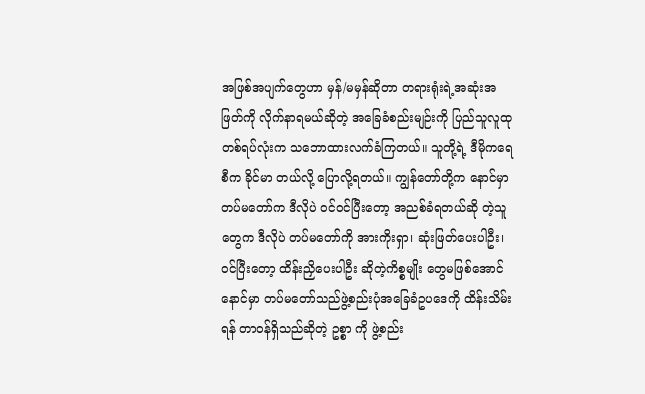အဖြစ်အပျက်တွေဟာ မှန်/မမှန်ဆိုတာ တရားရုံးရဲ့အဆုံးအဖြတ်ကို လိုက်နာရမယ်ဆိုတဲ့ အခြေခံစည်းမျဉ်းကို ပြည်သူလူထုတစ်ရပ်လုံးက သဘောထားလက်ခံကြတယ်။ သူတို့ရဲ့ ဒီမိုကရေစီက ခိုင်မာ တယ်လို့ ပြောလို့ရတယ်။ ကျွန်တော်တို့က နောင်မှာ တပ်မတော်က ဒီလိုပဲ ဝင်ဝင်ပြီးတော့ အညစ်ခံရတယ်ဆို တဲ့သူတွေက ဒီလိုပဲ တပ်မတော်ကို အားကိုးရှာ၊ ဆုံးဖြတ်ပေးပါဦး၊ ဝင်ပြီးတော့ ထိန်းညှိပေးပါဦး ဆိုတဲ့ကိစ္စမျိုး တွေမဖြစ်အောင် နောင်မှာ တပ်မတော်သည်ဖွဲ့စည်းပုံအခြေခံဥပဒေကို ထိန်းသိမ်းရန် တာဝန်ရှိသည်ဆိုတဲ့ ဥစ္စာ ကို ဖွဲ့စည်း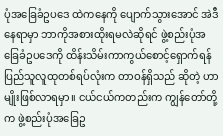ပုံအခြေခံဥပဒေ ထဲကနေကို ပျောက်သွားအောင် အဲဒီနေရာမှာ ဘာကိုအစားထိုးရမလဲဆိုရင် ဖွဲ့စည်းပုံအခြေခံဥပဒေကို ထိန်းသိမ်းကာကွယ်စောင့်ရှောက်ရန် ပြည်သူလူထုတစ်ရပ်လုံးက တာဝန်ရှိသည် ဆိုတဲ့ ဟာမျိုးဖြစ်လာရမှာ။ ငယ်ငယ်ကတည်းက ကျွန်တော်တို့က ဖွဲ့စည်းပုံအခြေဥ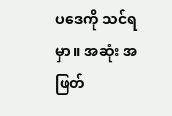ပဒေကို သင်ရမှာ။ အဆုံး အဖြတ်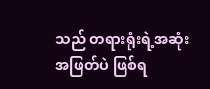သည် တရားရုံးရဲ့အဆုံးအဖြတ်ပဲ ဖြစ်ရ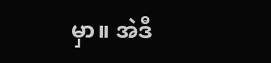မှာ။ အဲဒီ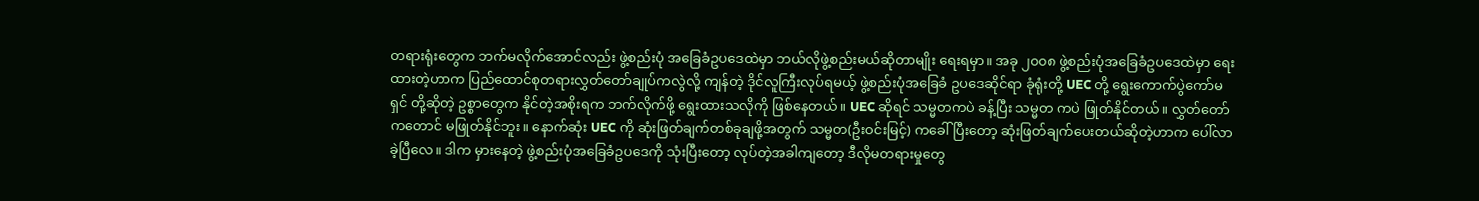တရားရုံးတွေက ဘက်မလိုက်အောင်လည်း ဖွဲ့စည်းပုံ အခြေခံဥပဒေထဲမှာ ဘယ်လိုဖွဲ့စည်းမယ်ဆိုတာမျိုး ရေးရမှာ။ အခု ၂၀၀၈ ဖွဲ့စည်းပုံအခြေခံဥပဒေထဲမှာ ရေး ထားတဲ့ဟာက ပြည်ထောင်စုတရားလွှတ်တော်ချုပ်ကလွဲလို့ ကျန်တဲ့ ဒိုင်လူကြီးလုပ်ရမယ့် ဖွဲ့စည်းပုံအခြေခံ ဥပဒေဆိုင်ရာ ခုံရုံးတို့ UEC တို့ ရွေးကောက်ပွဲကော်မရှင် တို့ဆိုတဲ့ ဥစ္စာတွေက နိုင်တဲ့အစိုးရက ဘက်လိုက်ဖို့ ရွေးထားသလိုကို ဖြစ်နေတယ်။ UEC ဆိုရင် သမ္မတကပဲ ခန့်ပြီး သမ္မတ ကပဲ ဖြုတ်နိုင်တယ်။ လွှတ်တော် ကတောင် မဖြုတ်နိုင်ဘူး။ နောက်ဆုံး UEC ကို ဆုံးဖြတ်ချက်တစ်ခုချဖို့အတွက် သမ္မတ(ဦးဝင်းမြင့်) ကခေါ်ပြီးတော့ ဆုံးဖြတ်ချက်ပေးတယ်ဆိုတဲ့ဟာက ပေါ်လာခဲ့ပြီလေ။ ဒါက မှားနေတဲ့ ဖွဲ့စည်းပုံအခြေခံဥပဒေကို သုံးပြီးတော့ လုပ်တဲ့အခါကျတော့ ဒီလိုမတရားမှုတွေ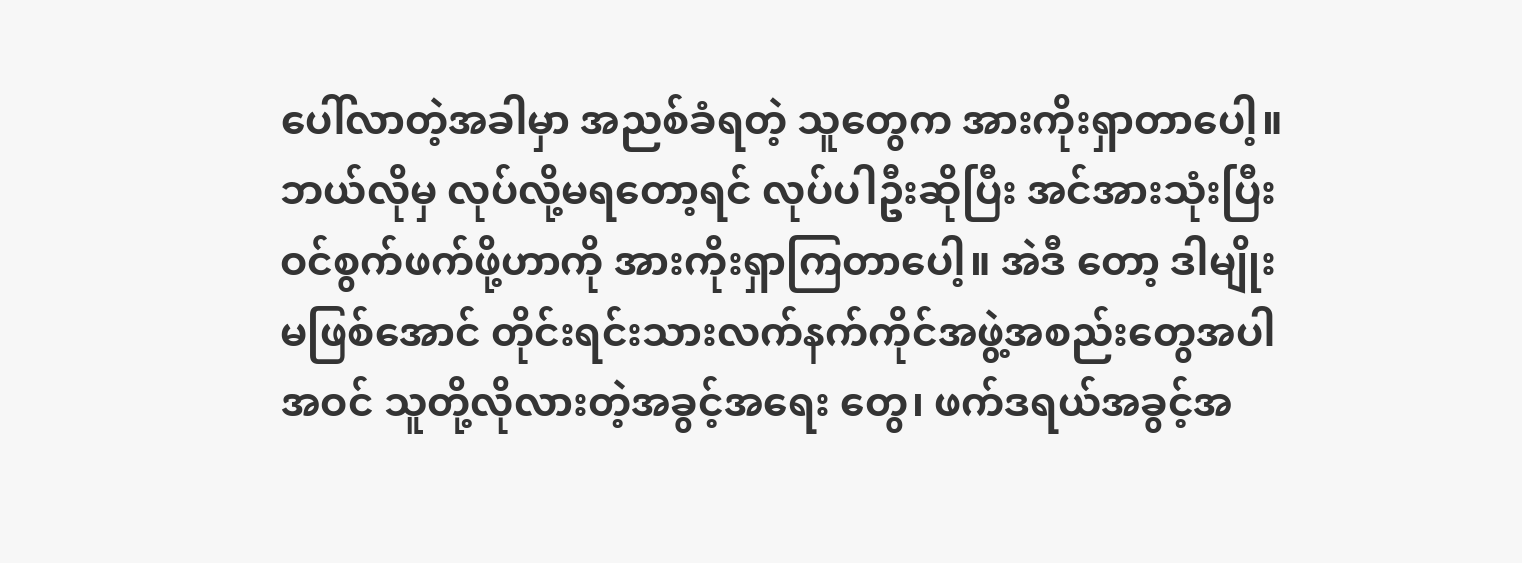ပေါ်လာတဲ့အခါမှာ အညစ်ခံရတဲ့ သူတွေက အားကိုးရှာတာပေါ့။ ဘယ်လိုမှ လုပ်လို့မရတော့ရင် လုပ်ပါဦးဆိုပြီး အင်အားသုံးပြီး ဝင်စွက်ဖက်ဖို့ဟာကို အားကိုးရှာကြတာပေါ့။ အဲဒီ တော့ ဒါမျိုးမဖြစ်အောင် တိုင်းရင်းသားလက်နက်ကိုင်အဖွဲ့အစည်းတွေအပါအဝင် သူတို့လိုလားတဲ့အခွင့်အရေး တွေ၊ ဖက်ဒရယ်အခွင့်အ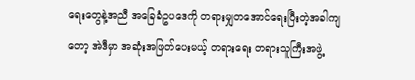ရေးတွေနဲ့အညီ အခြေခံဥပဒေကို တရားမျှတအောင်ရေးပြီးတဲ့အခါကျတော့ အဲဒီမှာ အဆုံးအဖြတ်ပေးမယ့် တရားရေး တရားသူကြီးအဖွဲ့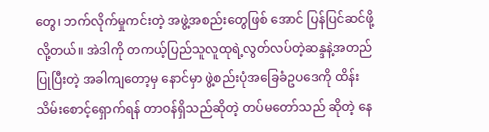တွေ၊ ဘက်လိုက်မှုကင်းတဲ့ အဖွဲ့အစည်းတွေဖြစ် အောင် ပြန်ပြင်ဆင်ဖို့လို့တယ်။ အဲဒါကို တကယ့်ပြည်သူလူထုရဲ့လွတ်လပ်တဲ့ဆန္ဒနဲ့အတည်ပြုပြီးတဲ့ အခါကျတော့မှ နောင်မှာ ဖွဲ့စည်းပုံအခြေခံဥပဒေကို ထိန်းသိမ်းစောင့်ရှောက်ရန် တာဝန်ရှိသည်ဆိုတဲ့ တပ်မတော်သည် ဆိုတဲ့ နေ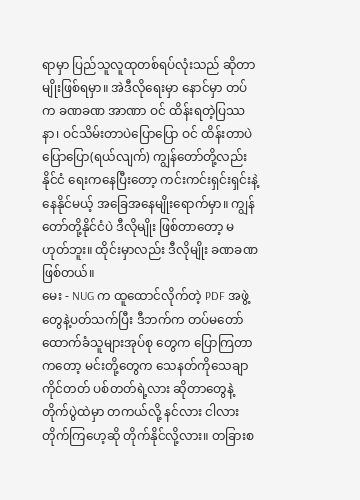ရာမှာ ပြည်သူလူထုတစ်ရပ်လုံးသည် ဆိုတာမျိုးဖြစ်ရမှာ။ အဲဒီလိုရေးမှာ နောင်မှာ တပ်က ခဏခဏ အာဏာ ဝင် ထိန်းရတဲ့ပြဿနာ၊ ဝင်သိမ်းတာပဲပြောပြော ဝင် ထိန်းတာပဲပြောပြော(ရယ်လျက်) ကျွန်တော်တို့လည်း နိုင်ငံ ရေးကနေပြီးတော့ ကင်းကင်းရှင်းရှင်းနဲ့နေနိုင်မယ့် အခြေအနေမျိုးရောက်မှာ။ ကျွန်တော်တို့နိုင်ငံပဲ ဒီလိုမျိုး ဖြစ်တာတော့ မဟုတ်ဘူး။ ထိုင်းမှာလည်း ဒီလိုမျိုး ခဏခဏဖြစ်တယ်။
မေး - NUG က ထူထောင်လိုက်တဲ့ PDF အဖွဲ့တွေနဲ့ပတ်သက်ပြီး ဒီဘက်က တပ်မတော်ထောက်ခံသူများအုပ်စု တွေက ပြောကြတာကတော့ မင်းတို့တွေက သေနတ်ကိုသေချာကိုင်တတ် ပစ်တတ်ရဲ့လား ဆိုတာတွေနဲ့ တိုက်ပွဲထဲမှာ တကယ်လို့ နင်လား ငါလား တိုက်ကြဟေ့ဆို တိုက်နိုင်လို့လား။ တခြားစ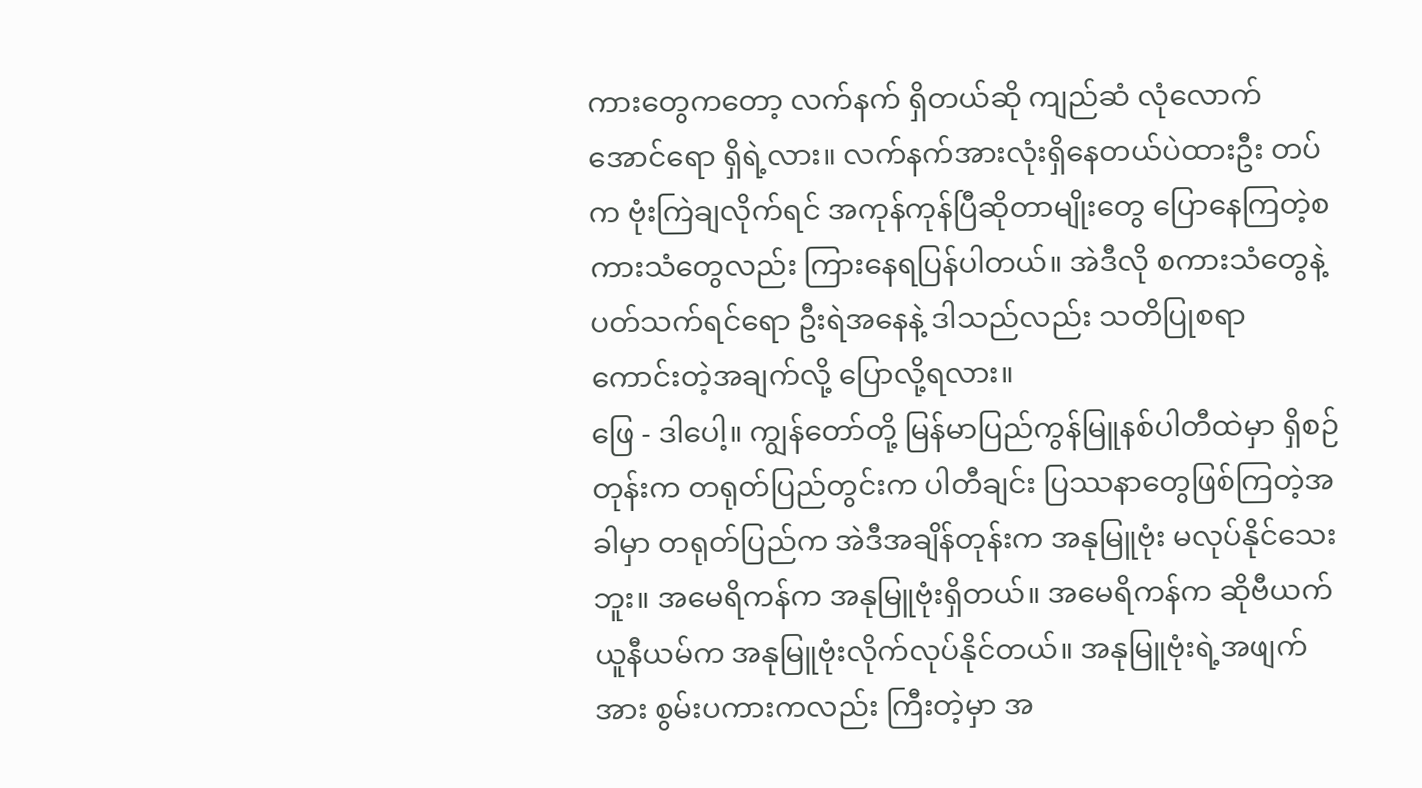ကားတွေကတော့ လက်နက် ရှိတယ်ဆို ကျည်ဆံ လုံလောက်အောင်ရော ရှိရဲ့လား။ လက်နက်အားလုံးရှိနေတယ်ပဲထားဦး တပ်က ဗုံးကြဲချလိုက်ရင် အကုန်ကုန်ပြီဆိုတာမျိုးတွေ ပြောနေကြတဲ့စကားသံတွေလည်း ကြားနေရပြန်ပါတယ်။ အဲဒီလို စကားသံတွေနဲ့ပတ်သက်ရင်ရော ဦးရဲအနေနဲ့ ဒါသည်လည်း သတိပြုစရာ ကောင်းတဲ့အချက်လို့ ပြောလို့ရလား။
ဖြေ - ဒါပေါ့။ ကျွန်တော်တို့ မြန်မာပြည်ကွန်မြူနစ်ပါတီထဲမှာ ရှိစဉ်တုန်းက တရုတ်ပြည်တွင်းက ပါတီချင်း ပြဿနာတွေဖြစ်ကြတဲ့အခါမှာ တရုတ်ပြည်က အဲဒီအချိန်တုန်းက အနုမြူဗုံး မလုပ်နိုင်သေးဘူး။ အမေရိကန်က အနုမြူဗုံးရှိတယ်။ အမေရိကန်က ဆိုဗီယက်ယူနီယမ်က အနုမြူဗုံးလိုက်လုပ်နိုင်တယ်။ အနုမြူဗုံးရဲ့အဖျက်အား စွမ်းပကားကလည်း ကြီးတဲ့မှာ အ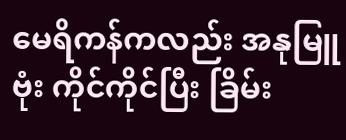မေရိကန်ကလည်း အနုမြူဗုံး ကိုင်ကိုင်ပြီး ခြိမ်း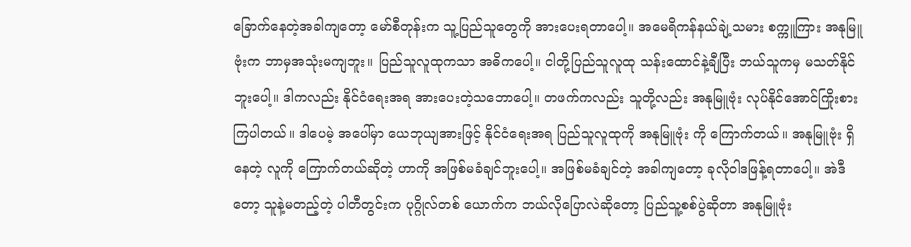ခြောက်နေတဲ့အခါကျတော့ မော်စီတုန်းက သူ့ပြည်သူတွေကို အားပေးရတာပေါ့။ အမေရိကန်နယ်ချဲ့သမား စက္ကူကြား အနုမြူဗုံးက ဘာမှအသုံးမကျဘူး။ ပြည်သူလူထုကသာ အဓိကပေါ့။ ငါတို့ပြည်သူလူထု သန်းထောင်နဲ့ချီပြီး ဘယ်သူကမှ မသတ်နိုင်ဘူးပေါ့။ ဒါကလည်း နိုင်ငံရေးအရ အားပေးတဲ့သဘောပေါ့။ တဖက်ကလည်း သူတို့လည်း အနုမြူဗုံး လုပ်နိုင်အောင်ကြိုးစားကြပါတယ်။ ဒါပေမဲ့ အပေါ်မှာ ယေဘုယျအားဖြင့် နိုင်ငံရေးအရ ပြည်သူလူထုကို အနုမြူဗုံး ကို ကြောက်တယ်။ အနုမြူဗုံး ရှိနေတဲ့ လူကို ကြောက်တယ်ဆိုတဲ့ ဟာကို အဖြစ်မခံချင်ဘူးပေါ့။ အဖြစ်မခံချင်တဲ့ အခါကျတော့ ခုလိုဝါဒဖြန့်ရတာပေါ့။ အဲဒီတော့ သူနဲ့မတည့်တဲ့ ပါတီတွင်းက ပုဂ္ဂိုလ်တစ် ယောက်က ဘယ်လိုပြောလဲဆိုတော့ ပြည်သူ့စစ်ပွဲဆိုတာ အနုမြူဗုံး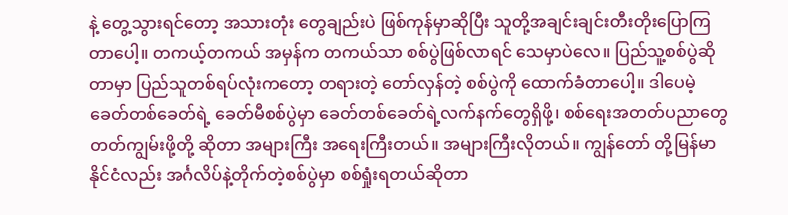နဲ့ တွေ့သွားရင်တော့ အသားတုံး တွေချည်းပဲ ဖြစ်ကုန်မှာဆိုပြီး သူတို့အချင်းချင်းတီးတိုးပြောကြတာပေါ့။ တကယ့်တကယ် အမှန်က တကယ်သာ စစ်ပွဲဖြစ်လာရင် သေမှာပဲလေ။ ပြည်သူ့စစ်ပွဲဆိုတာမှာ ပြည်သူတစ်ရပ်လုံးကတော့ တရားတဲ့ တော်လှန်တဲ့ စစ်ပွဲကို ထောက်ခံတာပေါ့။ ဒါပေမဲ့ ခေတ်တစ်ခေတ်ရဲ့ ခေတ်မီစစ်ပွဲမှာ ခေတ်တစ်ခေတ်ရဲ့လက်နက်တွေရှိဖို့၊ စစ်ရေးအတတ်ပညာတွေ တတ်ကျွမ်းဖို့တို့ ဆိုတာ အများကြီး အရေးကြီးတယ်။ အများကြီးလိုတယ်။ ကျွန်တော် တို့မြန်မာနိုင်ငံလည်း အင်္ဂလိပ်နဲ့တိုက်တဲ့စစ်ပွဲမှာ စစ်ရှုံးရတယ်ဆိုတာ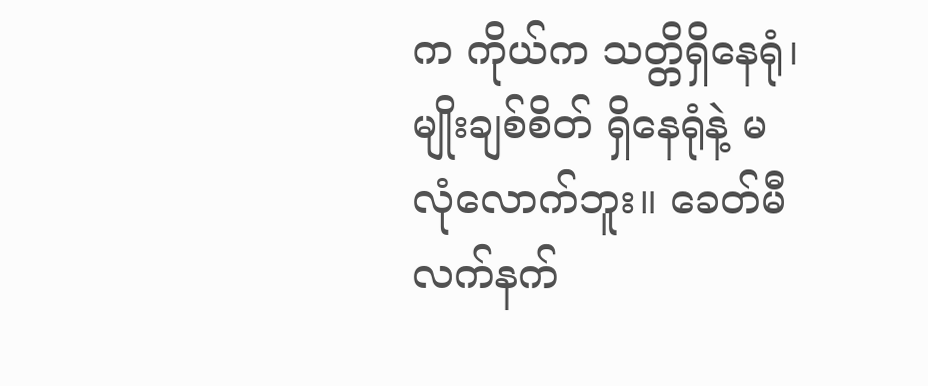က ကိုယ်က သတ္တိရှိနေရုံ၊ မျိုးချစ်စိတ် ရှိနေရုံနဲ့ မလုံလောက်ဘူး။ ခေတ်မီ လက်နက်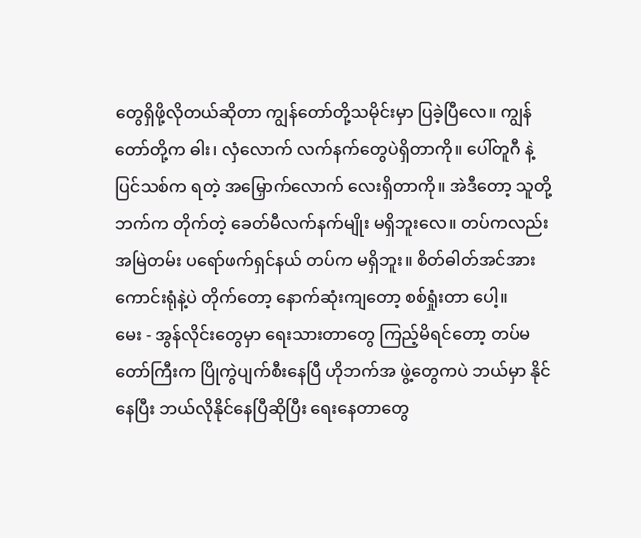တွေရှိဖို့လိုတယ်ဆိုတာ ကျွန်တော်တို့သမိုင်းမှာ ပြခဲ့ပြီလေ။ ကျွန်တော်တို့က ဓါး၊ လှံလောက် လက်နက်တွေပဲရှိတာကို။ ပေါ်တူဂီ နဲ့ ပြင်သစ်က ရတဲ့ အမြှောက်လောက် လေးရှိတာကို။ အဲဒီတော့ သူတို့ဘက်က တိုက်တဲ့ ခေတ်မီလက်နက်မျိုး မရှိဘူးလေ။ တပ်ကလည်း အမြဲတမ်း ပရော်ဖက်ရှင်နယ် တပ်က မရှိဘူး။ စိတ်ဓါတ်အင်အားကောင်းရုံနဲ့ပဲ တိုက်တော့ နောက်ဆုံးကျတော့ စစ်ရှုံးတာ ပေါ့။
မေး - အွန်လိုင်းတွေမှာ ရေးသားတာတွေ ကြည့်မိရင်တော့ တပ်မတော်ကြီးက ပြိုကွဲပျက်စီးနေပြီ ဟိုဘက်အ ဖွဲ့တွေကပဲ ဘယ်မှာ နိုင်နေပြီး ဘယ်လိုနိုင်နေပြီဆိုပြီး ရေးနေတာတွေ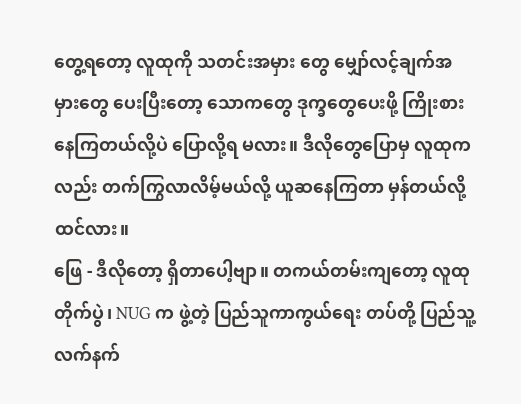တွေ့ရတော့ လူထုကို သတင်းအမှား တွေ မျှော်လင့်ချက်အမှားတွေ ပေးပြီးတော့ သောကတွေ ဒုက္ခတွေပေးဖို့ ကြိုးစားနေကြတယ်လို့ပဲ ပြောလို့ရ မလား။ ဒီလိုတွေပြောမှ လူထုကလည်း တက်ကြွလာလိမ့်မယ်လို့ ယူဆနေကြတာ မှန်တယ်လို့ ထင်လား။
ဖြေ - ဒီလိုတော့ ရှိတာပေါ့ဗျာ။ တကယ်တမ်းကျတော့ လူထုတိုက်ပွဲ၊ NUG က ဖွဲ့တဲ့ ပြည်သူကာကွယ်ရေး တပ်တို့ ပြည်သူ့လက်နက်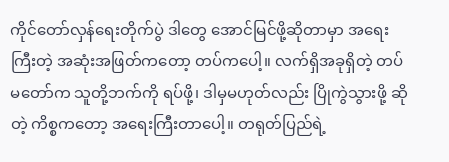ကိုင်တော်လှန်ရေးတိုက်ပွဲ ဒါတွေ အောင်မြင်ဖို့ဆိုတာမှာ အရေးကြီးတဲ့ အဆုံးအဖြတ်ကတော့ တပ်ကပေါ့။ လက်ရှိအခုရှိတဲ့ တပ်မတော်က သူတို့ဘက်ကို ရပ်ဖို့၊ ဒါမှမဟုတ်လည်း ပြိုကွဲသွားဖို့ ဆိုတဲ့ ကိစ္စကတော့ အရေးကြီးတာပေါ့။ တရုတ်ပြည်ရဲ့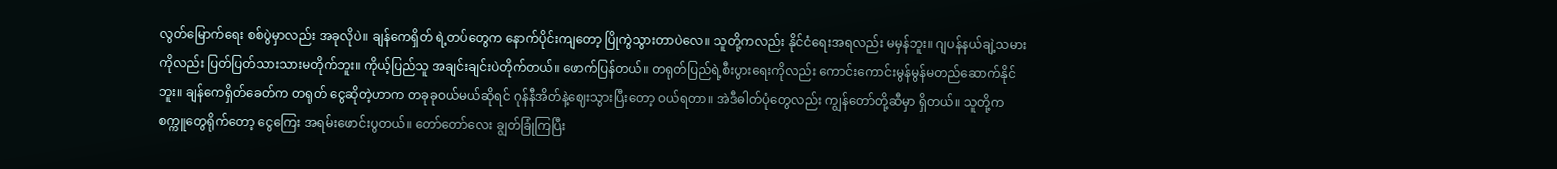လွတ်မြောက်ရေး စစ်ပွဲမှာလည်း အခုလိုပဲ။ ချန်ကေရှိတ် ရဲ့တပ်တွေက နောက်ပိုင်းကျတော့ ပြိုကွဲသွားတာပဲလေ။ သူတို့ကလည်း နိုင်ငံရေးအရလည်း မမှန်ဘူး။ ဂျပန်နယ်ချဲ့သမားကိုလည်း ပြတ်ပြတ်သားသားမတိုက်ဘူး။ ကိုယ့်ပြည်သူ အချင်းချင်းပဲတိုက်တယ်။ ဖောက်ပြန်တယ်။ တရုတ်ပြည်ရဲ့စီးပွားရေးကိုလည်း ကောင်းကောင်းမွန်မွန်မတည်ဆောက်နိုင်ဘူး။ ချန်ကေရှိတ်ခေတ်က တရုတ် ငွေဆိုတဲ့ဟာက တခုခုဝယ်မယ်ဆိုရင် ဂုန်နီအိတ်နဲ့ဈေးသွားပြီးတော့ ဝယ်ရတာ။ အဲဒီဓါတ်ပုံတွေလည်း ကျွန်တော်တို့ဆီမှာ ရှိတယ်။ သူတို့က စက္ကူတွေရိုက်တော့ ငွေကြေး အရမ်းဖောင်းပွတယ်။ တော်တော်လေး ချွတ်ခြုံကြပြီး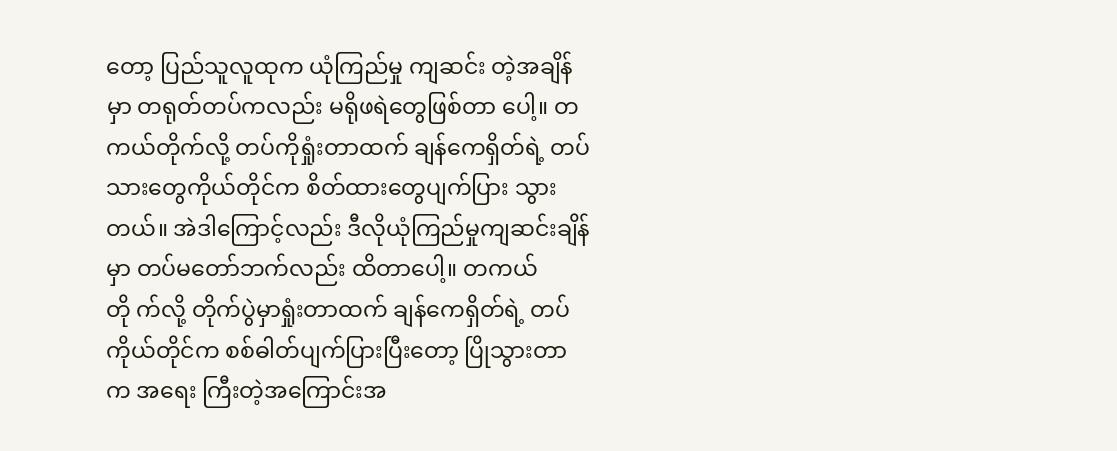တော့ ပြည်သူလူထုက ယုံကြည်မှု ကျဆင်း တဲ့အချိန်မှာ တရုတ်တပ်ကလည်း မရိုဖရဲတွေဖြစ်တာ ပေါ့။ တကယ်တိုက်လို့ တပ်ကိုရှုံးတာထက် ချန်ကေရှိတ်ရဲ့ တပ်သားတွေကိုယ်တိုင်က စိတ်ထားတွေပျက်ပြား သွားတယ်။ အဲဒါကြောင့်လည်း ဒီလိုယုံကြည်မှုကျဆင်းချိန်မှာ တပ်မတော်ဘက်လည်း ထိတာပေါ့။ တကယ်တို က်လို့ တိုက်ပွဲမှာရှုံးတာထက် ချန်ကေရှိတ်ရဲ့ တပ်ကိုယ်တိုင်က စစ်ဓါတ်ပျက်ပြားပြီးတော့ ပြိုသွားတာက အရေး ကြီးတဲ့အကြောင်းအ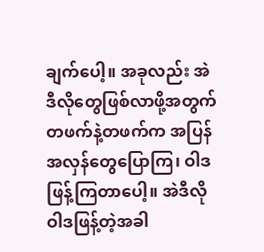ချက်ပေါ့။ အခုလည်း အဲဒီလိုတွေဖြစ်လာဖို့အတွက် တဖက်နဲ့တဖက်က အပြန်အလှန်တွေပြောကြ၊ ဝါဒဖြန့်ကြတာပေါ့။ အဲဒီလိုဝါဒဖြန့်တဲ့အခါ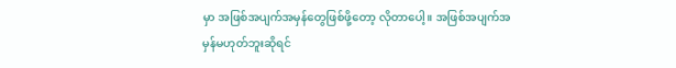မှာ အဖြစ်အပျက်အမှန်တွေဖြစ်ဖို့တော့ လိုတာပေါ့။ အဖြစ်အပျက်အမှန်မဟုတ်ဘူးဆိုရင်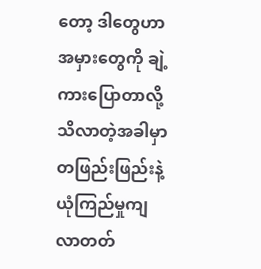တော့ ဒါတွေဟာ အမှားတွေကို ချဲ့ကားပြောတာလို့ သိလာတဲ့အခါမှာ တဖြည်းဖြည်းနဲ့ ယုံကြည်မှုကျလာတတ်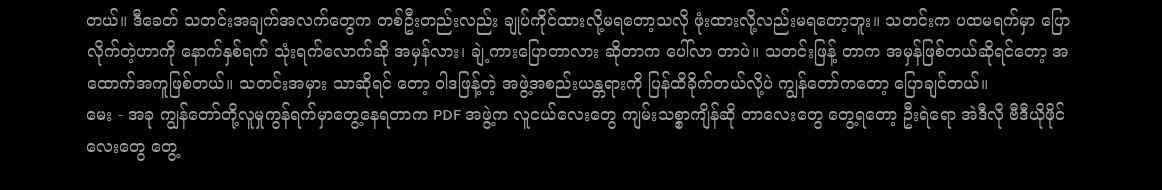တယ်။ ဒီခေတ် သတင်းအချက်အလက်တွေက တစ်ဦးတည်းလည်း ချုပ်ကိုင်ထားလို့မရတော့သလို ဖုံးထားလို့လည်းမရတော့ဘူး။ သတင်းက ပထမရက်မှာ ပြောလိုက်တဲ့ဟာကို နောက်နှစ်ရက် သုံးရက်လောက်ဆို အမှန်လား၊ ချဲ့ကားပြောတာလား ဆိုတာက ပေါ်လာ တာပဲ။ သတင်းဖြန့် တာက အမှန်ဖြစ်တယ်ဆိုရင်တော့ အထောက်အကူဖြစ်တယ်။ သတင်းအမှား သာဆိုရင် တော့ ဝါဒဖြန့်တဲ့ အဖွဲ့အစည်းယန္တရားကို ပြန်ထိခိုက်တယ်လို့ပဲ ကျွန်တော်ကတော့ ပြောချင်တယ်။
မေး - အခု ကျွန်တော်တို့လူမှုကွန်ရက်မှာတွေ့နေရတာက PDF အဖွဲ့က လူငယ်လေးတွေ ကျမ်းသစ္စာကျိန်ဆို တာလေးတွေ တွေ့ရတော့ ဦးရဲရော အဲဒီလို ဗီဒီယိုဖိုင်လေးတွေ တွေ့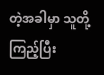တဲ့အခါမှာ သူတို့ကြည့်ပြီး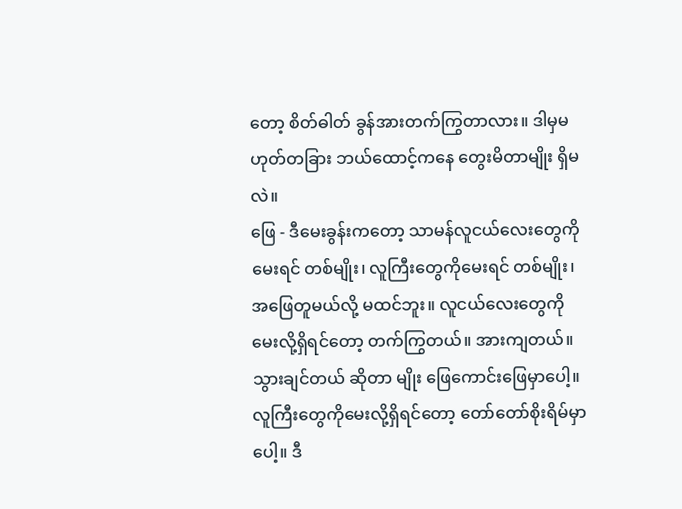တော့ စိတ်ဓါတ် ခွန်အားတက်ကြွတာလား။ ဒါမှမဟုတ်တခြား ဘယ်ထောင့်ကနေ တွေးမိတာမျိုး ရှိမလဲ။
ဖြေ - ဒီမေးခွန်းကတော့ သာမန်လူငယ်လေးတွေကိုမေးရင် တစ်မျိုး၊ လူကြီးတွေကိုမေးရင် တစ်မျိုး၊ အဖြေတူမယ်လို့ မထင်ဘူး။ လူငယ်လေးတွေကို မေးလို့ရှိရင်တော့ တက်ကြွတယ်။ အားကျတယ်။ သွားချင်တယ် ဆိုတာ မျိုး ဖြေကောင်းဖြေမှာပေါ့။ လူကြီးတွေကိုမေးလို့ရှိရင်တော့ တော်တော်စိုးရိမ်မှာပေါ့။ ဒီ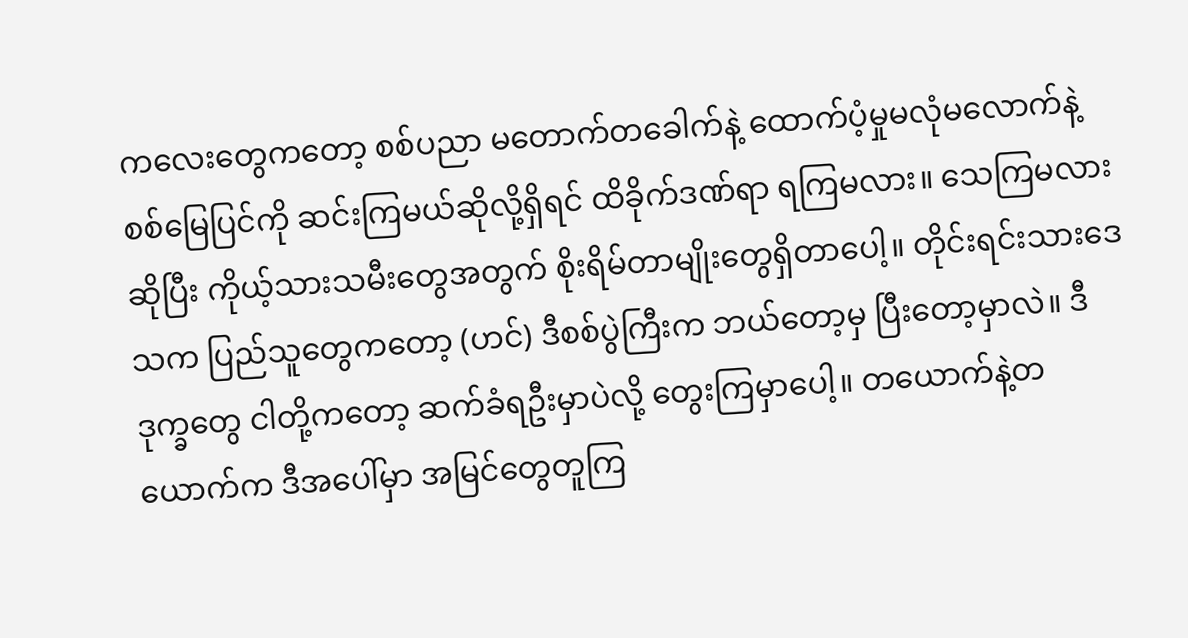ကလေးတွေကတော့ စစ်ပညာ မတောက်တခေါက်နဲ့ ထောက်ပံ့မှုမလုံမလောက်နဲ့ စစ်မြေပြင်ကို ဆင်းကြမယ်ဆိုလို့ရှိရင် ထိခိုက်ဒဏ်ရာ ရကြမလား။ သေကြမလား ဆိုပြီး ကိုယ့်သားသမီးတွေအတွက် စိုးရိမ်တာမျိုးတွေရှိတာပေါ့။ တိုင်းရင်းသားဒေသက ပြည်သူတွေကတော့ (ဟင်) ဒီစစ်ပွဲကြီးက ဘယ်တော့မှ ပြီးတော့မှာလဲ။ ဒီဒုက္ခတွေ ငါတို့ကတော့ ဆက်ခံရဦးမှာပဲလို့ တွေးကြမှာပေါ့။ တယောက်နဲ့တယောက်က ဒီအပေါ်မှာ အမြင်တွေတူကြ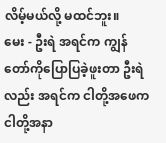လိမ့်မယ်လို့ မထင်ဘူး။
မေး - ဦးရဲ အရင်က ကျွန်တော်ကိုပြောပြခဲ့ဖူးတာ ဦးရဲလည်း အရင်က ငါတို့အဖေက ငါတို့အနာ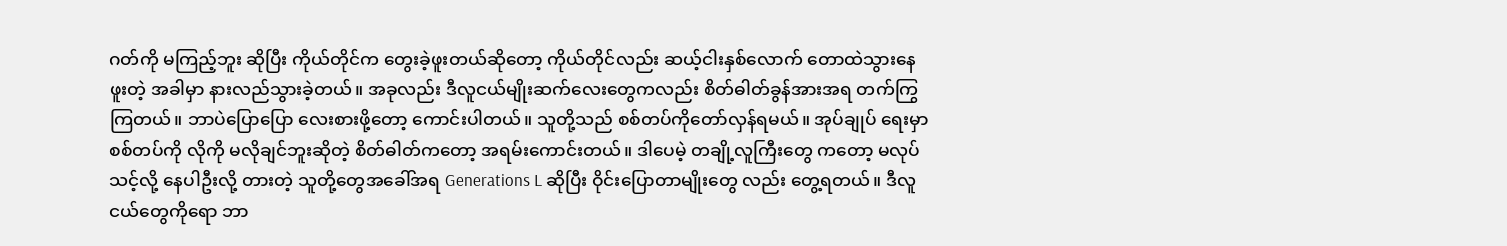ဂတ်ကို မကြည့်ဘူး ဆိုပြီး ကိုယ်တိုင်က တွေးခဲ့ဖူးတယ်ဆိုတော့ ကိုယ်တိုင်လည်း ဆယ့်ငါးနှစ်လောက် တောထဲသွားနေဖူးတဲ့ အခါမှာ နားလည်သွားခဲ့တယ်။ အခုလည်း ဒီလူငယ်မျိုးဆက်လေးတွေကလည်း စိတ်ဓါတ်ခွန်အားအရ တက်ကြွ ကြတယ်။ ဘာပဲပြောပြော လေးစားဖို့တော့ ကောင်းပါတယ်။ သူတို့သည် စစ်တပ်ကိုတော်လှန်ရမယ်။ အုပ်ချုပ် ရေးမှာ စစ်တပ်ကို လိုကို မလိုချင်ဘူးဆိုတဲ့ စိတ်ဓါတ်ကတော့ အရမ်းကောင်းတယ်။ ဒါပေမဲ့ တချို့လူကြီးတွေ ကတော့ မလုပ်သင့်လို့ နေပါဦးလို့ တားတဲ့ သူတို့တွေအခေါ်အရ Generations L ဆိုပြီး ဝိုင်းပြောတာမျိုးတွေ လည်း တွေ့ရတယ်။ ဒီလူငယ်တွေကိုရော ဘာ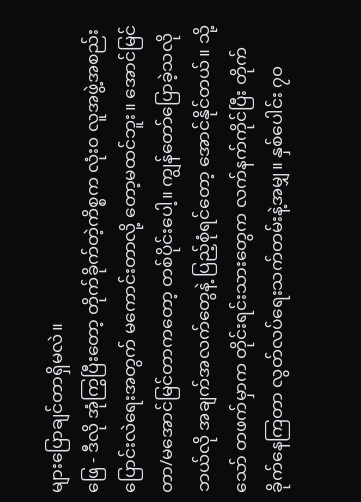များပြောချင်တာရှိမလဲ။
ဖြေ - ဒီလို အုံကြွပြီးတော့ တိုက်ခိုက်တဲ့ကိစ္စက လုံး၀ လူအဖွဲ့အစည်းပြောင်းလဲရေးအတွက် မကောင်းတာလို့ တော့မထင်ဘူး။ အောင်မြင်တာ/မအောင်မြင်တာကတော့ တစ်ပိုင်းပေါ့။ ကျွန်တော်ပြောခဲ့သလို ဘယ်လို အချက်အလက်တွေနဲ့ ပြည့်စုံရင်တော့ အောင်နိုင်တယ်။ သို့သော် တဖက်မှာက တိုင်းရင်းသားတွေက လက်နက်ကိုင်ပြီး တိုက်ခိုက်နေကြတာ လွတ်လပ်ရေးသက်တမ်းနဲ့အမျှ။ နှစ်ပေါင်း ၇၀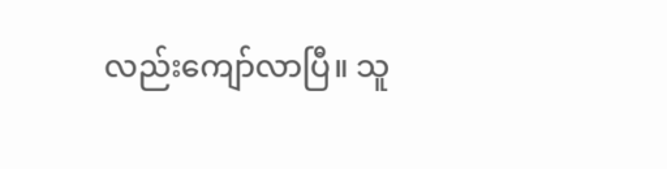လည်းကျော်လာပြီ။ သူ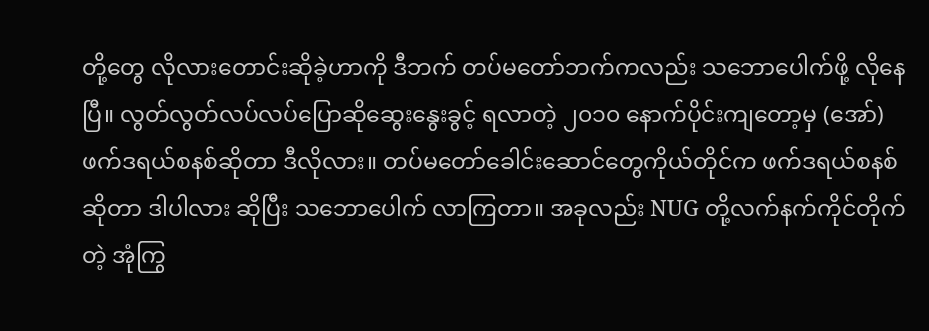တို့တွေ လိုလားတောင်းဆိုခဲ့ဟာကို ဒီဘက် တပ်မတော်ဘက်ကလည်း သဘောပေါက်ဖို့ လိုနေပြီ။ လွတ်လွတ်လပ်လပ်ပြောဆိုဆွေးနွေးခွင့် ရလာတဲ့ ၂၀၁၀ နောက်ပိုင်းကျတော့မှ (အော်) ဖက်ဒရယ်စနစ်ဆိုတာ ဒီလိုလား။ တပ်မတော်ခေါင်းဆောင်တွေကိုယ်တိုင်က ဖက်ဒရယ်စနစ်ဆိုတာ ဒါပါလား ဆိုပြီး သဘောပေါက် လာကြတာ။ အခုလည်း NUG တို့လက်နက်ကိုင်တိုက်တဲ့ အုံကြွ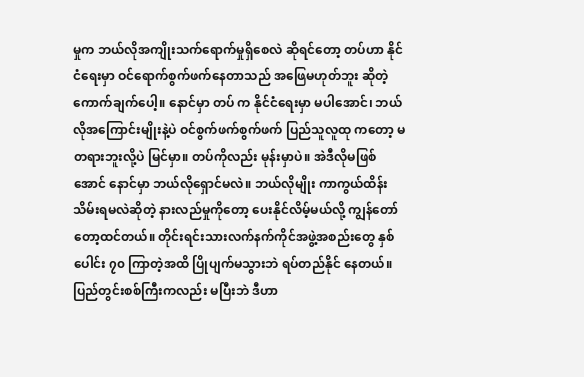မှုက ဘယ်လိုအကျိုးသက်ရောက်မှုရှိစေလဲ ဆိုရင်တော့ တပ်ဟာ နိုင်ငံရေးမှာ ဝင်ရောက်စွက်ဖက်နေတာသည် အဖြေမဟုတ်ဘူး ဆိုတဲ့ ကောက်ချက်ပေါ့။ နောင်မှာ တပ် က နိုင်ငံရေးမှာ မပါအောင်၊ ဘယ်လိုအကြောင်းမျိုးနဲ့ပဲ ဝင်စွက်ဖက်စွက်ဖက် ပြည်သူလူထု ကတော့ မတရားဘူးလို့ပဲ မြင်မှာ။ တပ်ကိုလည်း မုန်းမှာပဲ။ အဲဒီလိုမဖြစ်အောင် နောင်မှာ ဘယ်လိုရှောင်မလဲ။ ဘယ်လိုမျိုး ကာကွယ်ထိန်းသိမ်းရမလဲဆိုတဲ့ နားလည်မှုကိုတော့ ပေးနိုင်လိမ့်မယ်လို့ ကျွန်တော်တော့ထင်တယ်။ တိုင်းရင်းသားလက်နက်ကိုင်အဖွဲ့အစည်းတွေ နှစ်ပေါင်း ၇၀ ကြာတဲ့အထိ ပြိုပျက်မသွားဘဲ ရပ်တည်နိုင် နေတယ်။ ပြည်တွင်းစစ်ကြီးကလည်း မပြီးဘဲ ဒီဟာ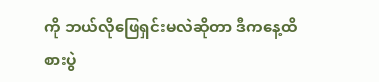ကို ဘယ်လိုဖြေရှင်းမလဲဆိုတာ ဒီကနေ့ထိ စားပွဲ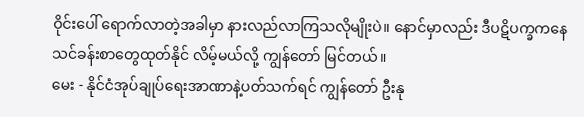ဝိုင်းပေါ် ရောက်လာတဲ့အခါမှာ နားလည်လာကြသလိုမျိုးပဲ။ နောင်မှာလည်း ဒီပဋိပက္ခကနေ သင်ခန်းစာတွေထုတ်နိုင် လိမ့်မယ်လို့ ကျွန်တော် မြင်တယ်။
မေး - နိုင်ငံအုပ်ချုပ်ရေးအာဏာနဲ့ပတ်သက်ရင် ကျွန်တော် ဦးနု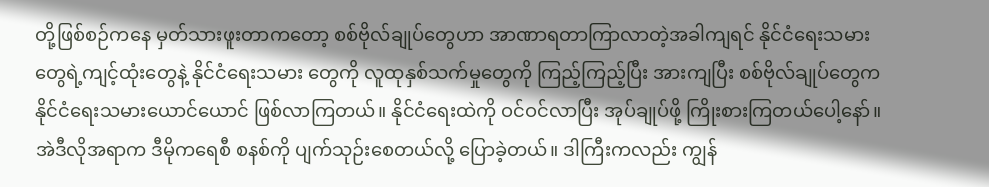တို့ဖြစ်စဉ်ကနေ မှတ်သားဖူးတာကတော့ စစ်ဗိုလ်ချုပ်တွေဟာ အာဏာရတာကြာလာတဲ့အခါကျရင် နိုင်ငံရေးသမားတွေရဲ့ကျင့်ထုံးတွေနဲ့ နိုင်ငံရေးသမား တွေကို လူထုနှစ်သက်မှုတွေကို ကြည့်ကြည့်ပြီး အားကျပြီး စစ်ဗိုလ်ချုပ်တွေက နိုင်ငံရေးသမားယောင်ယောင် ဖြစ်လာကြတယ်။ နိုင်ငံရေးထဲကို ဝင်ဝင်လာပြီး အုပ်ချုပ်ဖို့ ကြိုးစားကြတယ်ပေါ့နော်။ အဲဒီလိုအရာက ဒီမိုကရေစီ စနစ်ကို ပျက်သုဉ်းစေတယ်လို့ ပြောခဲ့တယ်။ ဒါကြီးကလည်း ကျွန်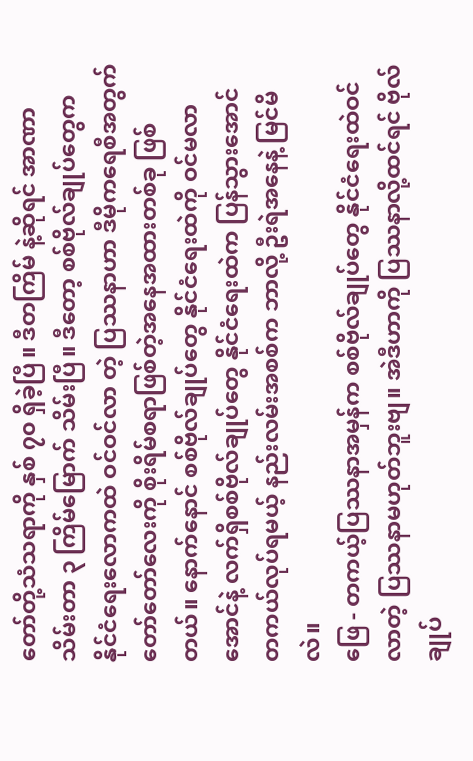တော်တို့သံသရာကို နှစ် ၇၀ ရှိခဲ့ပြီ။ ဒီတကြိမ် နဲ့ဆိုရင် အာဏာသိမ်းတာ ၃ ကြိမ်မြောက် သိမ်းပြီ။ ဒီတော့ စစ်ဗိုလ်ချုပ်တွေက နိုင်ငံရေးလောကထဲ ဝင်ဝင်လာ တဲ့ ပြဿနာဟာ ဒီမိုကရေစီအတွက် တော်တော်လေးကို စိုးရိမ်စရာဖြစ်တဲ့အနေအထားတစ်ခု ဖြစ်တယ်။ နောက်နောင် စစ်ဗိုလ်ချုပ်တွေ နိုင်ငံရေးထဲကို ဝင်မလာအောင်နဲ့ လက်ရှိစစ်ဗိုလ်ချုပ်တွေ နိုင်ငံရေးထဲက ပြန်သွားအောင် တကယ်လုပ်ရမယ့် နည်းလမ်းအစစ်က ဘာလို့ ဦးရဲအနေနဲ့ မြင်မိလဲ။
ဖြေ - တကယ့်ပြဿနာအမှန်က စစ်ဗိုလ်ချုပ်တွေ နိုင်ငံရေးထဲဝင်လာတဲ့ ပြဿနာမဟုတ်ဘူးဗျ။ အဲဒီဟာကို ပြဿနာလို့ထင်ရင် ဗိုလ်ချုပ်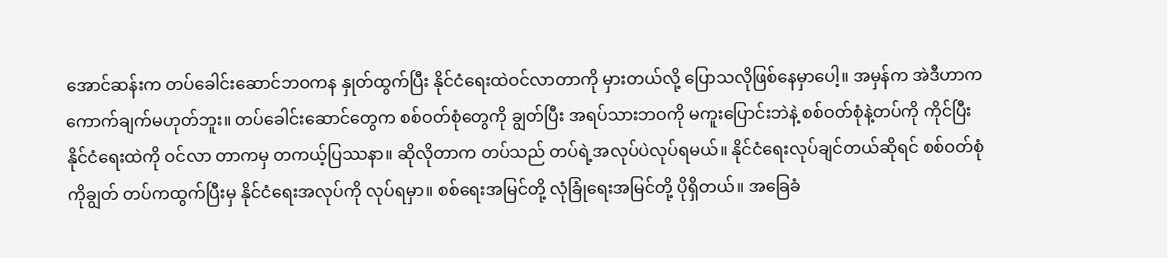အောင်ဆန်းက တပ်ခေါင်းဆောင်ဘဝကန နှုတ်ထွက်ပြီး နိုင်ငံရေးထဲဝင်လာတာကို မှားတယ်လို့ ပြောသလိုဖြစ်နေမှာပေါ့။ အမှန်က အဲဒီဟာက ကောက်ချက်မဟုတ်ဘူး။ တပ်ခေါင်းဆောင်တွေက စစ်ဝတ်စုံတွေကို ချွတ်ပြီး အရပ်သားဘဝကို မကူးပြောင်းဘဲနဲ့ စစ်ဝတ်စုံနဲ့တပ်ကို ကိုင်ပြီး နိုင်ငံရေးထဲကို ဝင်လာ တာကမှ တကယ့်ပြဿနာ။ ဆိုလိုတာက တပ်သည် တပ်ရဲ့အလုပ်ပဲလုပ်ရမယ်။ နိုင်ငံရေးလုပ်ချင်တယ်ဆိုရင် စစ်ဝတ်စုံကိုချွတ် တပ်ကထွက်ပြီးမှ နိုင်ငံရေးအလုပ်ကို လုပ်ရမှာ။ စစ်ရေးအမြင်တို့ လုံခြုံရေးအမြင်တို့ ပိုရှိတယ်။ အခြေခံ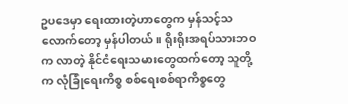ဥပဒေမှာ ရေးထားတဲ့ဟာတွေက မှန်သင့်သလောက်တော့ မှန်ပါတယ်။ ရိုးရိုးအရပ်သားဘဝက လာတဲ့ နိုင်ငံရေးသမားတွေထက်တော့ သူတို့က လုံခြုံရေးကိစ္စ စစ်ရေးစစ်ရာကိစ္စတွေ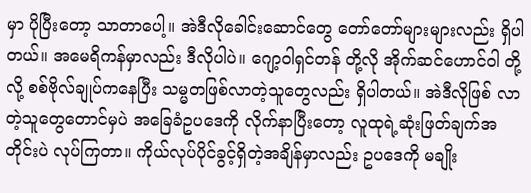မှာ ပိုပြီးတော့ သာတာပေါ့။ အဲဒီလိုခေါင်းဆောင်တွေ တော်တော်များများလည်း ရှိပါတယ်။ အမေရိကန်မှာလည်း ဒီလိုပါပဲ။ ဂျော့ဝါရှင်တန် တို့လို အိုက်ဆင်ဟောင်ဝါ တို့လို့ စစ်ဗိုလ်ချုပ်ကနေပြီး သမ္မတဖြစ်လာတဲ့သူတွေလည်း ရှိပါတယ်။ အဲဒီလိုဖြစ် လာတဲ့သူတွေတောင်မှပဲ အခြေခံဥပဒေကို လိုက်နာပြီးတော့ လူထုရဲ့ဆုံးဖြတ်ချက်အတိုင်းပဲ လုပ်ကြတာ။ ကိုယ်လုပ်ပိုင်ခွင့်ရှိတဲ့အချိန်မှာလည်း ဥပဒေကို မချိုး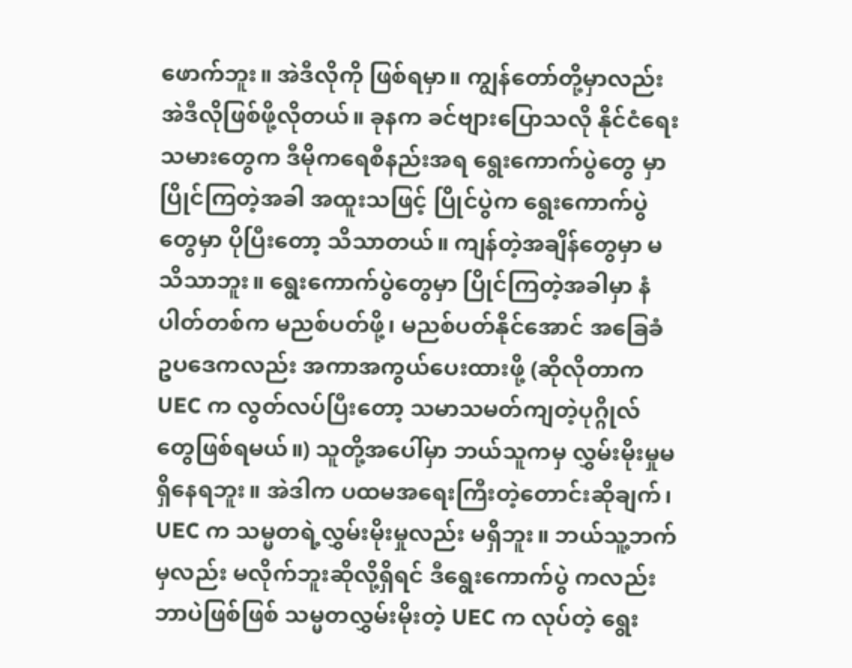ဖောက်ဘူး။ အဲဒီလိုကို ဖြစ်ရမှာ။ ကျွန်တော်တို့မှာလည်း အဲဒီလိုဖြစ်ဖို့လိုတယ်။ ခုနက ခင်ဗျားပြောသလို နိုင်ငံရေးသမားတွေက ဒီမိုကရေစီနည်းအရ ရွေးကောက်ပွဲတွေ မှာပြိုင်ကြတဲ့အခါ အထူးသဖြင့် ပြိုင်ပွဲက ရွေးကောက်ပွဲတွေမှာ ပိုပြီးတော့ သိသာတယ်။ ကျန်တဲ့အချိန်တွေမှာ မသိသာဘူး။ ရွေးကောက်ပွဲတွေမှာ ပြိုင်ကြတဲ့အခါမှာ နံပါတ်တစ်က မညစ်ပတ်ဖို့၊ မညစ်ပတ်နိုင်အောင် အခြေခံ ဥပဒေကလည်း အကာအကွယ်ပေးထားဖို့ (ဆိုလိုတာက UEC က လွတ်လပ်ပြီးတော့ သမာသမတ်ကျတဲ့ပုဂ္ဂိုလ် တွေဖြစ်ရမယ်။) သူတို့အပေါ်မှာ ဘယ်သူကမှ လွှမ်းမိုးမှုမရှိနေရဘူး။ အဲဒါက ပထမအရေးကြီးတဲ့တောင်းဆိုချက်၊ UEC က သမ္မတရဲ့လွှမ်းမိုးမှုလည်း မရှိဘူး။ ဘယ်သူ့ဘက်မှလည်း မလိုက်ဘူးဆိုလို့ရှိရင် ဒီရွေးကောက်ပွဲ ကလည်း ဘာပဲဖြစ်ဖြစ် သမ္မတလွှမ်းမိုးတဲ့ UEC က လုပ်တဲ့ ရွေး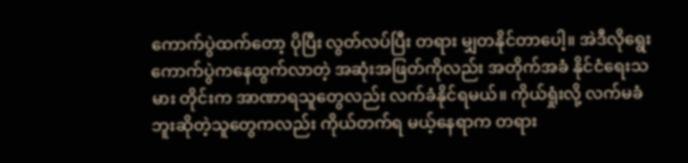ကောက်ပွဲထက်တော့ ပိုပြီး လွတ်လပ်ပြီး တရား မျှတနိုင်တာပေါ့။ အဲဒီလိုရွေးကောက်ပွဲကနေထွက်လာတဲ့ အဆုံးအဖြတ်ကိုလည်း အတိုက်အခံ နိုင်ငံရေးသမား တိုင်းက အာဏာရသူတွေလည်း လက်ခံနိုင်ရမယ်။ ကိုယ်ရှုံးလို့ လက်မခံဘူးဆိုတဲ့သူတွေကလည်း ကိုယ်တက်ရ မယ့်နေရာက တရား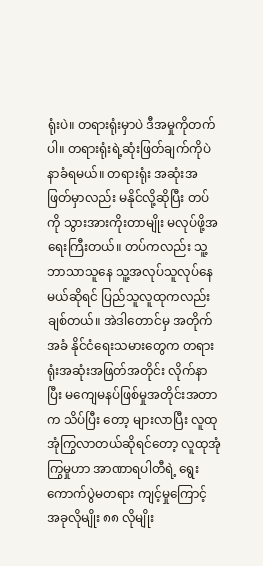ရုံးပဲ။ တရားရုံးမှာပဲ ဒီအမှုကိုတက်ပါ။ တရားရုံးရဲ့ဆုံးဖြတ်ချက်ကိုပဲ နာခံရမယ်။ တရားရုံး အဆုံးအဖြတ်မှာလည်း မနိုင်လို့ဆိုပြီး တပ်ကို သွားအားကိုးတာမျိုး မလုပ်ဖို့အရေးကြီးတယ်။ တပ်ကလည်း သူ့ဘာသာသူနေ သူ့အလုပ်သူလုပ်နေမယ်ဆိုရင် ပြည်သူလူထုကလည်း ချစ်တယ်။ အဲဒါတောင်မှ အတိုက်အခံ နိုင်ငံရေးသမားတွေက တရားရုံးအဆုံးအဖြတ်အတိုင်း လိုက်နာပြီး မကျေမနပ်ဖြစ်မှုအတိုင်းအတာက သိပ်ပြီး တော့ များလာပြီး လူထုအုံကြွလာတယ်ဆိုရင်တော့ လူထုအုံကြွမှုဟာ အာဏာရပါတီရဲ့ ရွေးကောက်ပွဲမတရား ကျင့်မှုကြောင့် အခုလိုမျိုး ၈၈ လိုမျိုး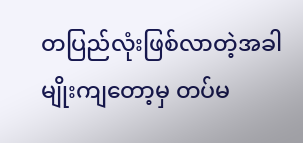တပြည်လုံးဖြစ်လာတဲ့အခါမျိုးကျတော့မှ တပ်မ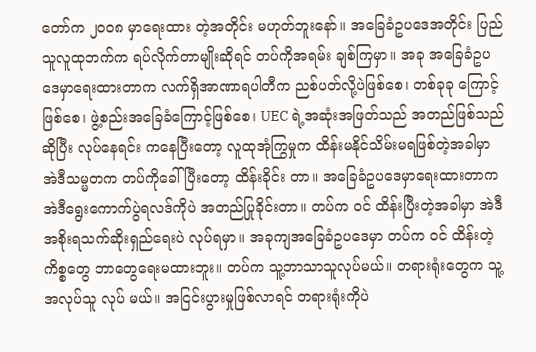တော်က ၂၀၀၈ မှာရေးထား တဲ့အတိုင်း မဟုတ်ဘူးနော်။ အခြေခံဥပဒေအတိုင်း ပြည်သူလူထုဘက်က ရပ်လိုက်တာမျိုးဆိုရင် တပ်ကိုအရမ်း ချစ်ကြမှာ။ အခု အခြေခံဥပဒေမှာရေးထားတာက လက်ရှိအာဏာရပါတီက ညစ်ပတ်လို့ပဲဖြစ်စေ၊ တစ်ခုခု ကြောင့်ဖြစ်စေ၊ ဖွဲ့စည်းအခြေခံကြောင့်ဖြစ်စေ၊ UEC ရဲ့အဆုံးအဖြတ်သည် အတည်ဖြစ်သည်ဆိုပြီး လုပ်နေရင်း ကနေပြီးတော့ လူထုအုံကြွမှုက ထိန်းမနိုင်သိမ်းမရဖြစ်တဲ့အခါမှာ အဲဒီသမ္မတက တပ်ကိုခေါ်ပြီးတော့ ထိန်းခိုင်း တာ။ အခြေခံဥပဒေမှာရေးထားတာက အဲဒီရွေးကောက်ပွဲရလဒ်ကိုပဲ အတည်ပြုခိုင်းတာ။ တပ်က ဝင် ထိန်းပြီးတဲ့အခါမှာ အဲဒီအစိုးရသက်ဆိုးရှည်ရေးပဲ လုပ်ရမှာ။ အခုကျအခြေခံဥပဒေမှာ တပ်က ဝင် ထိန်းတဲ့ကိစ္စတွေ ဘာတွေရေးမထားဘူး။ တပ်က သူ့ဘာသာသူလုပ်မယ်။ တရားရုံးတွေက သူ့အလုပ်သူ လုပ် မယ်။ အငြင်းပွားမှုဖြစ်လာရင် တရားရုံးကိုပဲ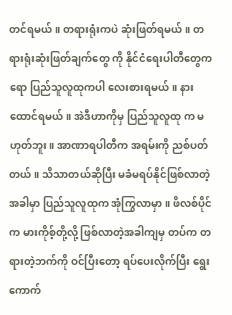တင်ရမယ်။ တရားရုံးကပဲ ဆုံးဖြတ်ရမယ်။ တရားရုံးဆုံးဖြတ်ချက်တွေ ကို နိုင်ငံရေးပါတီတွေကရော ပြည်သူလူထုကပါ လေးစားရမယ်။ နားထောင်ရမယ်။ အဲဒီဟာကိုမှ ပြည်သူလူထု က မဟုတ်ဘူး။ အာဏာရပါတီက အရမ်းကို ညစ်ပတ်တယ်။ သိသာတယ်ဆိုပြီး မခံမရပ်နိုင်ဖြစ်လာတဲ့အခါမှာ ပြည်သူလူထုက အုံကြွလာမှာ။ ဖိလစ်ပိုင်က မားကိုစ့်တို့လို့ ဖြစ်လာတဲ့အခါကျမှ တပ်က တရားတဲ့ဘက်ကို ဝင်ပြီးတော့ ရပ်ပေးလိုက်ပြီး ရွေးကောက်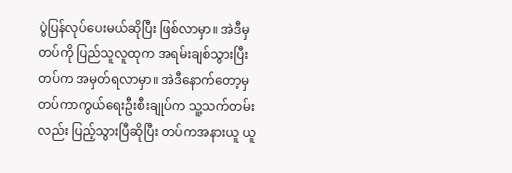ပွဲပြန်လုပ်ပေးမယ်ဆိုပြီး ဖြစ်လာမှာ။ အဲဒီမှ တပ်ကို ပြည်သူလူထုက အရမ်းချစ်သွားပြီး တပ်က အမှတ်ရလာမှာ။ အဲဒီနောက်တော့မှ တပ်ကာကွယ်ရေးဦးစီးချုပ်က သူ့သက်တမ်း လည်း ပြည့်သွားပြီဆိုပြီး တပ်ကအနားယူ ယူ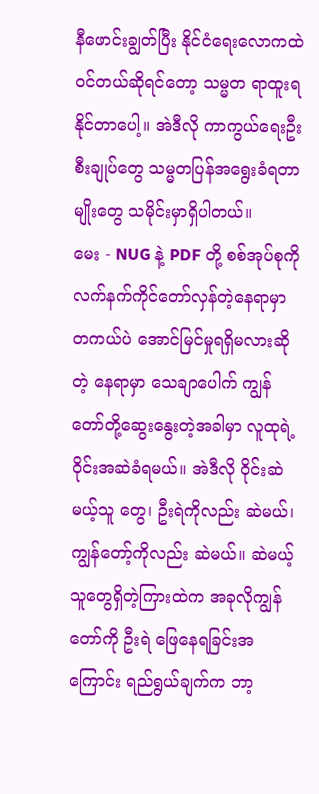နီဖောင်းချွတ်ပြီး နိုင်ငံရေးလောကထဲဝင်တယ်ဆိုရင်တော့ သမ္မတ ရာထူးရနိုင်တာပေါ့။ အဲဒီလို ကာကွယ်ရေးဦးစီးချုပ်တွေ သမ္မတပြန်အရွေးခံရတာမျိုးတွေ သမိုင်းမှာရှိပါတယ်။
မေး - NUG နဲ့ PDF တို့ စစ်အုပ်စုကို လက်နက်ကိုင်တော်လှန်တဲ့နေရာမှာ တကယ်ပဲ အောင်မြင်မှုရရှိမလားဆို တဲ့ နေရာမှာ သေချာပေါက် ကျွန်တော်တို့ဆွေးနွေးတဲ့အခါမှာ လူထုရဲ့ဝိုင်းအဆဲခံရမယ်။ အဲဒီလို ဝိုင်းဆဲမယ့်သူ တွေ၊ ဦးရဲကိုလည်း ဆဲမယ်၊ ကျွန်တော့်ကိုလည်း ဆဲမယ်။ ဆဲမယ့်သူတွေရှိတဲ့ကြားထဲက အခုလိုကျွန်တော်ကို ဦးရဲ ဖြေနေရခြင်းအကြောင်း ရည်ရွယ်ချက်က ဘာ့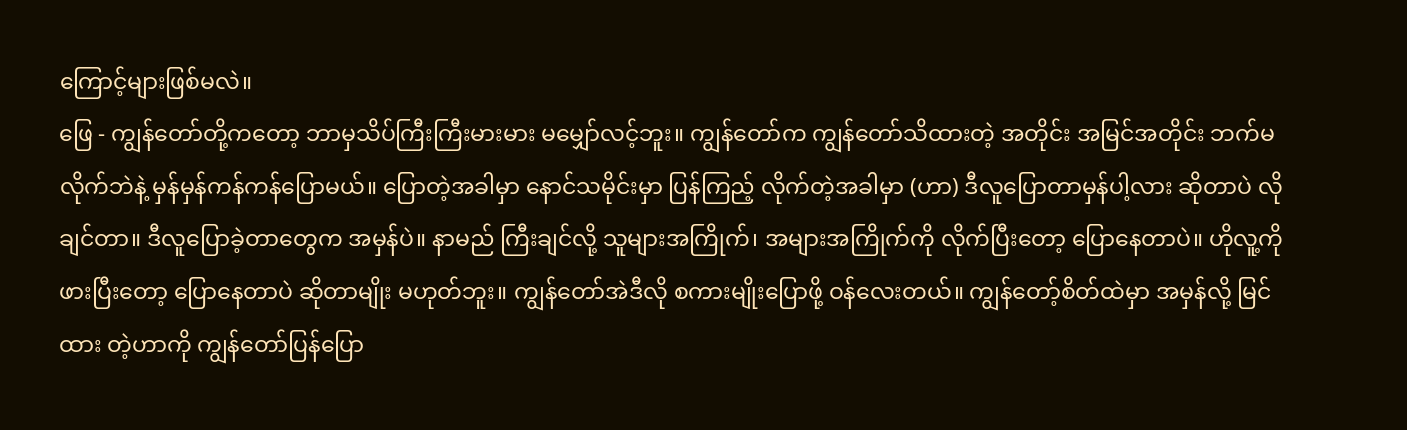ကြောင့်များဖြစ်မလဲ။
ဖြေ - ကျွန်တော်တို့ကတော့ ဘာမှသိပ်ကြီးကြီးမားမား မမျှော်လင့်ဘူး။ ကျွန်တော်က ကျွန်တော်သိထားတဲ့ အတိုင်း အမြင်အတိုင်း ဘက်မလိုက်ဘဲနဲ့ မှန်မှန်ကန်ကန်ပြောမယ်။ ပြောတဲ့အခါမှာ နောင်သမိုင်းမှာ ပြန်ကြည့် လိုက်တဲ့အခါမှာ (ဟာ) ဒီလူပြောတာမှန်ပါ့လား ဆိုတာပဲ လိုချင်တာ။ ဒီလူပြောခဲ့တာတွေက အမှန်ပဲ။ နာမည် ကြီးချင်လို့ သူများအကြိုက်၊ အများအကြိုက်ကို လိုက်ပြီးတော့ ပြောနေတာပဲ။ ဟိုလူ့ကိုဖားပြီးတော့ ပြောနေတာပဲ ဆိုတာမျိုး မဟုတ်ဘူး။ ကျွန်တော်အဲဒီလို စကားမျိုးပြောဖို့ ဝန်လေးတယ်။ ကျွန်တော့်စိတ်ထဲမှာ အမှန်လို့ မြင်ထား တဲ့ဟာကို ကျွန်တော်ပြန်ပြော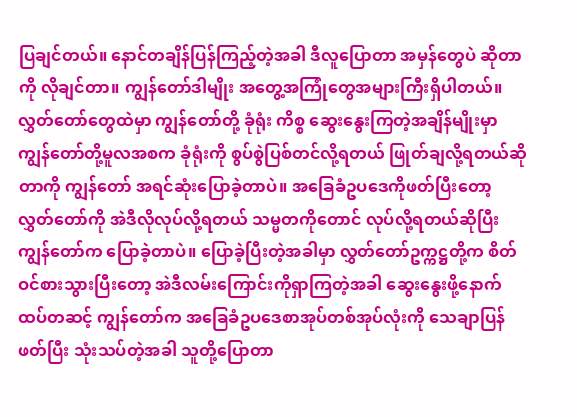ပြချင်တယ်။ နောင်တချိန်ပြန်ကြည့်တဲ့အခါ ဒီလူပြောတာ အမှန်တွေပဲ ဆိုတာကို လိုချင်တာ။ ကျွန်တော်ဒါမျိုး အတွေ့အကြုံတွေအများကြီးရှိပါတယ်။ လွှတ်တော်တွေထဲမှာ ကျွန်တော်တို့ ခုံရုံး ကိစ္စ ဆွေးနွေးကြတဲ့အချိန်မျိုးမှာ ကျွန်တော်တို့မူလအစက ခုံရုံးကို စွပ်စွဲပြစ်တင်လို့ရတယ် ဖြုတ်ချလို့ရတယ်ဆို တာကို ကျွန်တော် အရင်ဆုံးပြောခဲ့တာပဲ။ အခြေခံဥပဒေကိုဖတ်ပြီးတော့ လွှတ်တော်ကို အဲဒီလိုလုပ်လို့ရတယ် သမ္မတကိုတောင် လုပ်လို့ရတယ်ဆိုပြီး ကျွန်တော်က ပြောခဲ့တာပဲ။ ပြောခဲ့ပြီးတဲ့အခါမှာ လွှတ်တော်ဥက္ကဋ္ဌတို့က စိတ်ဝင်စားသွားပြီးတော့ အဲဒီလမ်းကြောင်းကိုရှာကြတဲ့အခါ ဆွေးနွေးဖို့နောက်ထပ်တဆင့် ကျွန်တော်က အခြေခံဥပဒေစာအုပ်တစ်အုပ်လုံးကို သေချာပြန်ဖတ်ပြီး သုံးသပ်တဲ့အခါ သူတို့ပြောတာ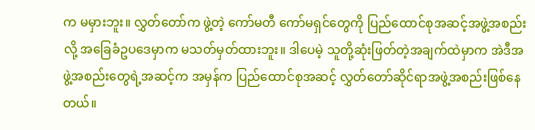က မမှားဘူး။ လွှတ်တော်က ဖွဲ့တဲ့ ကော်မတီ ကော်မရှင်တွေကို ပြည်ထောင်စုအဆင့်အဖွဲ့အစည်းလို့ အခြေခံဥပဒေမှာက မသတ်မှတ်ထားဘူး။ ဒါပေမဲ့ သူတို့ဆုံးဖြတ်တဲ့အချက်ထဲမှာက အဲဒီအဖွဲ့အစည်းတွေရဲ့အဆင့်က အမှန်က ပြည်ထောင်စုအဆင့် လွှတ်တော်ဆိုင်ရာအဖွဲ့အစည်းဖြစ်နေတယ်။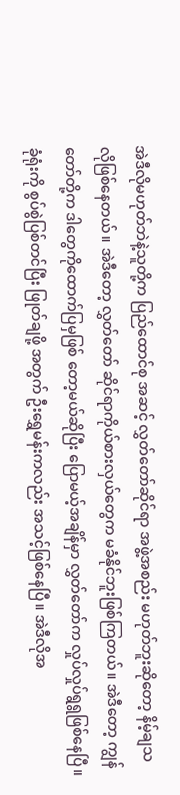အဲဒီလိုမဟုတ်ဘဲနဲ့သူတို့က ပြည်ထောင်စု အဆင့် လွှတ်တော်ဆိုင်ရာ အဖွဲ့အစည်း မဟုတ်ဘူးဆိုတော့ နိမ့်ချသလိုဖြစ်နေတယ်။ အဲဒီတော့ လွှတ်တော် ဆိုင်ရာကိုယ်စားလှယ်တွေက မခံနိုင်ဘူးဖြစ်ကြတယ်။ အဲဒီတော့ ကျွန်တော်တို့က ဒါတွေကိုထောက်ပြမှဖြစ် တော့မယ်ဆိုပြီး ပြောမယ့်အချိန်မှာ လွှတ်တော်က လှုပ်လှုပ်ရွရွဖြစ်နေပြီ။ ခုံရုံးကို စွပ်စွဲပြစ်တင်ပြီး ဖြုတ်ချဖို့ အတွက် ဦးရွှေမန်းကလည်း အသင့်ဖြစ်နေပြီ။ အဲဒီလိုအ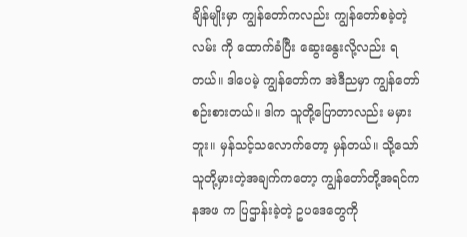ချိန်မျိုးမှာ ကျွန်တော်ကလည်း ကျွန်တော်စခဲ့တဲ့ လမ်း ကို ထောက်ခံပြီး ဆွေးနွေးလို့လည်း ရတယ်။ ဒါပေမဲ့ ကျွန်တော်က အဲဒီညမှာ ကျွန်တော်စဉ်းစားတယ်။ ဒါက သူတို့ပြောတာလည်း မမှားဘူး။ မှန်သင့်သလောက်တော့ မှန်တယ်။ သို့သော် သူတို့မှားတဲ့အချက်ကတော့ ကျွန်တော်တို့အရင်က နအဖ က ပြဌာန်းခဲ့တဲ့ ဥပဒေတွေကို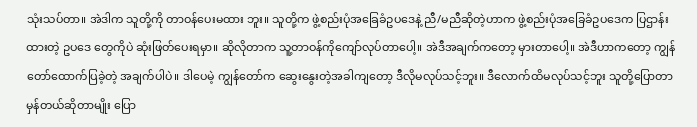သုံးသပ်တာ။ အဲဒါက သူတို့ကို တာဝန်ပေးမထား ဘူး။ သူတို့က ဖွဲ့စည်းပုံအခြေခံဥပဒေနဲ့ ညီ/မညီဆိုတဲ့ဟာက ဖွဲ့စည်းပုံအခြေခံဥပဒေက ပြဌာန်းထားတဲ့ ဥပဒေ တွေကိုပဲ ဆုံးဖြတ်ပေးရမှာ။ ဆိုလိုတာက သူ့တာဝန်ကိုကျော်လုပ်တာပေါ့။ အဲဒီအချက်ကတော့ မှားတာပေါ့။ အဲဒီဟာကတော့ ကျွန်တော်ထောက်ပြခဲ့တဲ့ အချက်ပါပဲ။ ဒါပေမဲ့ ကျွန်တော်က ဆွေးနွေးတဲ့အခါကျတော့ ဒီလိုမလုပ်သင့်ဘူး။ ဒီလောက်ထိမလုပ်သင့်ဘူး သူတို့ပြောတာ မှန်တယ်ဆိုတာမျိုး ပြော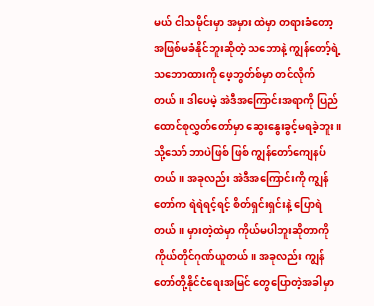မယ် ငါသမိုင်းမှာ အမှား ထဲမှာ တရားခံတော့ အဖြစ်မခံနိုင်ဘူးဆိုတဲ့ သဘောနဲ့ ကျွန်တော့်ရဲ့သဘောထားကို ဖေ့ဘွတ်စ်မှာ တင်လိုက် တယ်။ ဒါပေမဲ့ အဲဒီအကြောင်းအရာကို ပြည်ထောင်စုလွှတ်တော်မှာ ဆွေးနွေးခွင့်မရခဲ့ဘူး။ သို့သော် ဘာပဲဖြစ် ဖြစ် ကျွန်တော်ကျေနပ်တယ်။ အခုလည်း အဲဒီအကြောင်းကို ကျွန်တော်က ရဲရဲရင့်ရင့် စိတ်ရှင်းရှင်းနဲ့ ပြောရဲ တယ်။ မှားတဲ့ထဲမှာ ကိုယ်မပါဘူးဆိုတာကို ကိုယ်တိုင်ဂုဏ်ယူတယ်။ အခုလည်း ကျွန်တော်တို့နိုင်ငံရေးအမြင် တွေပြောတဲ့အခါမှာ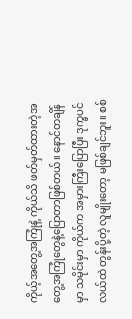ကိုယ့်အတွေ့အကြုံနဲ့ ကိုယ်သိ ဖတ်မှတ်ထားတဲ့အတွေ့အကြုံတွေနဲ့ပြောတာဖြစ်တယ်။ နောင်တချိန်မှာ သမိုင်းမှာ ကိုယ်က အမှားကြီးပြောပြီး ဒုက္ခပင်လယ်ထဲ တွန်းပို့တဲ့ လူမျိုးတော့ မဖြစ်ချင်ဘူး။ စစ်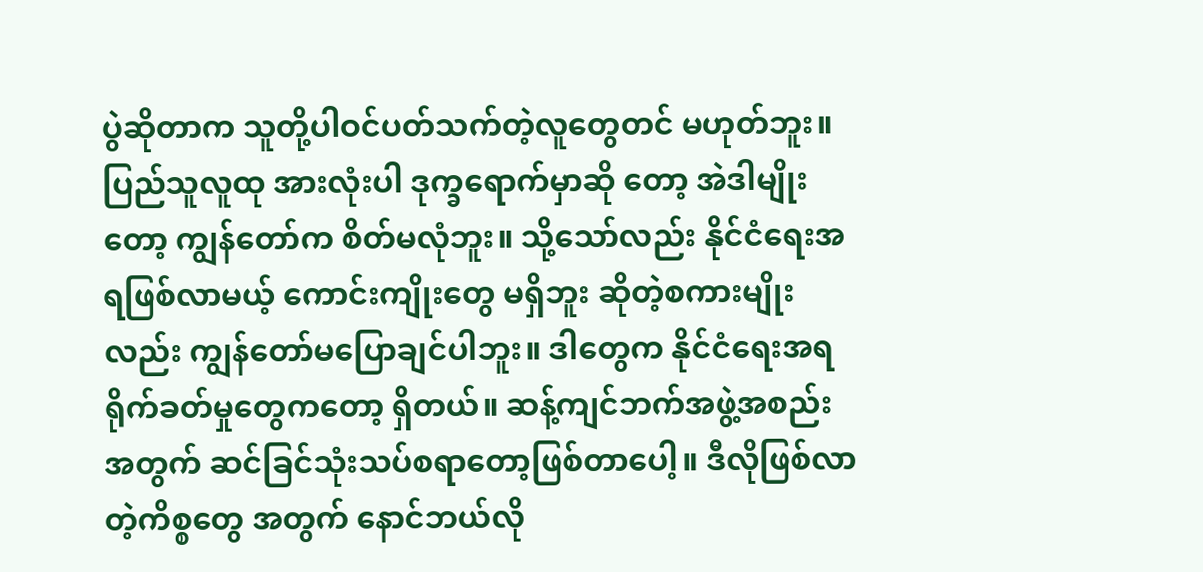ပွဲဆိုတာက သူတို့ပါဝင်ပတ်သက်တဲ့လူတွေတင် မဟုတ်ဘူး။ ပြည်သူလူထု အားလုံးပါ ဒုက္ခရောက်မှာဆို တော့ အဲဒါမျိုးတော့ ကျွန်တော်က စိတ်မလုံဘူး။ သို့သော်လည်း နိုင်ငံရေးအရဖြစ်လာမယ့် ကောင်းကျိုးတွေ မရှိဘူး ဆိုတဲ့စကားမျိုးလည်း ကျွန်တော်မပြောချင်ပါဘူး။ ဒါတွေက နိုင်ငံရေးအရ ရိုက်ခတ်မှုတွေကတော့ ရှိတယ်။ ဆန့်ကျင်ဘက်အဖွဲ့အစည်းအတွက် ဆင်ခြင်သုံးသပ်စရာတော့ဖြစ်တာပေါ့။ ဒီလိုဖြစ်လာတဲ့ကိစ္စတွေ အတွက် နောင်ဘယ်လို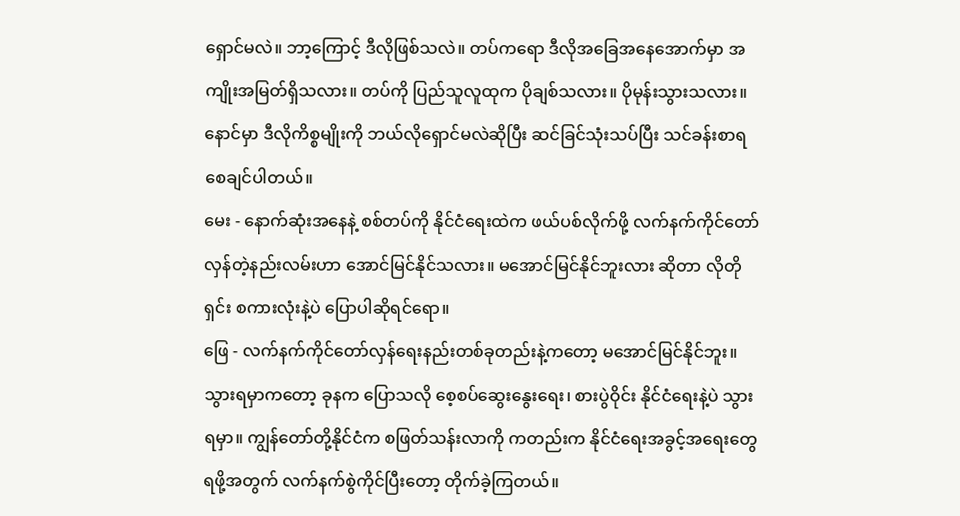ရှောင်မလဲ။ ဘာ့ကြောင့် ဒီလိုဖြစ်သလဲ။ တပ်ကရော ဒီလိုအခြေအနေအောက်မှာ အကျိုးအမြတ်ရှိသလား။ တပ်ကို ပြည်သူလူထုက ပိုချစ်သလား။ ပိုမုန်းသွားသလား။ နောင်မှာ ဒီလိုကိစ္စမျိုးကို ဘယ်လိုရှောင်မလဲဆိုပြီး ဆင်ခြင်သုံးသပ်ပြီး သင်ခန်းစာရစေချင်ပါတယ်။
မေး - နောက်ဆုံးအနေနဲ့ စစ်တပ်ကို နိုင်ငံရေးထဲက ဖယ်ပစ်လိုက်ဖို့ လက်နက်ကိုင်တော်လှန်တဲ့နည်းလမ်းဟာ အောင်မြင်နိုင်သလား။ မအောင်မြင်နိုင်ဘူးလား ဆိုတာ လိုတိုရှင်း စကားလုံးနဲ့ပဲ ပြောပါဆိုရင်ရော။
ဖြေ - လက်နက်ကိုင်တော်လှန်ရေးနည်းတစ်ခုတည်းနဲ့ကတော့ မအောင်မြင်နိုင်ဘူး။ သွားရမှာကတော့ ခုနက ပြောသလို စေ့စပ်ဆွေးနွေးရေး၊ စားပွဲဝိုင်း နိုင်ငံရေးနဲ့ပဲ သွားရမှာ။ ကျွန်တော်တို့နိုင်ငံက စဖြတ်သန်းလာကို ကတည်းက နိုင်ငံရေးအခွင့်အရေးတွေရဖို့အတွက် လက်နက်စွဲကိုင်ပြီးတော့ တိုက်ခဲ့ကြတယ်။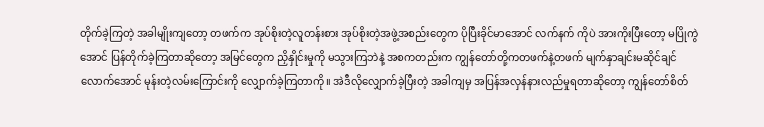တိုက်ခဲ့ကြတဲ့ အခါမျိုးကျတော့ တဖက်က အုပ်စိုးတဲ့လူတန်းစား အုပ်စိုးတဲ့အဖွဲ့အစည်းတွေက ပိုပြီးခိုင်မာအောင် လက်နက် ကိုပဲ အားကိုးပြီးတော့ မပြိုကွဲအောင် ပြန်တိုက်ခဲ့ကြတာဆိုတော့ အမြင်တွေက ညှိနှိုင်းမှုကို မသွားကြဘဲနဲ့ အစကတည်းက ကျွန်တော်တို့ကတဖက်နဲ့တဖက် မျက်နှာချင်းမဆိုင်ချင်လောက်အောင် မုန်းတဲ့လမ်းကြောင်းကို လျှောက်ခဲ့ကြတာကို။ အဲဒီလိုလျှောက်ခဲ့ပြီးတဲ့ အခါကျမှ အပြန်အလှန်နားလည်မှုရတာဆိုတော့ ကျွန်တော်စိတ်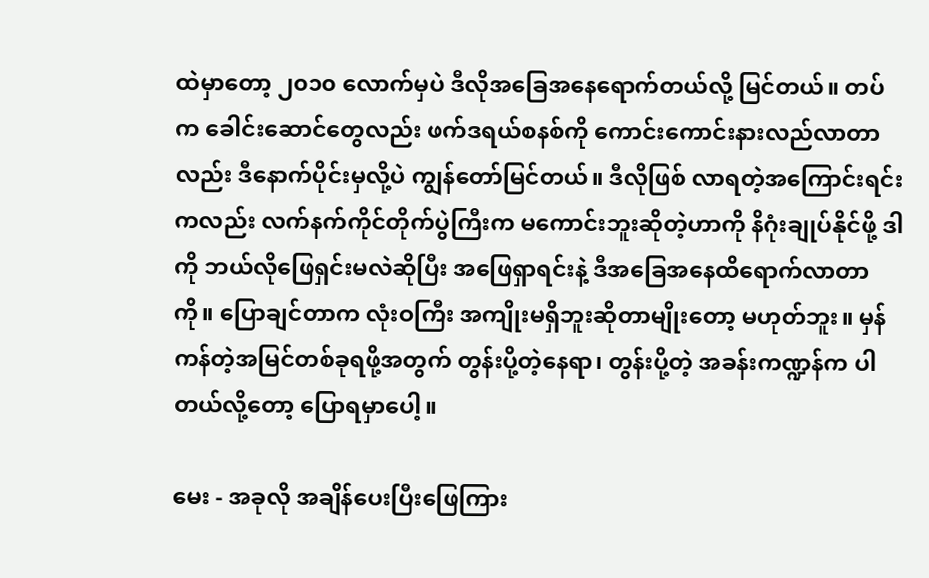ထဲမှာတော့ ၂၀၁၀ လောက်မှပဲ ဒီလိုအခြေအနေရောက်တယ်လို့ မြင်တယ်။ တပ်က ခေါင်းဆောင်တွေလည်း ဖက်ဒရယ်စနစ်ကို ကောင်းကောင်းနားလည်လာတာလည်း ဒီနောက်ပိုင်းမှလို့ပဲ ကျွန်တော်မြင်တယ်။ ဒီလိုဖြစ် လာရတဲ့အကြောင်းရင်းကလည်း လက်နက်ကိုင်တိုက်ပွဲကြီးက မကောင်းဘူးဆိုတဲ့ဟာကို နိဂုံးချုပ်နိုင်ဖို့ ဒါကို ဘယ်လိုဖြေရှင်းမလဲဆိုပြီး အဖြေရှာရင်းနဲ့ ဒီအခြေအနေထိရောက်လာတာကို။ ပြောချင်တာက လုံးဝကြီး အကျိုးမရှိဘူးဆိုတာမျိုးတော့ မဟုတ်ဘူး။ မှန်ကန်တဲ့အမြင်တစ်ခုရဖို့အတွက် တွန်းပို့တဲ့နေရာ၊ တွန်းပို့တဲ့ အခန်းကဏ္ဍန်က ပါတယ်လို့တော့ ပြောရမှာပေါ့။

မေး - အခုလို အချိန်ပေးပြီးဖြေကြား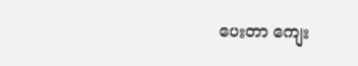ပေးတာ ကျေး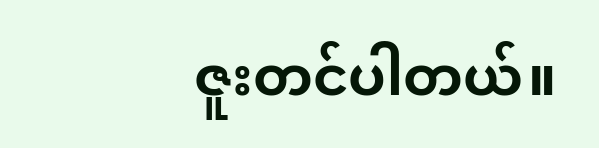ဇူးတင်ပါတယ်။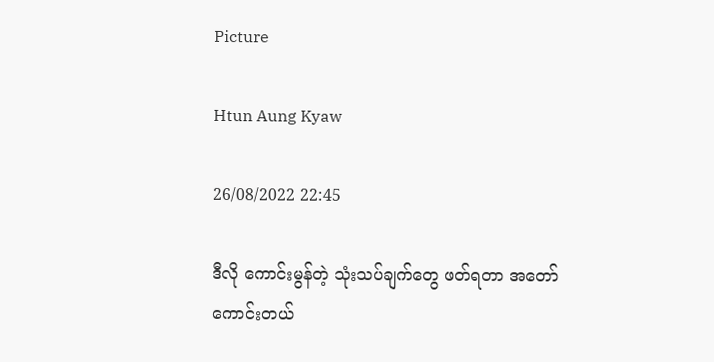Picture

Htun Aung Kyaw

26/08/2022 22:45

ဒီလို ကောင်းမွန်တဲ့ သုံးသပ်ချက်‌‌တွေ ဖတ်ရတာ အတော်ကောင်းတယ်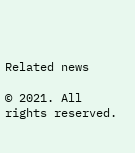Related news

© 2021. All rights reserved.